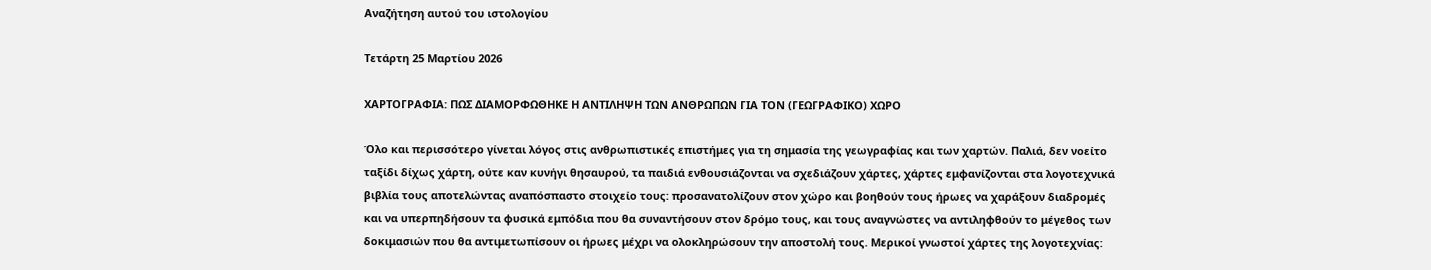Αναζήτηση αυτού του ιστολογίου

Τετάρτη 25 Μαρτίου 2026

ΧΑΡΤΟΓΡΑΦΙΑ: ΠΩΣ ΔΙΑΜΟΡΦΩΘΗΚΕ Η ΑΝΤΙΛΗΨΗ ΤΩΝ ΑΝΘΡΩΠΩΝ ΓΙΑ ΤΟΝ (ΓΕΩΓΡΑΦΙΚΟ) ΧΩΡΟ

Όλο και περισσότερο γίνεται λόγος στις ανθρωπιστικές επιστήμες για τη σημασία της γεωγραφίας και των χαρτών. Παλιά, δεν νοείτο ταξίδι δίχως χάρτη, ούτε καν κυνήγι θησαυρού, τα παιδιά ενθουσιάζονται να σχεδιάζουν χάρτες, χάρτες εμφανίζονται στα λογοτεχνικά βιβλία τους αποτελώντας αναπόσπαστο στοιχείο τους: προσανατολίζουν στον χώρο και βοηθούν τους ήρωες να χαράξουν διαδρομές και να υπερπηδήσουν τα φυσικά εμπόδια που θα συναντήσουν στον δρόμο τους, και τους αναγνώστες να αντιληφθούν το μέγεθος των δοκιμασιών που θα αντιμετωπίσουν οι ήρωες μέχρι να ολοκληρώσουν την αποστολή τους. Μερικοί γνωστοί χάρτες της λογοτεχνίας: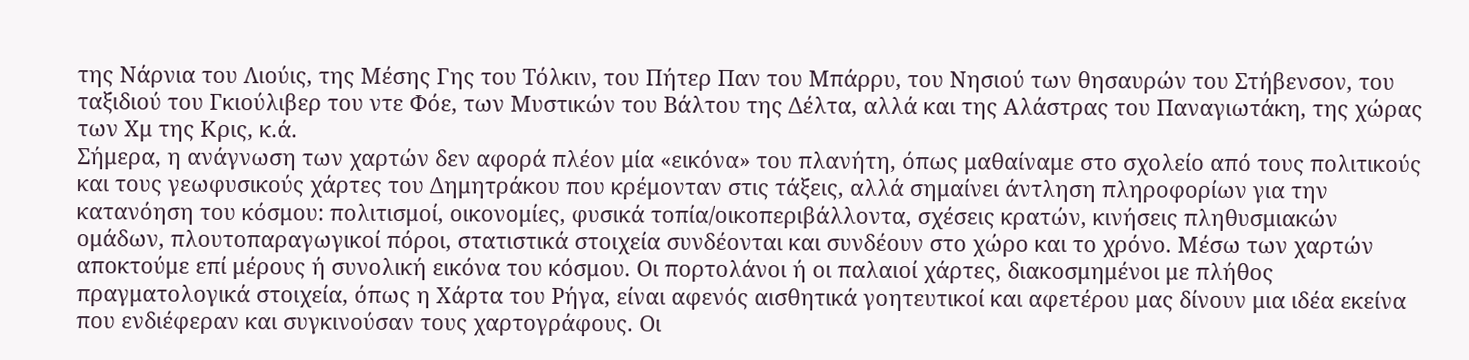της Νάρνια του Λιούις, της Μέσης Γης του Τόλκιν, του Πήτερ Παν του Μπάρρυ, του Νησιού των θησαυρών του Στήβενσον, του ταξιδιού του Γκιούλιβερ του ντε Φόε, των Μυστικών του Βάλτου της Δέλτα, αλλά και της Αλάστρας του Παναγιωτάκη, της χώρας των Χμ της Κρις, κ.ά.
Σήμερα, η ανάγνωση των χαρτών δεν αφορά πλέον μία «εικόνα» του πλανήτη, όπως μαθαίναμε στο σχολείο από τους πολιτικούς και τους γεωφυσικούς χάρτες του Δημητράκου που κρέμονταν στις τάξεις, αλλά σημαίνει άντληση πληροφορίων για την κατανόηση του κόσμου: πολιτισμοί, οικονομίες, φυσικά τοπία/οικοπεριβάλλοντα, σχέσεις κρατών, κινήσεις πληθυσμιακών ομάδων, πλουτοπαραγωγικοί πόροι, στατιστικά στοιχεία συνδέονται και συνδέουν στο χώρο και το χρόνο. Μέσω των χαρτών αποκτούμε επί μέρους ή συνολική εικόνα του κόσμου. Οι πορτολάνοι ή οι παλαιοί χάρτες, διακοσμημένοι με πλήθος πραγματολογικά στοιχεία, όπως η Χάρτα του Ρήγα, είναι αφενός αισθητικά γοητευτικοί και αφετέρου μας δίνουν μια ιδέα εκείνα που ενδιέφεραν και συγκινούσαν τους χαρτογράφους. Οι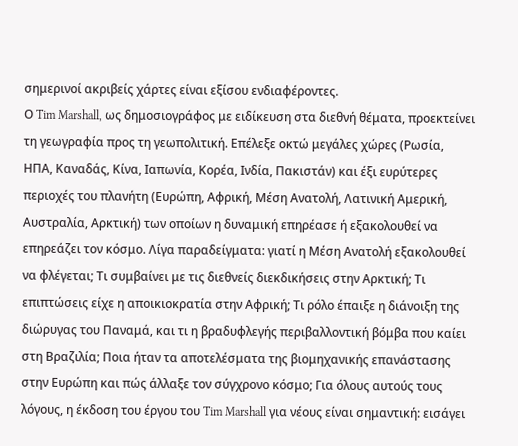σημερινοί ακριβείς χάρτες είναι εξίσου ενδιαφέροντες.
Ο Tim Marshall, ως δημοσιογράφος με ειδίκευση στα διεθνή θέματα, προεκτείνει τη γεωγραφία προς τη γεωπολιτική. Επέλεξε οκτώ μεγάλες χώρες (Ρωσία, ΗΠΑ, Καναδάς, Κίνα, Ιαπωνία, Κορέα, Ινδία, Πακιστάν) και έξι ευρύτερες περιοχές του πλανήτη (Ευρώπη, Αφρική, Μέση Ανατολή, Λατινική Αμερική, Αυστραλία, Αρκτική) των οποίων η δυναμική επηρέασε ή εξακολουθεί να επηρεάζει τον κόσμο. Λίγα παραδείγματα: γιατί η Μέση Ανατολή εξακολουθεί να φλέγεται; Τι συμβαίνει με τις διεθνείς διεκδικήσεις στην Αρκτική; Τι επιπτώσεις είχε η αποικιοκρατία στην Αφρική; Τι ρόλο έπαιξε η διάνοιξη της διώρυγας του Παναμά, και τι η βραδυφλεγής περιβαλλοντική βόμβα που καίει στη Βραζιλία; Ποια ήταν τα αποτελέσματα της βιομηχανικής επανάστασης στην Ευρώπη και πώς άλλαξε τον σύγχρονο κόσμο; Για όλους αυτούς τους λόγους, η έκδοση του έργου του Tim Marshall για νέους είναι σημαντική: εισάγει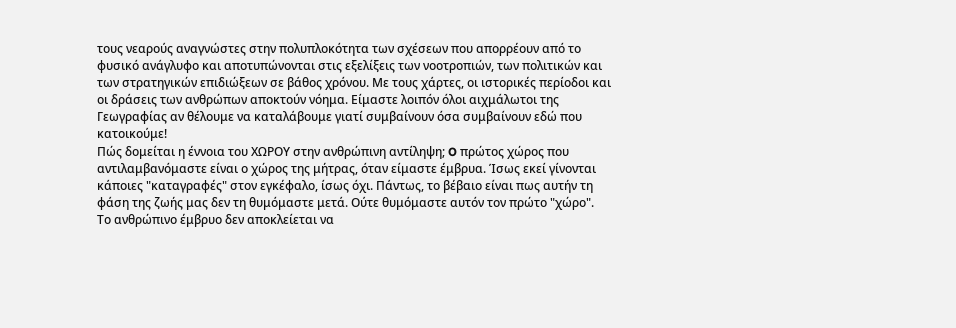τους νεαρούς αναγνώστες στην πολυπλοκότητα των σχέσεων που απορρέουν από το φυσικό ανάγλυφο και αποτυπώνονται στις εξελίξεις των νοοτροπιών, των πολιτικών και των στρατηγικών επιδιώξεων σε βάθος χρόνου. Με τους χάρτες, οι ιστορικές περίοδοι και οι δράσεις των ανθρώπων αποκτούν νόημα. Είμαστε λοιπόν όλοι αιχμάλωτοι της Γεωγραφίας αν θέλουμε να καταλάβουμε γιατί συμβαίνουν όσα συμβαίνουν εδώ που κατοικούμε!
Πώς δομείται η έννοια του ΧΩΡΟΥ στην ανθρώπινη αντίληψη; O πρώτος χώρος που αντιλαμβανόμαστε είναι ο χώρος της μήτρας, όταν είμαστε έμβρυα. Ίσως εκεί γίνονται κάποιες "καταγραφές" στον εγκέφαλο, ίσως όχι. Πάντως, το βέβαιο είναι πως αυτήν τη φάση της ζωής μας δεν τη θυμόμαστε μετά. Ούτε θυμόμαστε αυτόν τον πρώτο "χώρο".
Το ανθρώπινο έμβρυο δεν αποκλείεται να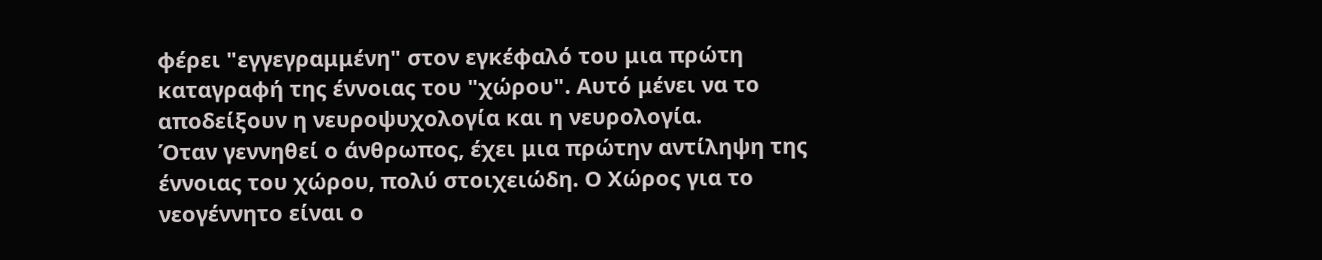φέρει "εγγεγραμμένη" στον εγκέφαλό του μια πρώτη καταγραφή της έννοιας του "χώρου". Αυτό μένει να το αποδείξουν η νευροψυχολογία και η νευρολογία.
Όταν γεννηθεί ο άνθρωπος, έχει μια πρώτην αντίληψη της έννοιας του χώρου, πολύ στοιχειώδη. Ο Χώρος για το νεογέννητο είναι ο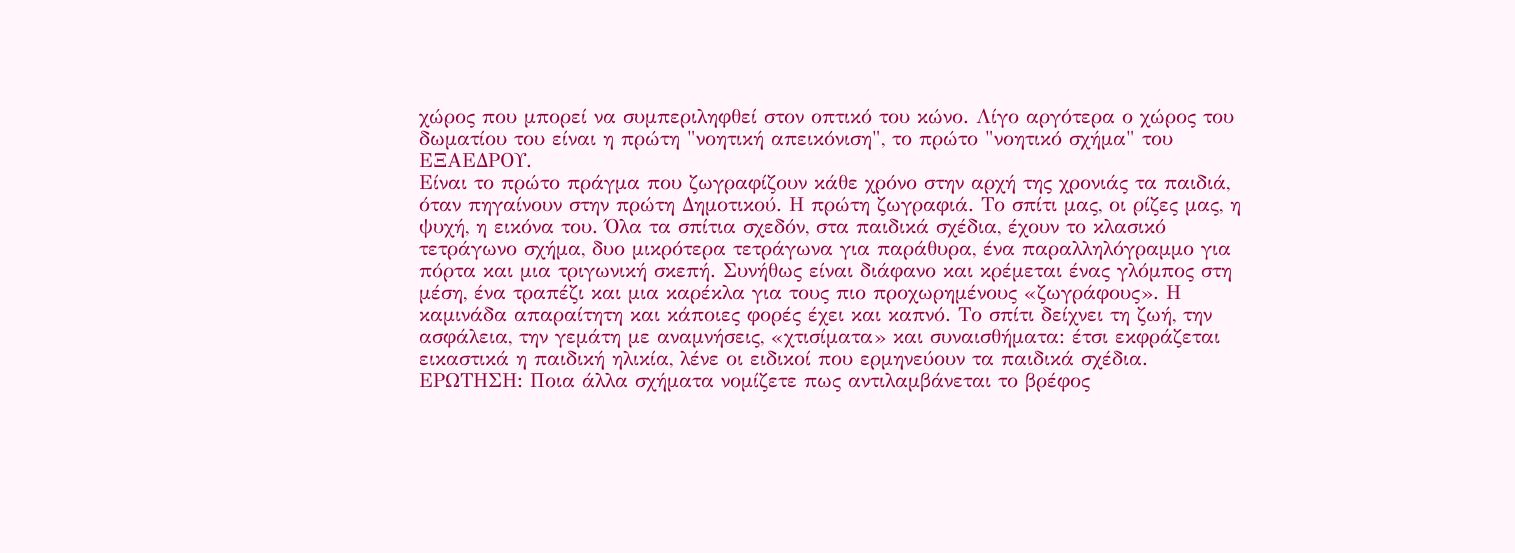χώρος που μπορεί να συμπεριληφθεί στον οπτικό του κώνο. Λίγο αργότερα ο χώρος του δωματίου του είναι η πρώτη "νοητική απεικόνιση", το πρώτο "νοητικό σχήμα" του ΕΞΑΕΔΡΟΥ.
Είναι το πρώτο πράγμα που ζωγραφίζουν κάθε χρόνο στην αρχή της χρονιάς τα παιδιά, όταν πηγαίνουν στην πρώτη Δημοτικού. Η πρώτη ζωγραφιά. Το σπίτι μας, οι ρίζες μας, η ψυχή, η εικόνα του. Όλα τα σπίτια σχεδόν, στα παιδικά σχέδια, έχουν το κλασικό τετράγωνο σχήμα, δυο μικρότερα τετράγωνα για παράθυρα, ένα παραλληλόγραμμο για πόρτα και μια τριγωνική σκεπή. Συνήθως είναι διάφανο και κρέμεται ένας γλόμπος στη μέση, ένα τραπέζι και μια καρέκλα για τους πιο προχωρημένους «ζωγράφους». Η καμινάδα απαραίτητη και κάποιες φορές έχει και καπνό. Το σπίτι δείχνει τη ζωή, την ασφάλεια, την γεμάτη με αναμνήσεις, «χτισίματα» και συναισθήματα: έτσι εκφράζεται εικαστικά η παιδική ηλικία, λένε οι ειδικοί που ερμηνεύουν τα παιδικά σχέδια.
ΕΡΩΤΗΣΗ: Ποια άλλα σχήματα νομίζετε πως αντιλαμβάνεται το βρέφος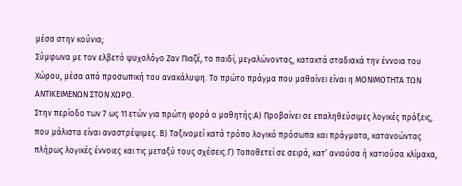μέσα στην κούνια;
Σύμφωνα με τον ελβετό ψυχολόγο Ζαν Πιαζέ, το παιδί, μεγαλώνοντας, κατακτά σταδιακά την έννοια του Χώρου, μέσα από προσωπική του ανακάλυψη. Το πρώτο πράγμα που μαθαίνει είναι η ΜΟΝΙΜΟΤΗΤΑ ΤΩΝ ΑΝΤΙΚΕΙΜΕΝΩΝ ΣΤΟΝ ΧΩΡΟ.
Στην περίοδο των 7 ως 11 ετών για πρώτη φορά ο μαθητής:Α) Προβαίνει σε επαληθεύσιμες λογικές πράξεις, που μάλιστα είναι αναστρέψιμες. Β) Ταξινομεί κατά τρόπο λογικό πρόσωπα και πράγματα, κατανοώντας πλήρως λογικές έννοιες και τις μεταξύ τους σχέσεις.Γ) Τοποθετεί σε σειρά, κατ’ ανιούσα ή κατιούσα κλίμακα,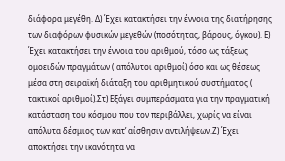διάφορα μεγέθη. Δ) Έχει κατακτήσει την έννοια της διατήρησης των διαφόρων φυσικών μεγεθών (ποσότητας, βάρους, όγκου). Ε) Έχει κατακτήσει την έννοια του αριθμού, τόσο ως τάξεως ομοειδών πραγμάτων ( απόλυτοι αριθμοί) όσο και ως θέσεως μέσα στη σειραϊκή διάταξη του αριθμητικού συστήματος ( τακτικοί αριθμοί).Στ) Εξάγει συμπεράσματα για την πραγματική κατάσταση του κόσμου που τον περιβάλλει, χωρίς να είναι απόλυτα δέσμιος των κατ’ αίσθησιν αντιλήψεων.Ζ) Έχει αποκτήσει την ικανότητα να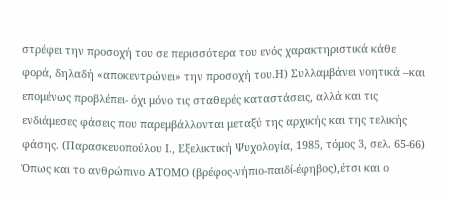στρέφει την προσοχή του σε περισσότερα του ενός χαρακτηριστικά κάθε φορά, δηλαδή «αποκεντρώνει» την προσοχή του.Η) Συλλαμβάνει νοητικά –και επομένως προβλέπει- όχι μόνο τις σταθερές καταστάσεις, αλλά και τις ενδιάμεσες φάσεις που παρεμβάλλονται μεταξύ της αρχικής και της τελικής φάσης. (Παρασκευοπούλου Ι., Εξελικτική Ψυχολογία, 1985, τόμος 3, σελ. 65-66)
Όπως και το ανθρώπινο ΑΤΟΜΟ (βρέφος-νήπιο-παιδί-έφηβος),έτσι και ο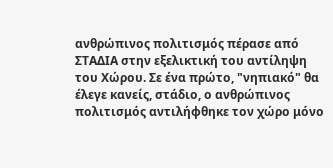ανθρώπινος πολιτισμός πέρασε από ΣΤΑΔΙΑ στην εξελικτική του αντίληψη του Χώρου. Σε ένα πρώτο, "νηπιακό" θα έλεγε κανείς, στάδιο, ο ανθρώπινος πολιτισμός αντιλήφθηκε τον χώρο μόνο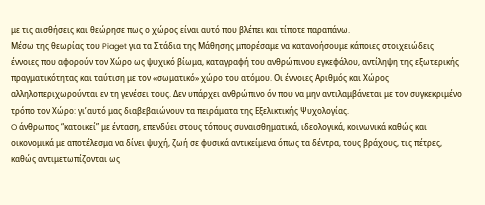με τις αισθήσεις και θεώρησε πως ο χώρος είναι αυτό που βλέπει και τίποτε παραπάνω.
Μέσω της θεωρίας του Piaget για τα Στάδια της Μάθησης μπορέσαμε να κατανοήσουμε κάποιες στοιχειώδεις έννοιες που αφορούν τον Χώρο ως ψυχικό βίωμα, καταγραφή του ανθρώπινου εγκεφάλου, αντίληψη της εξωτερικής πραγματικότητας και ταύτιση με τον «σωματικό» χώρο του ατόμου. Οι έννοιες Αριθμός και Χώρος αλληλοπεριχωρούνται εν τη γενέσει τους. Δεν υπάρχει ανθρώπινο όν που να μην αντιλαμβάνεται με τον συγκεκριμένο τρόπο τον Χώρο: γι’αυτό μας διαβεβαιώνουν τα πειράματα της Εξελικτικής Ψυχολογίας.
O άνθρωπος “κατοικεί” με ένταση, επενδύει στους τόπους συναισθηματικά, ιδεολογικά, κοινωνικά καθώς και οικονομικά με αποτέλεσμα να δίνει ψυχή, ζωή σε φυσικά αντικείμενα όπως τα δέντρα, τους βράχους, τις πέτρες, καθώς αντιμετωπίζονται ως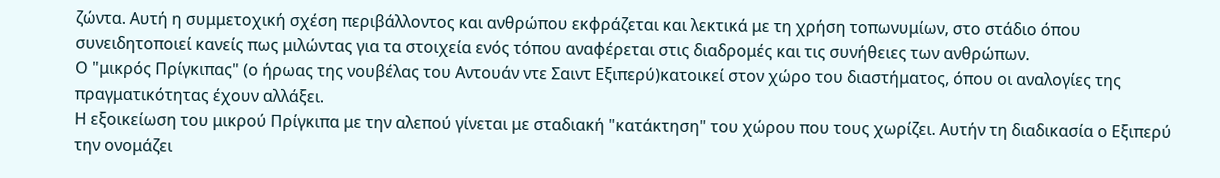ζώντα. Αυτή η συμμετοχική σχέση περιβάλλοντος και ανθρώπου εκφράζεται και λεκτικά με τη χρήση τοπωνυμίων, στο στάδιο όπου συνειδητοποιεί κανείς πως μιλώντας για τα στοιχεία ενός τόπου αναφέρεται στις διαδρομές και τις συνήθειες των ανθρώπων.
Ο "μικρός Πρίγκιπας" (ο ήρωας της νουβέλας του Αντουάν ντε Σαιντ Εξιπερύ)κατοικεί στον χώρο του διαστήματος, όπου οι αναλογίες της πραγματικότητας έχουν αλλάξει.
Η εξοικείωση του μικρού Πρίγκιπα με την αλεπού γίνεται με σταδιακή "κατάκτηση" του χώρου που τους χωρίζει. Αυτήν τη διαδικασία ο Εξιπερύ την ονομάζει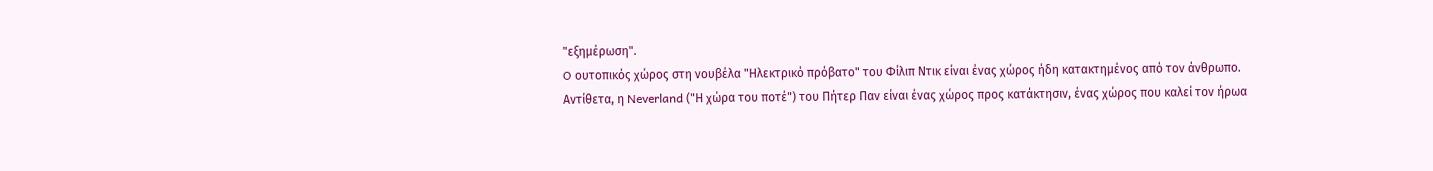"εξημέρωση".
O ουτοπικός χώρος στη νουβέλα "Ηλεκτρικό πρόβατο" του Φίλιπ Ντικ είναι ένας χώρος ήδη κατακτημένος από τον άνθρωπο.
Aντίθετα, η Neverland ("Η χώρα του ποτέ") του Πήτερ Παν είναι ένας χώρος προς κατάκτησιν, ένας χώρος που καλεί τον ήρωα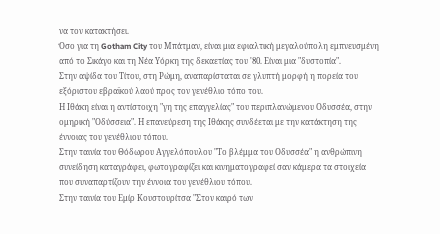να τον κατακτήσει.
Όσο για τη Gotham City του Μπάτμαν, είναι μια εφιαλτική μεγαλούπολη εμπνευσμένη από το Σικάγο και τη Νέα Υόρκη της δεκαετίας του '80. Είναι μια "δυστοπία".
Στην αψίδα του Τίτου, στη Ρώμη, αναπαρίσταται σε γλυπτή μορφή η πορεία του εξόριστου εβραϊκού λαού προς τον γενέθλιο τόπο του.
Η Ιθάκη είναι η αντίστοιχη "γη της επαγγελίας" του περιπλανώμενου Οδυσσέα, στην ομηρική "Οδύσσεια". Η επανεύρεση της Ιθάκης συνδέεται με την κατάκτηση της έννοιας του γενέθλιου τόπου.
Στην ταινία του Θόδωρου Αγγελόπουλου "Το βλέμμα του Οδυσσέα" η ανθρώπινη συνείδηση καταγράφει, φωτογραφίζει και κινηματογραφεί σαν κάμερα τα στοιχεία που συναπαρτίζουν την έννοια του γενέθλιου τόπου.
Στην ταινία του Εμίρ Κουστουρίτσα "Στον καιρό των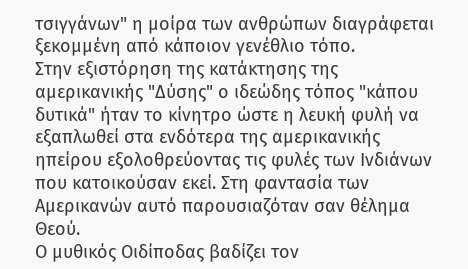τσιγγάνων" η μοίρα των ανθρώπων διαγράφεται ξεκομμένη από κάποιον γενέθλιο τόπο.
Στην εξιστόρηση της κατάκτησης της αμερικανικής "Δύσης" ο ιδεώδης τόπος "κάπου δυτικά" ήταν το κίνητρο ώστε η λευκή φυλή να εξαπλωθεί στα ενδότερα της αμερικανικής ηπείρου εξολοθρεύοντας τις φυλές των Ινδιάνων που κατοικούσαν εκεί. Στη φαντασία των Αμερικανών αυτό παρουσιαζόταν σαν θέλημα Θεού.
Ο μυθικός Οιδίποδας βαδίζει τον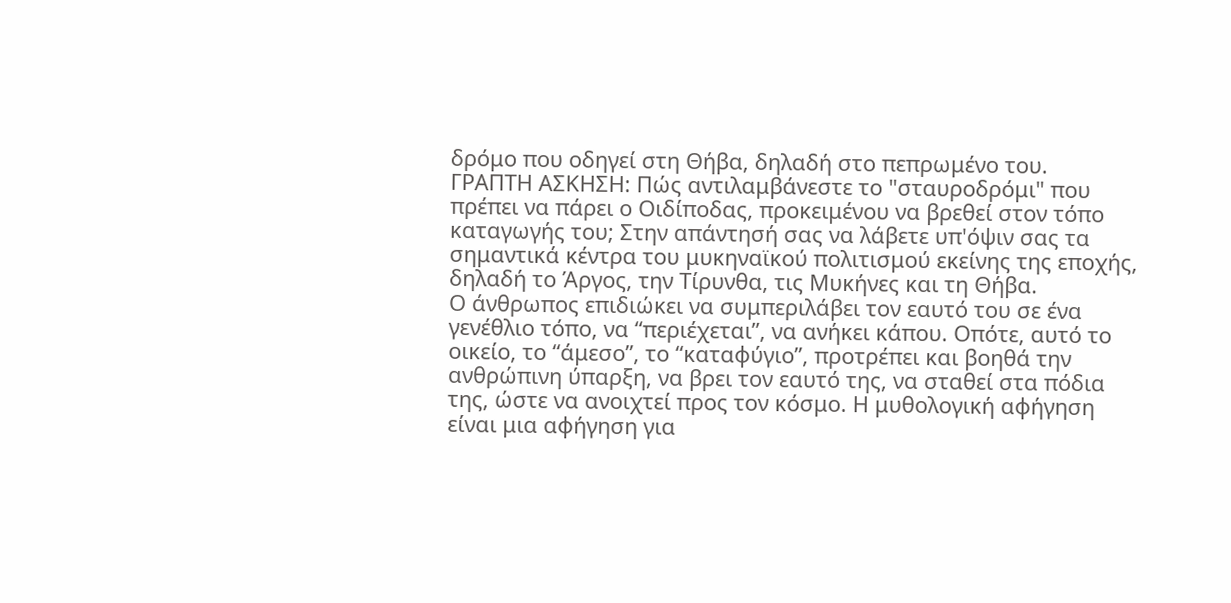δρόμο που οδηγεί στη Θήβα, δηλαδή στο πεπρωμένο του.
ΓΡΑΠΤΗ ΑΣΚΗΣΗ: Πώς αντιλαμβάνεστε το "σταυροδρόμι" που πρέπει να πάρει ο Οιδίποδας, προκειμένου να βρεθεί στον τόπο καταγωγής του; Στην απάντησή σας να λάβετε υπ'όψιν σας τα σημαντικά κέντρα του μυκηναϊκού πολιτισμού εκείνης της εποχής, δηλαδή το Άργος, την Τίρυνθα, τις Μυκήνες και τη Θήβα.
Ο άνθρωπος επιδιώκει να συμπεριλάβει τον εαυτό του σε ένα γενέθλιο τόπο, να “περιέχεται”, να ανήκει κάπου. Οπότε, αυτό το οικείο, το “άμεσο”, το “καταφύγιο”, προτρέπει και βοηθά την ανθρώπινη ύπαρξη, να βρει τον εαυτό της, να σταθεί στα πόδια της, ώστε να ανοιχτεί προς τον κόσμο. Η μυθολογική αφήγηση είναι μια αφήγηση για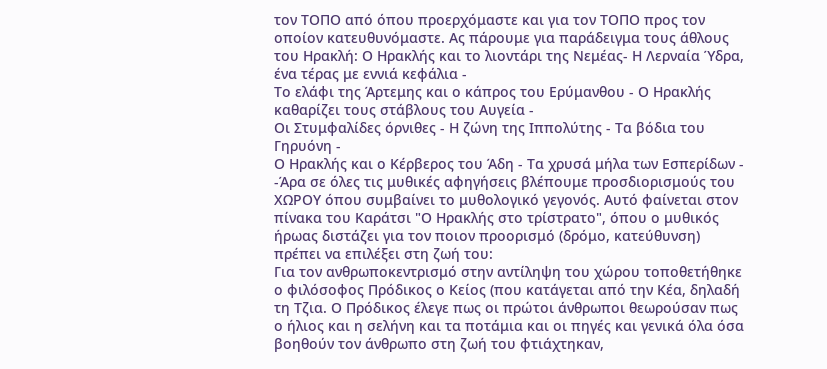τον ΤΟΠΟ από όπου προερχόμαστε και για τον ΤΟΠΟ προς τον οποίον κατευθυνόμαστε. Ας πάρουμε για παράδειγμα τους άθλους του Ηρακλή: Ο Ηρακλής και το λιοντάρι της Νεμέας- Η Λερναία Ύδρα, ένα τέρας με εννιά κεφάλια -
Το ελάφι της Άρτεμης και ο κάπρος του Ερύμανθου - Ο Ηρακλής καθαρίζει τους στάβλους του Αυγεία -
Οι Στυμφαλίδες όρνιθες - Η ζώνη της Ιππολύτης - Τα βόδια του Γηρυόνη -
Ο Ηρακλής και ο Κέρβερος του Άδη - Τα χρυσά μήλα των Εσπερίδων -
-Άρα σε όλες τις μυθικές αφηγήσεις βλέπουμε προσδιορισμούς του ΧΩΡΟΥ όπου συμβαίνει το μυθολογικό γεγονός. Aυτό φαίνεται στον πίνακα του Καράτσι "Ο Ηρακλής στο τρίστρατο", όπου ο μυθικός ήρωας διστάζει για τον ποιον προορισμό (δρόμο, κατεύθυνση) πρέπει να επιλέξει στη ζωή του:
Για τον ανθρωποκεντρισμό στην αντίληψη του χώρου τοποθετήθηκε ο φιλόσοφος Πρόδικος ο Κείος (που κατάγεται από την Κέα, δηλαδή τη Τζια. Ο Πρόδικος έλεγε πως οι πρώτοι άνθρωποι θεωρούσαν πως ο ήλιος και η σελήνη και τα ποτάμια και οι πηγές και γενικά όλα όσα βοηθούν τον άνθρωπο στη ζωή του φτιάχτηκαν,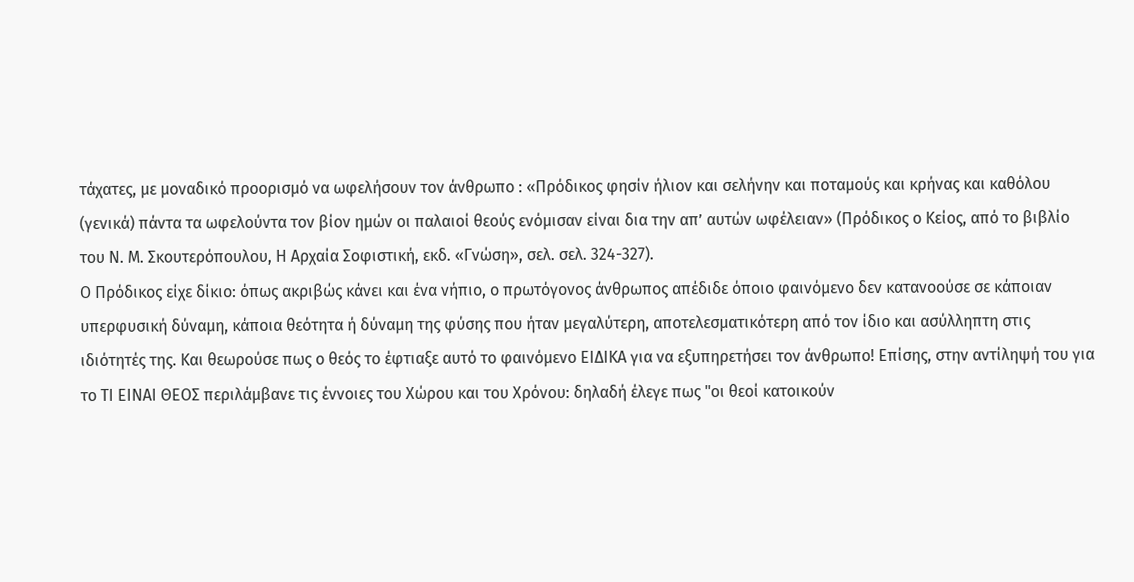τάχατες, με μοναδικό προορισμό να ωφελήσουν τον άνθρωπο : «Πρόδικος φησίν ήλιον και σελήνην και ποταμούς και κρήνας και καθόλου (γενικά) πάντα τα ωφελούντα τον βίον ημών οι παλαιοί θεούς ενόμισαν είναι δια την απ’ αυτών ωφέλειαν» (Πρόδικος ο Κείος, από το βιβλίο του Ν. Μ. Σκουτερόπουλου, Η Αρχαία Σοφιστική, εκδ. «Γνώση», σελ. σελ. 324-327).
Ο Πρόδικος είχε δίκιο: όπως ακριβώς κάνει και ένα νήπιο, ο πρωτόγoνος άνθρωπος απέδιδε όποιο φαινόμενο δεν κατανοούσε σε κάποιαν υπερφυσική δύναμη, κάποια θεότητα ή δύναμη της φύσης που ήταν μεγαλύτερη, αποτελεσματικότερη από τον ίδιο και ασύλληπτη στις ιδιότητές της. Και θεωρούσε πως ο θεός το έφτιαξε αυτό το φαινόμενο ΕΙΔΙΚΑ για να εξυπηρετήσει τον άνθρωπο! Επίσης, στην αντίληψή του για το ΤΙ ΕΙΝΑΙ ΘΕΟΣ περιλάμβανε τις έννοιες του Χώρου και του Χρόνου: δηλαδή έλεγε πως "οι θεοί κατοικούν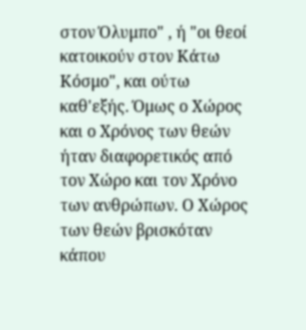στον Όλυμπο" , ή "οι θεοί κατοικούν στον Κάτω Κόσμο", και ούτω καθ'εξής. Όμως ο Χώρος και ο Χρόνος των θεών ήταν διαφορετικός από τον Χώρο και τον Χρόνο των ανθρώπων. Ο Χώρος των θεών βρισκόταν κάπου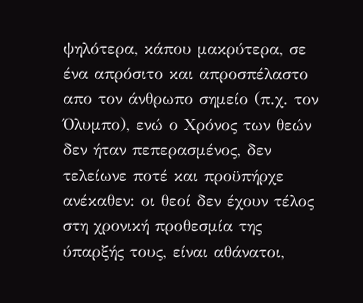ψηλότερα, κάπου μακρύτερα, σε ένα απρόσιτο και απροσπέλαστο απο τον άνθρωπο σημείο (π.χ. τον Όλυμπο), ενώ ο Χρόνος των θεών δεν ήταν πεπερασμένος, δεν τελείωνε ποτέ και προϋπήρχε ανέκαθεν: οι θεοί δεν έχουν τέλος στη χρονική προθεσμία της ύπαρξής τους, είναι αθάνατοι,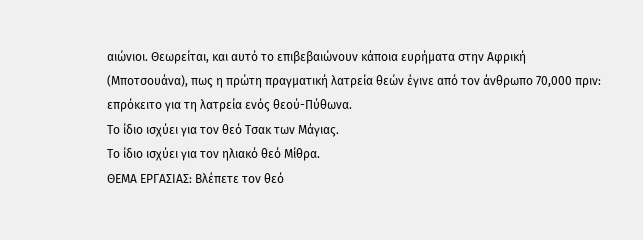αιώνιοι. Θεωρείται, και αυτό το επιβεβαιώνουν κάποια ευρήματα στην Αφρική (Μποτσουάνα), πως η πρώτη πραγματική λατρεία θεών έγινε από τον άνθρωπο 70,000 πριν: επρόκειτο για τη λατρεία ενός θεού-Πύθωνα.
Το ίδιο ισχύει για τον θεό Τσακ των Μάγιας.
Το ίδιο ισχύει για τον ηλιακό θεό Μίθρα.
ΘΕΜΑ ΕΡΓΑΣΙΑΣ: Βλέπετε τον θεό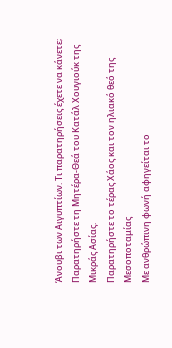Άνουβι των Αιγυπτίων. Τι παρατηρήσεις έχετε να κάνετε;
Παρατηρήστε τη Μητέρα-Θεά του Κατάλ Χουγιούκ της Μικράς Ασίας.
Παρατηρήστε το τέρας Χάος και τον ηλιακό θεό της Μεσοποταμίας
Με ανθρώπινη φωνή αφηγείται το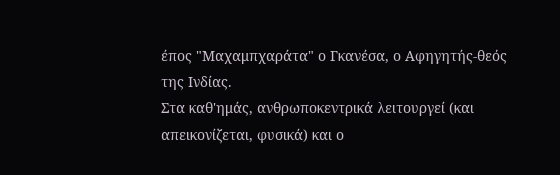έπος "Μαχαμπχαράτα" ο Γκανέσα, ο Αφηγητής-θεός της Ινδίας.
Στα καθ'ημάς, ανθρωποκεντρικά λειτουργεί (και απεικονίζεται, φυσικά) και ο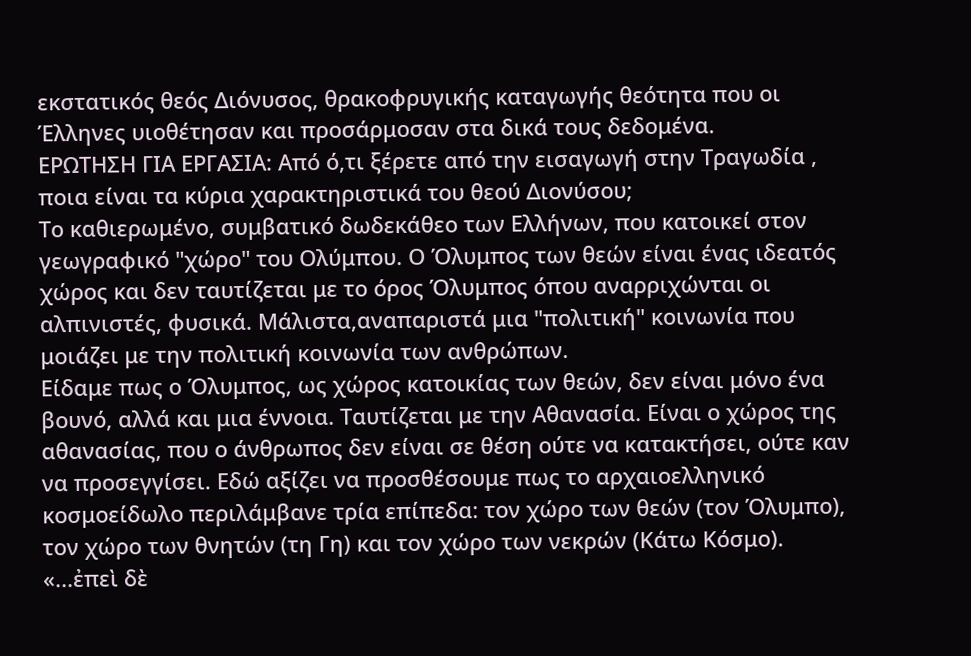εκστατικός θεός Διόνυσος, θρακοφρυγικής καταγωγής θεότητα που οι Έλληνες υιοθέτησαν και προσάρμοσαν στα δικά τους δεδομένα.
ΕΡΩΤΗΣΗ ΓΙΑ ΕΡΓΑΣΙΑ: Από ό,τι ξέρετε από την εισαγωγή στην Τραγωδία , ποια είναι τα κύρια χαρακτηριστικά του θεού Διονύσου;
Το καθιερωμένο, συμβατικό δωδεκάθεο των Ελλήνων, που κατοικεί στον γεωγραφικό "χώρο" του Ολύμπου. Ο Όλυμπος των θεών είναι ένας ιδεατός χώρος και δεν ταυτίζεται με το όρος Όλυμπος όπου αναρριχώνται οι αλπινιστές, φυσικά. Μάλιστα,αναπαριστά μια "πολιτική" κοινωνία που μοιάζει με την πολιτική κοινωνία των ανθρώπων.
Είδαμε πως ο Όλυμπος, ως χώρος κατοικίας των θεών, δεν είναι μόνο ένα βουνό, αλλά και μια έννοια. Ταυτίζεται με την Αθανασία. Είναι ο χώρος της αθανασίας, που ο άνθρωπος δεν είναι σε θέση ούτε να κατακτήσει, ούτε καν να προσεγγίσει. Εδώ αξίζει να προσθέσουμε πως το αρχαιοελληνικό κοσμοείδωλο περιλάμβανε τρία επίπεδα: τον χώρο των θεών (τον Όλυμπο), τον χώρο των θνητών (τη Γη) και τον χώρο των νεκρών (Κάτω Κόσμο). «...ἐπεὶ δὲ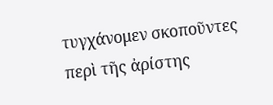τυγχάνομεν σκοποῦντες περὶ τῆς ἀρίστης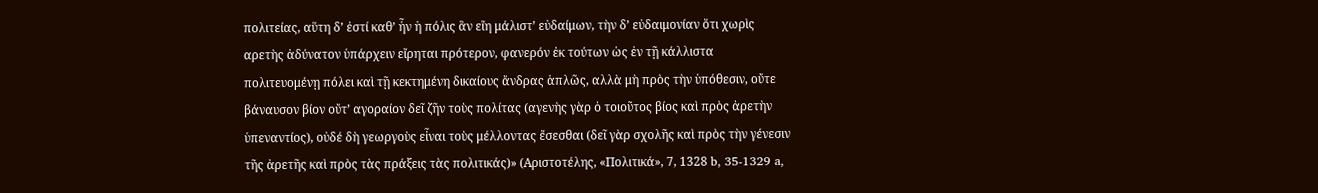πολιτείας, αὕτη δ’ ἐστί καθ’ ἧν ἡ πόλις ἃν εἴη μάλιστ’ εὐδαίμων, τὴν δ’ εὐδαιμονίαν ὅτι χωρὶς αρετὴς ἀδύνατον ὑπάρχειν εἴρηται πρότερον, φανερόν ἐκ τούτων ὡς ἐν τῇ κάλλιστα πολιτευομένῃ πόλει καὶ τῇ κεκτημένη δικαίους ἄνδρας ἁπλῶς, αλλὰ μὴ πρὸς τὴν ὑπόθεσιν, οὔτε βάναυσον βίον οὔτ’ αγοραίον δεῖ ζῆν τοὺς πολίτας (αγενὴς γὰρ ὁ τοιοῦτος βίος καὶ πρὸς ἀρετὴν ὑπεναντίος), οὐδέ δὴ γεωργοὺς εἶναι τοὺς μέλλοντας ἔσεσθαι (δεῖ γὰρ σχολῆς καὶ πρὸς τὴν γένεσιν τῆς ἀρετῆς καὶ πρὸς τὰς πράξεις τὰς πολιτικάς)» (Αριστοτέλης, «Πολιτικά», 7, 1328 b, 35-1329 a,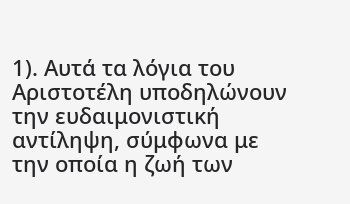1). Αυτά τα λόγια του Αριστοτέλη υποδηλώνουν την ευδαιμονιστική αντίληψη, σύμφωνα με την οποία η ζωή των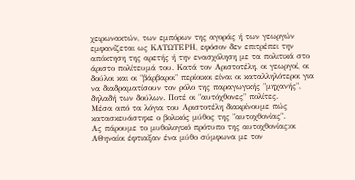χειρωνακτών, των εμπόρων της αγοράς ή των γεωργών εμφανίζεται ως ΚΑΤΩΤΕΡΗ, εφόσον δεν επιτρέπει την απόκτηση της αρετής ή την ενασχόληση με τα πολιτικά στο άριστο πολίτευμά του. Κατά τον Αριστοτέλη, οι γεωργοί, οι δούλοι και οι "βάρβαροι" περίοικοι είναι οι καταλληλότεροι για να διαδραματίσουν τον ρόλο της παραγωγικής "μηχανής", δηλαδή των δούλων. Ποτέ οι "αυτόχθονες" πολίτες.
Μέσα από τα λόγια του Αριστοτέλη διακρίνουμε πώς κατασκευάστηκε ο βολικός μύθος της "αυτοχθονίας".
Ας πάρουμε το μυθολογικό πρότυπο της αυτοχθονίας:οι ΑΘηναίοι έφτιαξαν ένα μύθο σύμφωνα με τον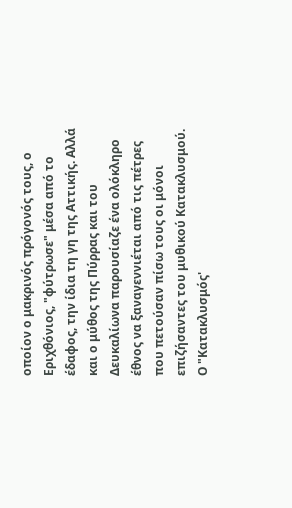οποίον ο μακρινός πρόγονός τους, ο Εριχθόνιος, "φύτρωσε" μέσα από το έδαφος, την ίδια τη γη της Αττικής. Αλλά και ο μύθος της Πύρρας και του Δευκαλίωνα παρουσίαζε ένα ολόκληρο έθνος να ξαναγεννιέται από τις πέτρες που πετούσαν πίσω τους οι μόνοι επιζήσαντες του μυθικού Κατακλυσμού.
Ο "Κατακλυσμός'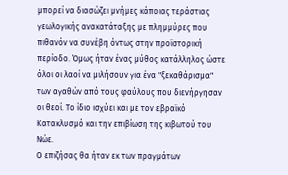μπορεί να διασώζει μνήμες κάποιας τεράστιας γεωλογικής ανακατάταξης με πλημμύρες που πιθανόν να συνέβη όντως στην προϊστορική περίοδο. Όμως ήταν ένας μύθος κατάλληλος ώστε όλοι οι λαοί να μιλήσουν για ένα "ξεκαθάρισμα" των αγαθών από τους φαύλους που διενήργησαν οι θεοί. Το ίδιο ισχύει και με τον εβραϊκό Κατακλυσμό και την επιβίωση της κιβωτού του Νώε.
Ο επιζήσας θα ήταν εκ των πραγμάτων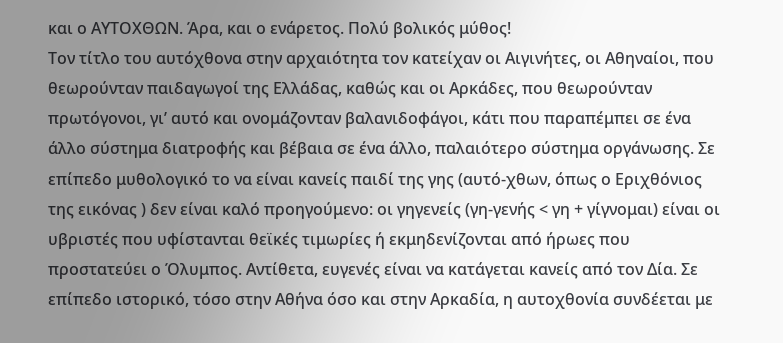και ο ΑΥΤΟΧΘΩΝ. Άρα, και ο ενάρετος. Πολύ βολικός μύθος!
Τον τίτλο του αυτόχθονα στην αρχαιότητα τον κατείχαν οι Αιγινήτες, οι Αθηναίοι, που θεωρούνταν παιδαγωγοί της Ελλάδας, καθώς και οι Αρκάδες, που θεωρούνταν πρωτόγονοι, γι’ αυτό και ονομάζονταν βαλανιδοφάγοι, κάτι που παραπέμπει σε ένα άλλο σύστημα διατροφής και βέβαια σε ένα άλλο, παλαιότερο σύστημα οργάνωσης. Σε επίπεδο μυθολογικό το να είναι κανείς παιδί της γης (αυτό-χθων, όπως ο Εριχθόνιος της εικόνας ) δεν είναι καλό προηγούμενο: οι γηγενείς (γη-γενής < γη + γίγνομαι) είναι οι υβριστές που υφίστανται θεϊκές τιμωρίες ή εκμηδενίζονται από ήρωες που προστατεύει ο Όλυμπος. Αντίθετα, ευγενές είναι να κατάγεται κανείς από τον Δία. Σε επίπεδο ιστορικό, τόσο στην Αθήνα όσο και στην Αρκαδία, η αυτοχθονία συνδέεται με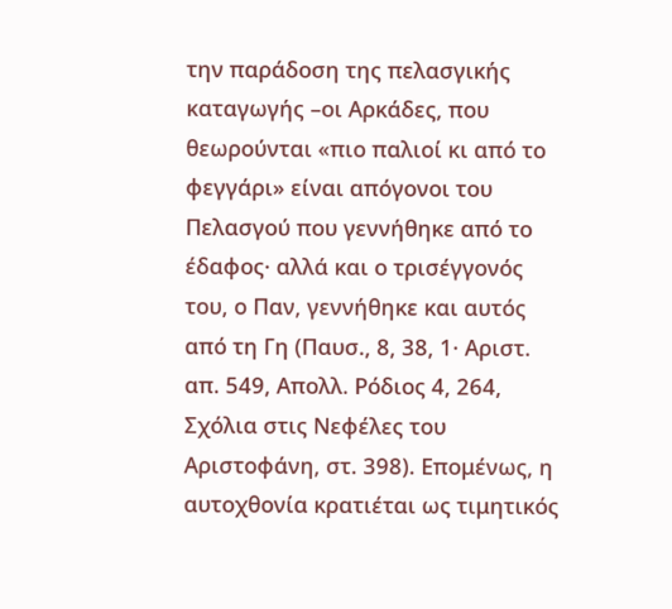την παράδοση της πελασγικής καταγωγής –οι Αρκάδες, που θεωρούνται «πιο παλιοί κι από το φεγγάρι» είναι απόγονοι του Πελασγού που γεννήθηκε από το έδαφος· αλλά και ο τρισέγγονός του, ο Παν, γεννήθηκε και αυτός από τη Γη (Παυσ., 8, 38, 1· Αριστ. απ. 549, Απολλ. Ρόδιος 4, 264, Σχόλια στις Νεφέλες του Αριστοφάνη, στ. 398). Επομένως, η αυτοχθονία κρατιέται ως τιμητικός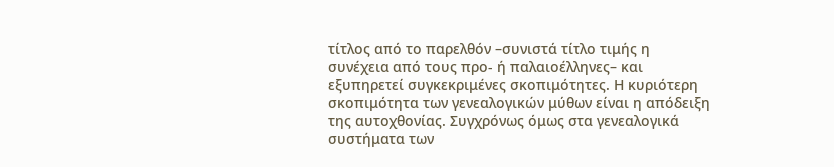τίτλος από το παρελθόν –συνιστά τίτλο τιμής η συνέχεια από τους προ- ή παλαιοέλληνες– και εξυπηρετεί συγκεκριμένες σκοπιμότητες. Η κυριότερη σκοπιμότητα των γενεαλογικών μύθων είναι η απόδειξη της αυτοχθονίας. Συγχρόνως όμως στα γενεαλογικά συστήματα των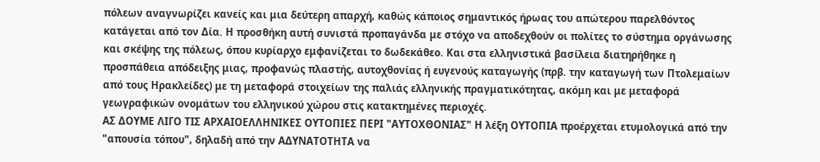πόλεων αναγνωρίζει κανείς και μια δεύτερη απαρχή, καθώς κάποιος σημαντικός ήρωας του απώτερου παρελθόντος κατάγεται από τον Δία. Η προσθήκη αυτή συνιστά προπαγάνδα με στόχο να αποδεχθούν οι πολίτες το σύστημα οργάνωσης και σκέψης της πόλεως, όπου κυρίαρχο εμφανίζεται το δωδεκάθεο. Και στα ελληνιστικά βασίλεια διατηρήθηκε η προσπάθεια απόδειξης μιας, προφανώς πλαστής, αυτοχθονίας ή ευγενούς καταγωγής (πρβ. την καταγωγή των Πτολεμαίων από τους Ηρακλείδες) με τη μεταφορά στοιχείων της παλιάς ελληνικής πραγματικότητας, ακόμη και με μεταφορά γεωγραφικών ονομάτων του ελληνικού χώρου στις κατακτημένες περιοχές.
ΑΣ ΔΟΥΜΕ ΛΙΓΟ ΤΙΣ ΑΡΧΑΙΟΕΛΛΗΝΙΚΕΣ ΟΥΤΟΠΙΕΣ ΠΕΡΙ "ΑΥΤΟΧΘΟΝΙΑΣ" Η λέξη ΟΥΤΟΠΙΑ προέρχεται ετυμολογικά από την "απουσία τόπου", δηλαδή από την ΑΔΥΝΑΤΟΤΗΤΑ να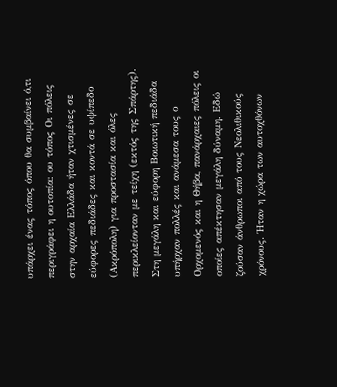υπάρχει ένας τόπος όπου θα συμβαίνει ό,τι περιγράφει η ουτοπία: ου τόπος Οι πόλεις στην αρχαία Ελλάδα ήταν χτισμένες σε εύφορες πεδιάδες και κοντά σε υψίπεδο (Ακρόπολη) για προστασία και όλες περικλείονταν με τείχη (εκτός της Σπάρτης). Στη μεγάλη και εύφορη Βοιωτική πεδιάδα υπήρχαν πολλές και ανάμεσα τους ο Ορχομενός και η Θήβα, πανάρχαιες πόλεις οι οποίες απέκτησαν μεγάλη δύναμη. Εδώ ζούσαν άνθρωποι από τους Νεολιθικούς χρόνους. Ήταν η χώρα των αυτοχθόνων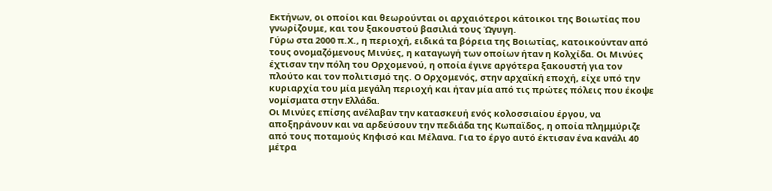Εκτήνων, οι οποίοι και θεωρούνται οι αρχαιότεροι κάτοικοι της Βοιωτίας που γνωρίζουμε, και του ξακουστού βασιλιά τους Ώγυγη.
Γύρω στα 2000 π.Χ., η περιοχή, ειδικά τα βόρεια της Βοιωτίας, κατοικούνταν από τους ονομαζόμενους Μινύες, η καταγωγή των οποίων ήταν η Κολχίδα. Οι Μινύες έχτισαν την πόλη του Ορχομενού, η οποία έγινε αργότερα ξακουστή για τον πλούτο και τoν πολιτισμό της. Ο Ορχομενός, στην αρχαϊκή εποχή, είχε υπό την κυριαρχία του μία μεγάλη περιοχή και ήταν μία από τις πρώτες πόλεις που έκοψε νομίσματα στην Ελλάδα.
Οι Μινύες επίσης ανέλαβαν την κατασκευή ενός κολοσσιαίου έργου, να αποξηράνουν και να αρδεύσουν την πεδιάδα της Κωπαϊδος, η οποία πλημμύριζε από τους ποταμούς Κηφισό και Μέλανα. Για το έργο αυτό έκτισαν ένα κανάλι 40 μέτρα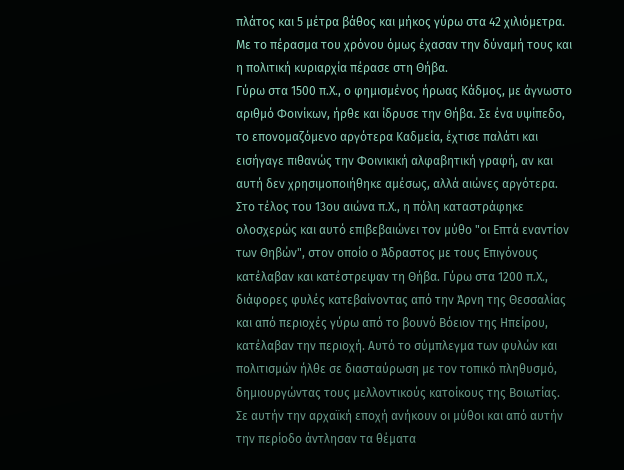πλάτος και 5 μέτρα βάθος και μήκος γύρω στα 42 χιλιόμετρα. Με το πέρασμα του χρόνου όμως έχασαν την δύναμή τους και η πολιτική κυριαρχία πέρασε στη Θήβα.
Γύρω στα 1500 π.Χ., ο φημισμένος ήρωας Κάδμος, με άγνωστο αριθμό Φοινίκων, ήρθε και ίδρυσε την Θήβα. Σε ένα υψίπεδο, το επονομαζόμενο αργότερα Καδμεία, έχτισε παλάτι και εισήγαγε πιθανώς την Φοινικική αλφαβητική γραφή, αν και αυτή δεν χρησιμοποιήθηκε αμέσως, αλλά αιώνες αργότερα. Στο τέλος του 13ου αιώνα π.Χ., η πόλη καταστράφηκε ολοσχερώς και αυτό επιβεβαιώνει τον μύθο "οι Επτά εναντίον των Θηβών", στον οποίο ο Άδραστος με τους Επιγόνους κατέλαβαν και κατέστρεψαν τη Θήβα. Γύρω στα 1200 π.Χ., διάφορες φυλές κατεβαίνοντας από την Άρνη της Θεσσαλίας και από περιοχές γύρω από το βουνό Βόειον της Ηπείρου, κατέλαβαν την περιοχή. Αυτό το σύμπλεγμα των φυλών και πολιτισμών ήλθε σε διασταύρωση με τον τοπικό πληθυσμό, δημιουργώντας τους μελλοντικούς κατοίκους της Βοιωτίας. Σε αυτήν την αρχαϊκή εποχή ανήκουν οι μύθοι και από αυτήν την περίοδο άντλησαν τα θέματα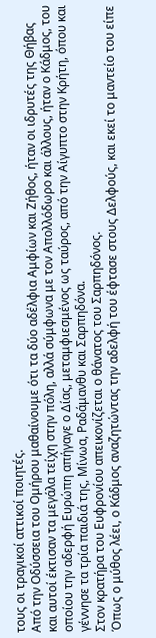τους οι τραγικοί αττικοί ποιητές.
Από την Οδύσσεια του Ομήρου μαθαίνουμε ότι τα δύο αδέλφια Αμφίων και Ζήθος, ήταν οι ιδρυτές της Θήβας και αυτοί έκτισαν τα μεγάλα τείχη στην πόλη, αλλά σύμφωνα με τον Απολλόδωρο και άλλους, ήταν ο Κάδμος, του οποίου την αδερφή Ευρώπη απήγαγε ο Δίας, μεταμφιεσμένος ως ταύρος, από την Αίγυπτο στην Κρήτη, όπου και γέννησε τα τρία παιδιά της, Μίνωα, Ραδάμανθυ και Σαρπηδόνα.
Στον κρατήρα του Ευφρονίου απεικονίζεται ο θάνατος του Σαρπηδόνος.
Όπως ο μύθος λέει, ο Κάδμος αναζητώντας την αδελφή του έφτασε στους Δελφούς, και εκεί το μαντείο του είπε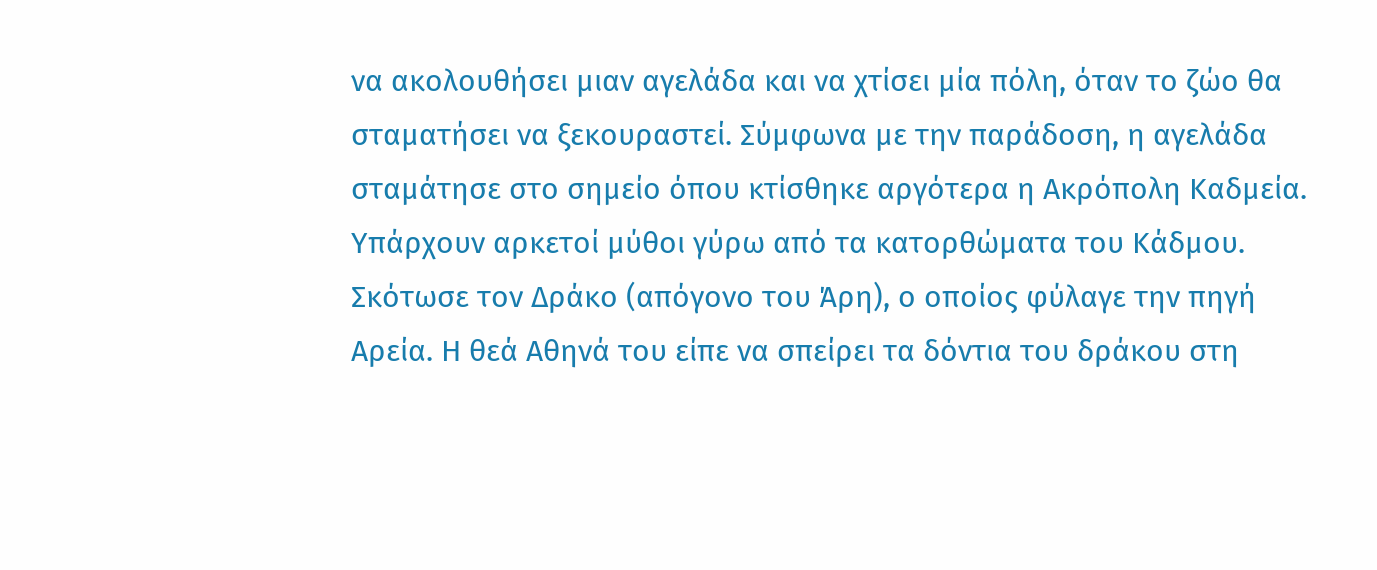να ακολουθήσει μιαν αγελάδα και να χτίσει μία πόλη, όταν το ζώο θα σταματήσει να ξεκουραστεί. Σύμφωνα με την παράδοση, η αγελάδα σταμάτησε στο σημείο όπου κτίσθηκε αργότερα η Ακρόπολη Καδμεία. Υπάρχουν αρκετοί μύθοι γύρω από τα κατορθώματα του Κάδμου. Σκότωσε τον Δράκο (απόγονο του Άρη), ο οποίος φύλαγε την πηγή Αρεία. Η θεά Αθηνά του είπε να σπείρει τα δόντια του δράκου στη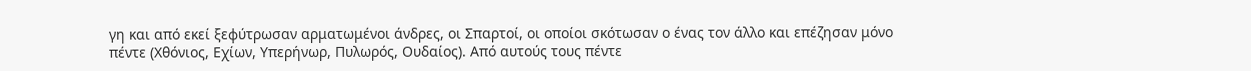γη και από εκεί ξεφύτρωσαν αρματωμένοι άνδρες, οι Σπαρτοί, οι οποίοι σκότωσαν ο ένας τον άλλο και επέζησαν μόνο πέντε (Χθόνιος, Εχίων, Υπερήνωρ, Πυλωρός, Ουδαίος). Από αυτούς τους πέντε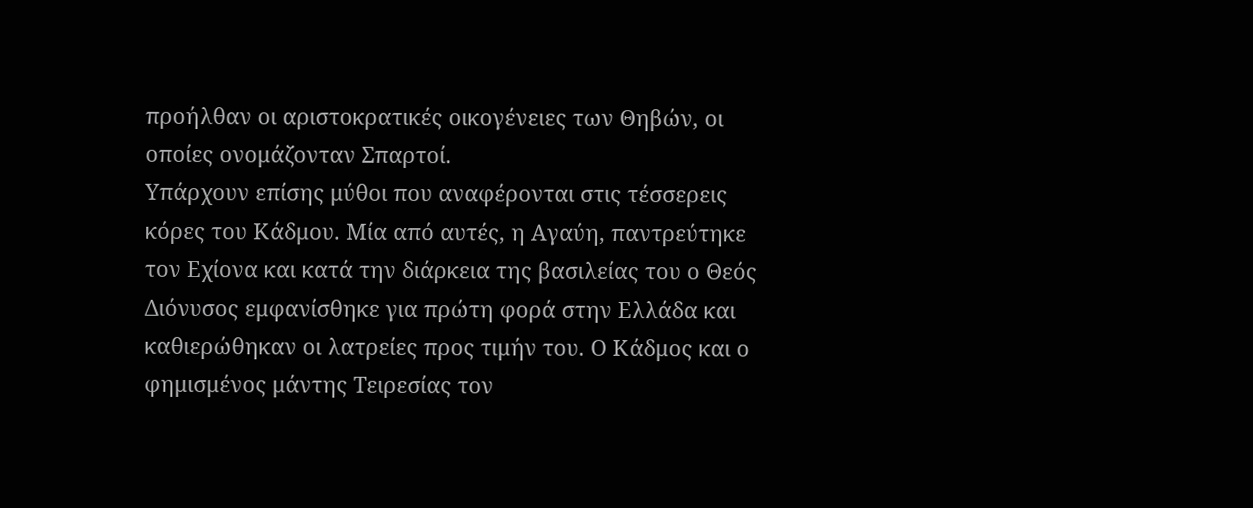προήλθαν οι αριστοκρατικές οικογένειες των Θηβών, οι οποίες ονομάζονταν Σπαρτοί.
Υπάρχουν επίσης μύθοι που αναφέρονται στις τέσσερεις κόρες του Κάδμου. Μία από αυτές, η Αγαύη, παντρεύτηκε τον Εχίονα και κατά την διάρκεια της βασιλείας του ο Θεός Διόνυσος εμφανίσθηκε για πρώτη φορά στην Ελλάδα και καθιερώθηκαν οι λατρείες προς τιμήν του. Ο Κάδμος και ο φημισμένος μάντης Τειρεσίας τον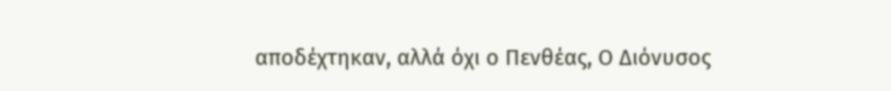αποδέχτηκαν, αλλά όχι ο Πενθέας, Ο Διόνυσος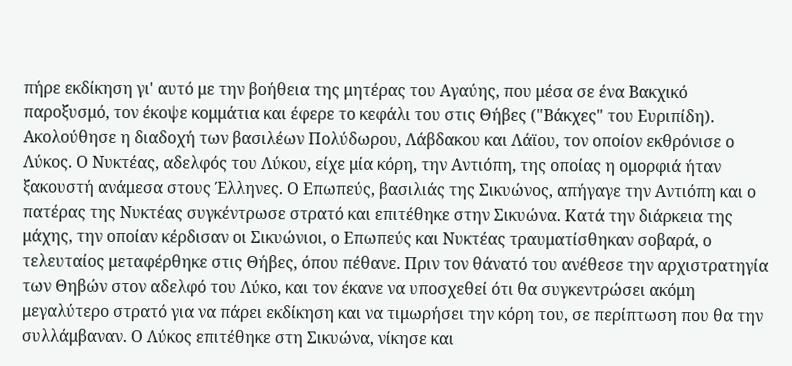πήρε εκδίκηση γι' αυτό με την βοήθεια της μητέρας του Αγαύης, που μέσα σε ένα Βακχικό παροξυσμό, τον έκοψε κομμάτια και έφερε το κεφάλι του στις Θήβες ("Βάκχες" του Ευριπίδη).
Ακολούθησε η διαδοχή των βασιλέων Πολύδωρου, Λάβδακου και Λάϊου, τον οποίον εκθρόνισε ο Λύκος. Ο Νυκτέας, αδελφός του Λύκου, είχε μία κόρη, την Αντιόπη, της οποίας η ομορφιά ήταν ξακουστή ανάμεσα στους Έλληνες. Ο Επωπεύς, βασιλιάς της Σικυώνος, απήγαγε την Αντιόπη και ο πατέρας της Νυκτέας συγκέντρωσε στρατό και επιτέθηκε στην Σικυώνα. Κατά την διάρκεια της μάχης, την οποίαν κέρδισαν οι Σικυώνιοι, ο Επωπεύς και Νυκτέας τραυματίσθηκαν σοβαρά, ο τελευταίος μεταφέρθηκε στις Θήβες, όπου πέθανε. Πριν τον θάνατό του ανέθεσε την αρχιστρατηγία των Θηβών στον αδελφό του Λύκο, και τον έκανε να υποσχεθεί ότι θα συγκεντρώσει ακόμη μεγαλύτερο στρατό για να πάρει εκδίκηση και να τιμωρήσει την κόρη του, σε περίπτωση που θα την συλλάμβαναν. Ο Λύκος επιτέθηκε στη Σικυώνα, νίκησε και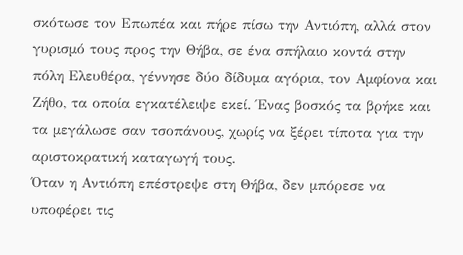σκότωσε τον Επωπέα και πήρε πίσω την Αντιόπη, αλλά στον γυρισμό τους προς την Θήβα, σε ένα σπήλαιο κοντά στην πόλη Ελευθέρα, γέννησε δύο δίδυμα αγόρια, τον Αμφίονα και Ζήθο, τα οποία εγκατέλειψε εκεί. Ένας βοσκός τα βρήκε και τα μεγάλωσε σαν τσοπάνους, χωρίς να ξέρει τίποτα για την αριστοκρατική καταγωγή τους.
Όταν η Αντιόπη επέστρεψε στη Θήβα, δεν μπόρεσε να υποφέρει τις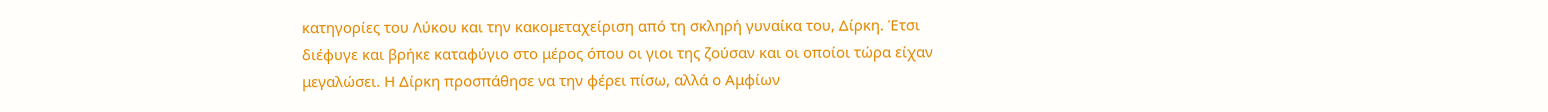κατηγορίες του Λύκου και την κακομεταχείριση από τη σκληρή γυναίκα του, Δίρκη. Έτσι διέφυγε και βρήκε καταφύγιο στο μέρος όπου οι γιοι της ζούσαν και οι οποίοι τώρα είχαν μεγαλώσει. Η Δίρκη προσπάθησε να την φέρει πίσω, αλλά ο Αμφίων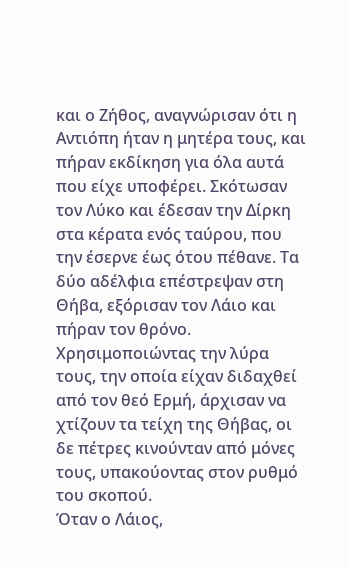και ο Ζήθος, αναγνώρισαν ότι η Αντιόπη ήταν η μητέρα τους, και πήραν εκδίκηση για όλα αυτά που είχε υποφέρει. Σκότωσαν τον Λύκο και έδεσαν την Δίρκη στα κέρατα ενός ταύρου, που την έσερνε έως ότου πέθανε. Τα δύο αδέλφια επέστρεψαν στη Θήβα, εξόρισαν τον Λάιο και πήραν τον θρόνο. Χρησιμοποιώντας την λύρα τους, την οποία είχαν διδαχθεί από τον θεό Ερμή, άρχισαν να χτίζουν τα τείχη της Θήβας, οι δε πέτρες κινούνταν από μόνες τους, υπακούοντας στον ρυθμό του σκοπού.
Όταν ο Λάιος,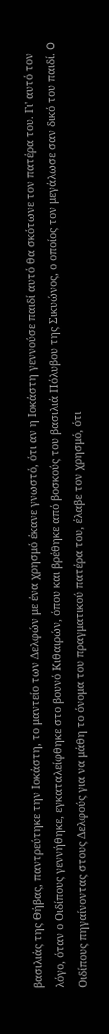βασιλιάς της Θήβας, παντρεύτηκε την Ιοκάστη, το μαντείο των Δελφών με ένα χρησμό έκανε γνωστό, ότι αν η Ιοκάστη γεννούσε παιδί αυτό θα σκότωνε τον πατέρα του. Γι' αυτό τον λόγο, όταν ο Οιδίπους γεννήθηκε, εγκαταλείφθηκε στο βουνό Κιθαιρών, όπου και βρέθηκε από βοσκούς του βασιλιά Πόλυβου της Σικυώνος, ο οποίος τον μεγάλωσε σαν δικό του παιδί. O Οιδίπους πηγαίνοντας στους Δελφούς για να μάθη το όνομα του πραγματικού πατέρα του, έλαβε τον χρησμό, ότι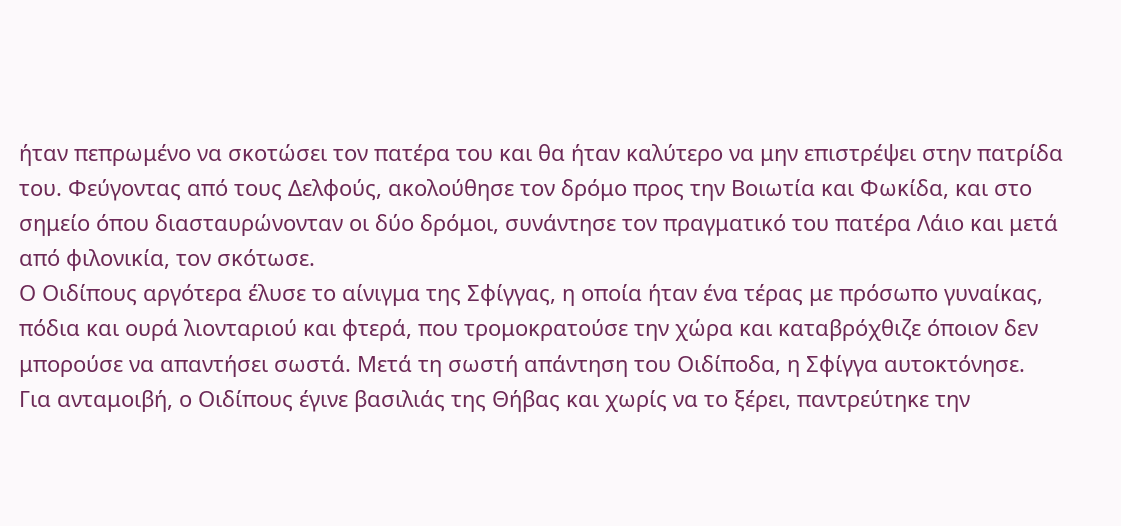ήταν πεπρωμένο να σκοτώσει τον πατέρα του και θα ήταν καλύτερο να μην επιστρέψει στην πατρίδα του. Φεύγοντας από τους Δελφούς, ακολούθησε τον δρόμο προς την Βοιωτία και Φωκίδα, και στο σημείο όπου διασταυρώνονταν οι δύο δρόμοι, συνάντησε τον πραγματικό του πατέρα Λάιο και μετά από φιλονικία, τον σκότωσε.
Ο Οιδίπους αργότερα έλυσε το αίνιγμα της Σφίγγας, η οποία ήταν ένα τέρας με πρόσωπο γυναίκας, πόδια και ουρά λιονταριού και φτερά, που τρομοκρατούσε την χώρα και καταβρόχθιζε όποιον δεν μπορούσε να απαντήσει σωστά. Μετά τη σωστή απάντηση του Οιδίποδα, η Σφίγγα αυτοκτόνησε.
Για ανταμοιβή, ο Οιδίπους έγινε βασιλιάς της Θήβας και χωρίς να το ξέρει, παντρεύτηκε την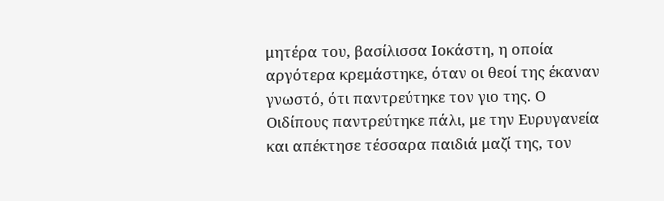μητέρα του, βασίλισσα Ιοκάστη, η οποία αργότερα κρεμάστηκε, όταν οι θεοί της έκαναν γνωστό, ότι παντρεύτηκε τον γιο της. Ο Οιδίπους παντρεύτηκε πάλι, με την Ευρυγανεία και απέκτησε τέσσαρα παιδιά μαζί της, τον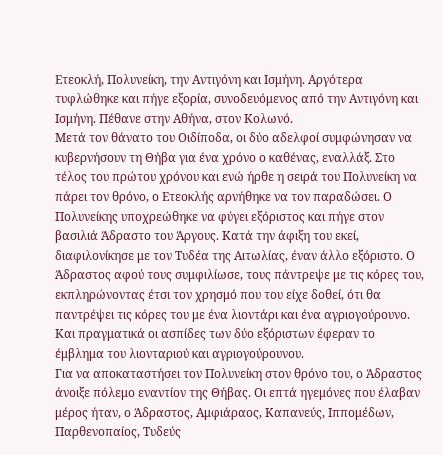Ετεοκλή, Πολυνείκη, την Αντιγόνη και Ισμήνη. Αργότερα τυφλώθηκε και πήγε εξορία, συνοδευόμενος από την Αντιγόνη και Ισμήνη. Πέθανε στην Αθήνα, στον Κολωνό.
Μετά τον θάνατο του Οιδίποδα, οι δύο αδελφοί συμφώνησαν να κυβερνήσουν τη Θήβα για ένα χρόνο ο καθένας, εναλλάξ. Στο τέλος του πρώτου χρόνου και ενώ ήρθε η σειρά του Πολυνείκη να πάρει τον θρόνο, ο Ετεοκλής αρνήθηκε να τον παραδώσει. Ο Πολυνείκης υποχρεώθηκε να φύγει εξόριστος και πήγε στον βασιλιά Άδραστο του Άργους. Κατά την άφιξη του εκεί, διαφιλονίκησε με τον Τυδέα της Αιτωλίας, έναν άλλο εξόριστο. Ο Άδραστος αφού τους συμφιλίωσε, τους πάντρεψε με τις κόρες του, εκπληρώνοντας έτσι τον χρησμό που του είχε δοθεί, ότι θα παντρέψει τις κόρες του με ένα λιοντάρι και ένα αγριογούρουνο. Και πραγματικά οι ασπίδες των δύο εξόριστων έφεραν το έμβλημα του λιονταριού και αγριογούρουνου.
Για να αποκαταστήσει τον Πολυνείκη στον θρόνο του, ο Άδραστος άνοιξε πόλεμο εναντίον της Θήβας. Οι επτά ηγεμόνες που έλαβαν μέρος ήταν, ο Άδραστος, Αμφιάραος, Καπανεύς, Ιππομέδων, Παρθενοπαίος, Τυδεύς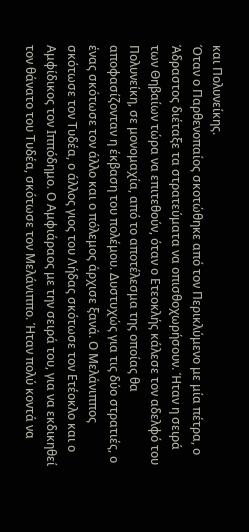και Πολυνείκης.
Όταν ο Παρθενοπαίος σκοτώθηκε από τον Περικλύμενο με μία πέτρα, ο Άδραστος διέταξε τα στρατεύματα να οπισθοχωρήσουν. Ήταν η σειρά των Θηβαίων τώρα να επιτεθούν, όταν ο Ετεοκλής κάλεσε τον αδελφό του Πολυνείκη, σε μονομαχία, από το αποτέλεσμα της οποίας θα αποφασίζονταν η έκβαση του πολέμου. Δυστυχώς για τις δύο στρατιές, ο ένας σκότωσε τον άλλο και ο πόλεμος άρχισε ξανά. Ο Μελάνιππος σκότωσε τον Τυδέα, ο άλλος γιος του Λήδας σκότωσε τον Ετέοκλο και ο Αμφίδικος τον Ιππόδημο. Ο Αμφιάραος με την σειρά του, για να εκδικηθεί τον θάνατο του Τυδέα, σκότωσε τον Μελάνιππο. Ήταν πολύ κοντά να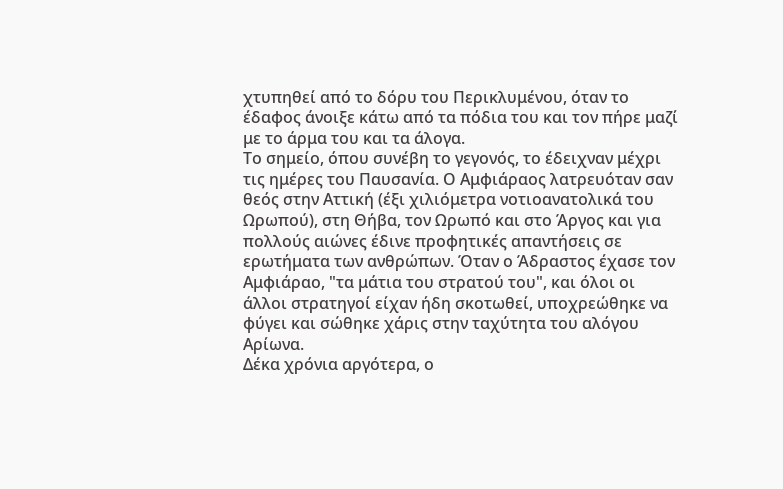χτυπηθεί από το δόρυ του Περικλυμένου, όταν το έδαφος άνοιξε κάτω από τα πόδια του και τον πήρε μαζί με το άρμα του και τα άλογα.
Το σημείο, όπου συνέβη το γεγονός, το έδειχναν μέχρι τις ημέρες του Παυσανία. Ο Αμφιάραος λατρευόταν σαν θεός στην Αττική (έξι χιλιόμετρα νοτιοανατολικά του Ωρωπού), στη Θήβα, τον Ωρωπό και στο Άργος και για πολλούς αιώνες έδινε προφητικές απαντήσεις σε ερωτήματα των ανθρώπων. Όταν ο Άδραστος έχασε τον Αμφιάραο, "τα μάτια του στρατού του", και όλοι οι άλλοι στρατηγοί είχαν ήδη σκοτωθεί, υποχρεώθηκε να φύγει και σώθηκε χάρις στην ταχύτητα του αλόγου Αρίωνα.
Δέκα χρόνια αργότερα, ο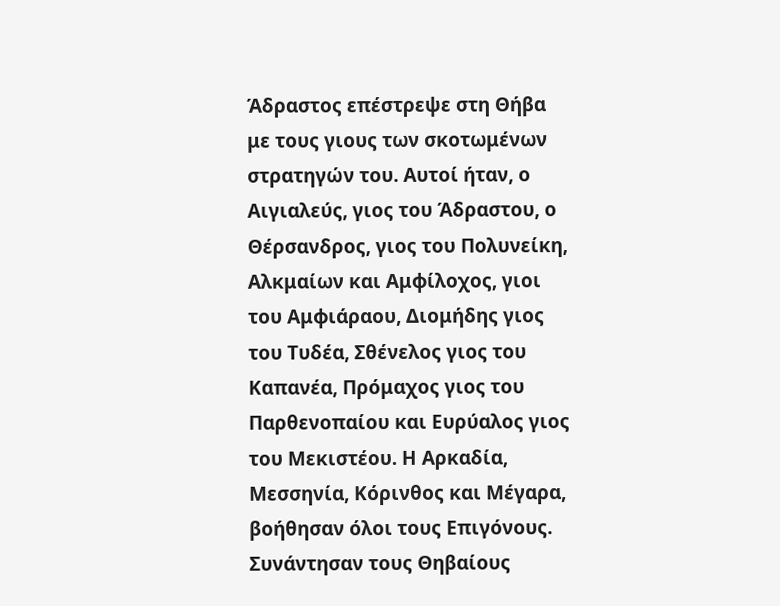Άδραστος επέστρεψε στη Θήβα με τους γιους των σκοτωμένων στρατηγών του. Αυτοί ήταν, ο Αιγιαλεύς, γιος του Άδραστου, ο Θέρσανδρος, γιος του Πολυνείκη, Αλκμαίων και Αμφίλοχος, γιοι του Αμφιάραου, Διομήδης γιος του Τυδέα, Σθένελος γιος του Καπανέα, Πρόμαχος γιος του Παρθενοπαίου και Ευρύαλος γιος του Μεκιστέου. Η Αρκαδία, Μεσσηνία, Κόρινθος και Μέγαρα, βοήθησαν όλοι τους Επιγόνους. Συνάντησαν τους Θηβαίους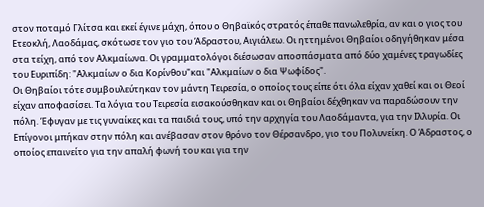στον ποταμό Γλίτσα και εκεί έγινε μάχη, όπου ο Θηβαϊκός στρατός έπαθε πανωλεθρία, αν και ο γιος του Ετεοκλή, Λαοδάμας, σκότωσε τον γιο του Άδραστου, Αιγιάλεω. Οι ηττημένοι Θηβαίοι οδηγήθηκαν μέσα στα τείχη, από τον Αλκμαίωνα. Οι γραμματολόγοι διέσωσαν αποσπάσματα από δύο χαμένες τραγωδίες του Ευριπίδη: "Αλκμαίων ο δια Κορίνθου"και "Αλκμαίων ο δια Ψωφίδος".
Οι Θηβαίοι τότε συμβουλεύτηκαν τον μάντη Τειρεσία, ο οποίος τους είπε ότι όλα είχαν χαθεί και οι Θεοί είχαν αποφασίσει. Τα λόγια του Τειρεσία εισακούσθηκαν και οι Θηβαίοι δέχθηκαν να παραδώσουν την πόλη. Έφυγαν με τις γυναίκες και τα παιδιά τους, υπό την αρχηγία του Λαοδάμαντα, για την Ιλλυρία. Οι Επίγονοι μπήκαν στην πόλη και ανέβασαν στον θρόνο τον Θέρσανδρο, γιο του Πολυνείκη. Ο Άδραστος, ο οποίος επαινείτο για την απαλή φωνή του και για την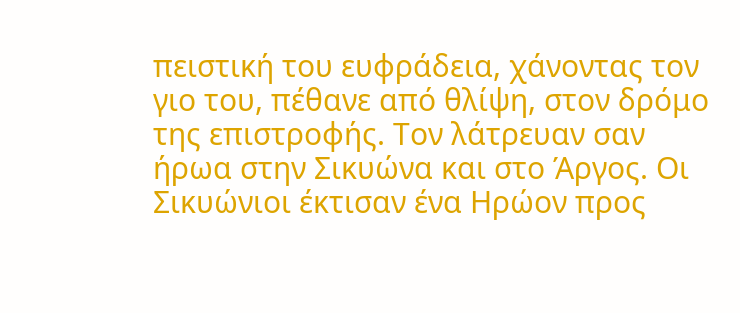πειστική του ευφράδεια, χάνοντας τον γιο του, πέθανε από θλίψη, στον δρόμο της επιστροφής. Τον λάτρευαν σαν ήρωα στην Σικυώνα και στο Άργος. Οι Σικυώνιοι έκτισαν ένα Ηρώον προς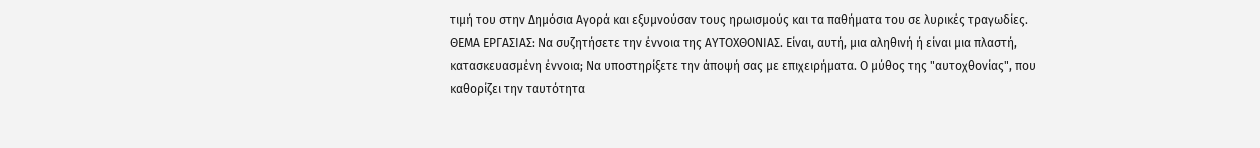τιμή του στην Δημόσια Αγορά και εξυμνούσαν τους ηρωισμούς και τα παθήματα του σε λυρικές τραγωδίες.
ΘΕΜΑ ΕΡΓΑΣΙΑΣ: Να συζητήσετε την έννοια της ΑΥΤΟΧΘΟΝΙΑΣ. Είναι, αυτή, μια αληθινή ή είναι μια πλαστή, κατασκευασμένη έννοια; Να υποστηρίξετε την άποψή σας με επιχειρήματα. Ο μύθος της "αυτοχθονίας", που καθορίζει την ταυτότητα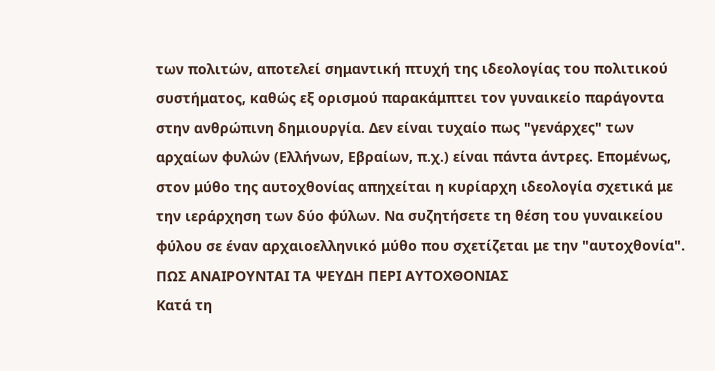των πολιτών, αποτελεί σημαντική πτυχή της ιδεολογίας του πολιτικού συστήματος, καθώς εξ ορισμού παρακάμπτει τον γυναικείο παράγοντα στην ανθρώπινη δημιουργία. Δεν είναι τυχαίο πως "γενάρχες" των αρχαίων φυλών (Ελλήνων, Εβραίων, π.χ.) είναι πάντα άντρες. Επομένως, στον μύθο της αυτοχθονίας απηχείται η κυρίαρχη ιδεολογία σχετικά με την ιεράρχηση των δύο φύλων. Να συζητήσετε τη θέση του γυναικείου φύλου σε έναν αρχαιοελληνικό μύθο που σχετίζεται με την "αυτοχθονία".
ΠΩΣ ΑΝΑΙΡΟΥΝΤΑΙ ΤΑ ΨΕΥΔΗ ΠΕΡΙ ΑΥΤΟΧΘΟΝΙΑΣ
Κατά τη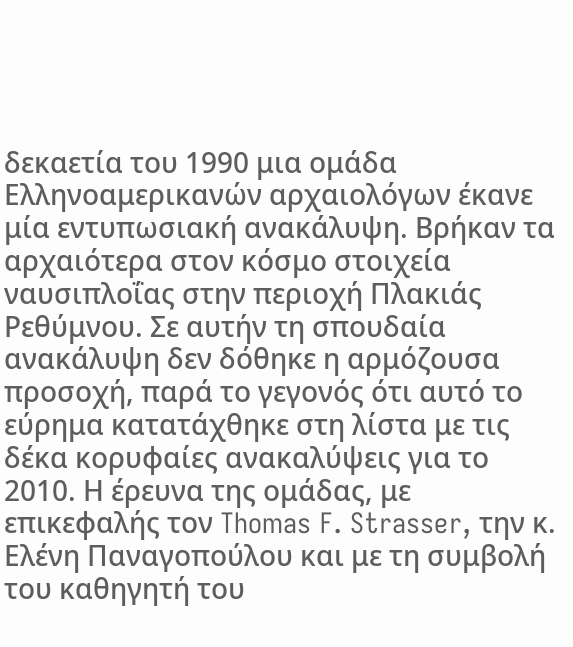δεκαετία του 1990 μια ομάδα Eλληνοαμερικανών αρχαιολόγων έκανε μία εντυπωσιακή ανακάλυψη. Βρήκαν τα αρχαιότερα στον κόσμο στοιχεία ναυσιπλοΐας στην περιοχή Πλακιάς Ρεθύμνου. Σε αυτήν τη σπουδαία ανακάλυψη δεν δόθηκε η αρμόζουσα προσοχή, παρά το γεγονός ότι αυτό το εύρημα κατατάχθηκε στη λίστα με τις δέκα κορυφαίες ανακαλύψεις για το 2010. Η έρευνα της ομάδας, με επικεφαλής τον Thomas F. Strasser, την κ. Ελένη Παναγοπούλου και με τη συμβολή του καθηγητή του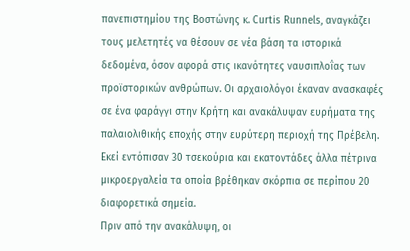πανεπιστημίου της Βοστώνης κ. Curtis Runnels, αναγκάζει τους μελετητές να θέσουν σε νέα βάση τα ιστορικά δεδομένα, όσον αφορά στις ικανότητες ναυσιπλοΐας των προϊστορικών ανθρώπων. Οι αρχαιολόγοι έκαναν ανασκαφές σε ένα φαράγγι στην Κρήτη και ανακάλυψαν ευρήματα της παλαιολιθικής εποχής στην ευρύτερη περιοχή της Πρέβελη. Εκεί εντόπισαν 30 τσεκούρια και εκατοντάδες άλλα πέτρινα μικροεργαλεία τα οποία βρέθηκαν σκόρπια σε περίπου 20 διαφορετικά σημεία.
Πριν από την ανακάλυψη, οι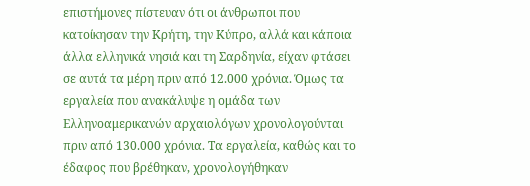επιστήμονες πίστευαν ότι οι άνθρωποι που κατοίκησαν την Κρήτη, την Κύπρο, αλλά και κάποια άλλα ελληνικά νησιά και τη Σαρδηνία, είχαν φτάσει σε αυτά τα μέρη πριν από 12.000 χρόνια. Όμως τα εργαλεία που ανακάλυψε η ομάδα των Ελληνοαμερικανών αρχαιολόγων χρονολογούνται πριν από 130.000 χρόνια. Τα εργαλεία, καθώς και το έδαφος που βρέθηκαν, χρονολογήθηκαν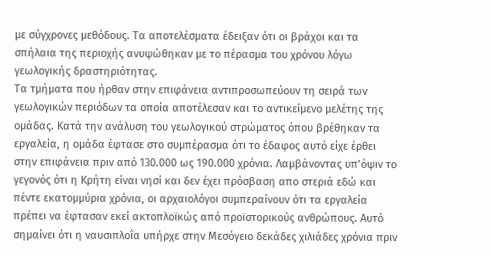με σύγχρονες μεθόδους. Τα αποτελέσματα έδειξαν ότι οι βράχοι και τα σπήλαια της περιοχής ανυψώθηκαν με το πέρασμα του χρόνου λόγω γεωλογικής δραστηριότητας.
Τα τμήματα που ήρθαν στην επιφάνεια αντιπροσωπεύουν τη σειρά των γεωλογικών περιόδων τα οποία αποτέλεσαν και το αντικείμενο μελέτης της ομάδας. Κατά την ανάλυση του γεωλογικού στρώματος όπου βρέθηκαν τα εργαλεία, η ομάδα έφτασε στο συμπέρασμα ότι το έδαφος αυτό είχε έρθει στην επιφάνεια πριν από 130.000 ως 190.000 χρόνια. Λαμβάνοντας υπ’όψιν το γεγονός ότι η Κρήτη είναι νησί και δεν έχει πρόσβαση απο στεριά εδώ και πέντε εκατομμύρια χρόνια, οι αρχαιολόγοι συμπεραίνουν ότι τα εργαλεία πρέπει να έφτασαν εκεί ακτοπλοϊκώς από προϊστορικούς ανθρώπους. Αυτό σημαίνει ότι η ναυσιπλοΐα υπήρχε στην Μεσόγειο δεκάδες χιλιάδες χρόνια πριν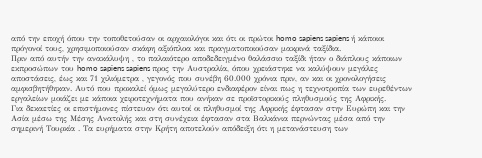από την εποχή όπου την τοποθετούσαν οι αρχαιολόγοι και ότι οι πρώτοι homo sapiens sapiens ή κάποιοι πρόγονοί τους, χρησιμοποιούσαν σκάφη αξιόπλοα και πραγματοποιούσαν μακρινά ταξίδια.
Πριν από αυτήν την ανακάλυψη , το παλαιότερο αποδεδειγμένο θαλάσσιο ταξίδι ήταν ο διάπλους κάποιων εκπροσώπων του homo sapiens sapiens προς την Αυστραλία, όπου χρειάστηκε να καλύψουν μεγάλες αποστάσεις, έως και 71 χιλιόμετρα , γεγονός που συνέβη 60.000 χρόνια πριν, αν και οι χρονολογήσεις αμφισβητήθηκαν. Αυτό που προκαλεί όμως μεγαλύτερο ενδιαφέρον είναι πως η τεχνοτροπία των ευρεθέντων εργαλείων μοιάζει με κάποια χειροτεχνήματα που ανήκαν σε προϊστορικούς πληθυσμούς της Αφρικής.
Για δεκαετίες οι επιστήμονες πίστευαν ότι αυτοί οι πληθυσμοί της Αφρικής έφτασαν στην Ευρώπη και την Ασία μέσω της Μέσης Ανατολής και στη συνέχεια έφτασαν στα Βαλκάνια περνώντας μέσα από την σημερινή Τουρκία . Τα ευρήματα στην Κρήτη αποτελούν απόδειξη ότι η μετανάστευση των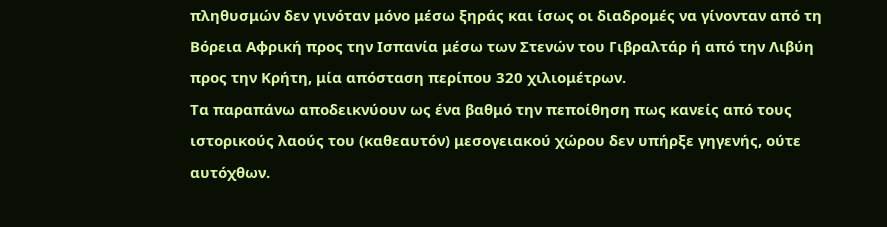πληθυσμών δεν γινόταν μόνο μέσω ξηράς και ίσως οι διαδρομές να γίνονταν από τη Βόρεια Αφρική προς την Ισπανία μέσω των Στενών του Γιβραλτάρ ή από την Λιβύη προς την Κρήτη, μία απόσταση περίπου 320 χιλιομέτρων.
Τα παραπάνω αποδεικνύουν ως ένα βαθμό την πεποίθηση πως κανείς από τους ιστορικούς λαούς του (καθεαυτόν) μεσογειακού χώρου δεν υπήρξε γηγενής, ούτε αυτόχθων.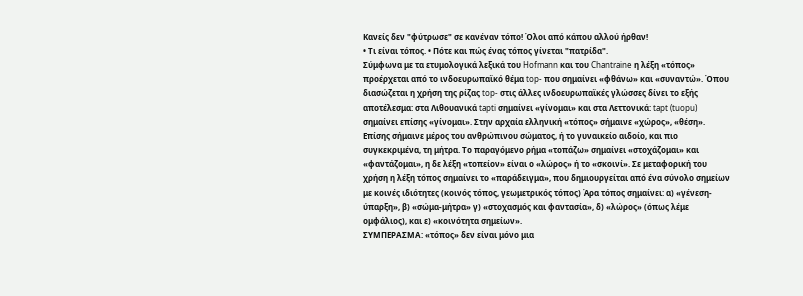Κανείς δεν "φύτρωσε" σε κανέναν τόπο! Όλοι από κάπου αλλού ήρθαν!
• Τι είναι τόπος. • Πότε και πώς ένας τόπος γίνεται "πατρίδα".
Σύμφωνα με τα ετυμολογικά λεξικά του Hofmann και του Chantraine η λέξη «τόπος» προέρχεται από το ινδοευρωπαϊκό θέμα top- που σημαίνει «φθάνω» και «συναντώ». Όπου διασώζεται η χρήση της ρίζας top- στις άλλες ινδοευρωπαϊκές γλώσσες δίνει το εξής αποτέλεσμα: στα Λιθουανικά tapti σημαίνει «γίνομαι» και στα Λεττονικά: tapt (tuopu) σημαίνει επίσης «γίνομαι». Στην αρχαία ελληνική «τόπος» σήμαινε «χώρος», «θέση». Επίσης σήμαινε μέρος του ανθρώπινου σώματος, ή το γυναικείο αιδοίο, και πιο συγκεκριμένα, τη μήτρα. Το παραγόμενο ρήμα «τοπάζω» σημαίνει «στοχάζομαι» και «φαντάζομαι», η δε λέξη «τοπείον» είναι ο «λώρος» ή το «σκοινί». Σε μεταφορική του χρήση η λέξη τόπος σημαίνει το «παράδειγμα», που δημιουργείται από ένα σύνολο σημείων με κοινές ιδιότητες (κοινός τόπος, γεωμετρικός τόπος) Άρα τόπος σημαίνει: α) «γένεση-ύπαρξη», β) «σώμα-μήτρα» γ) «στοχασμός και φαντασία», δ) «λώρος» (όπως λέμε ομφάλιος), και ε) «κοινότητα σημείων».
ΣΥΜΠΕΡΑΣΜΑ: «τόπος» δεν είναι μόνο μια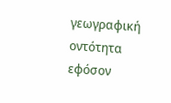γεωγραφική οντότητα εφόσον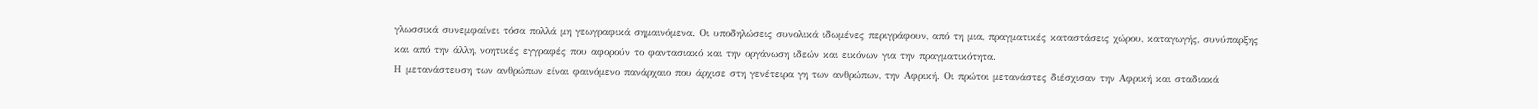γλωσσικά συνεμφαίνει τόσα πολλά μη γεωγραφικά σημαινόμενα. Οι υποδηλώσεις συνολικά ιδωμένες περιγράφουν, από τη μια, πραγματικές καταστάσεις χώρου, καταγωγής, συνύπαρξης και από την άλλη, νοητικές εγγραφές που αφορούν το φαντασιακό και την οργάνωση ιδεών και εικόνων για την πραγματικότητα.
Η μετανάστευση των ανθρώπων είναι φαινόμενο πανάρχαιο που άρχισε στη γενέτειρα γη των ανθρώπων, την Αφρική. Οι πρώτοι μετανάστες διέσχισαν την Αφρική και σταδιακά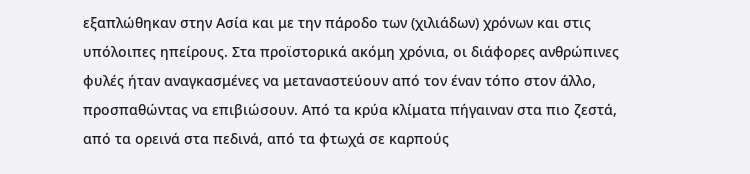εξαπλώθηκαν στην Ασία και με την πάροδο των (χιλιάδων) χρόνων και στις υπόλοιπες ηπείρους. Στα προϊστορικά ακόμη χρόνια, οι διάφορες ανθρώπινες φυλές ήταν αναγκασμένες να μεταναστεύουν από τον έναν τόπο στον άλλο, προσπαθώντας να επιβιώσουν. Από τα κρύα κλίματα πήγαιναν στα πιο ζεστά, από τα ορεινά στα πεδινά, από τα φτωχά σε καρπούς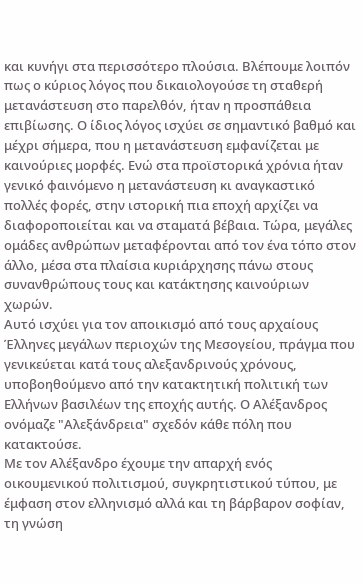και κυνήγι στα περισσότερο πλούσια. Βλέπουμε λοιπόν πως ο κύριος λόγος που δικαιολογούσε τη σταθερή μετανάστευση στο παρελθόν, ήταν η προσπάθεια επιβίωσης. Ο ίδιος λόγος ισχύει σε σημαντικό βαθμό και μέχρι σήμερα, που η μετανάστευση εμφανίζεται με καινούριες μορφές. Ενώ στα προϊστορικά χρόνια ήταν γενικό φαινόμενο η μετανάστευση κι αναγκαστικό πολλές φορές, στην ιστορική πια εποχή αρχίζει να διαφοροποιείται και να σταματά βέβαια. Τώρα, μεγάλες ομάδες ανθρώπων μεταφέρονται από τον ένα τόπο στον άλλο, μέσα στα πλαίσια κυριάρχησης πάνω στους συνανθρώπους τους και κατάκτησης καινούριων χωρών.
Αυτό ισχύει για τον αποικισμό από τους αρχαίους Έλληνες μεγάλων περιοχών της Μεσογείου, πράγμα που γενικεύεται κατά τους αλεξανδρινούς χρόνους, υποβοηθούμενο από την κατακτητική πολιτική των Ελλήνων βασιλέων της εποχής αυτής. Ο Αλέξανδρος ονόμαζε "Αλεξάνδρεια" σχεδόν κάθε πόλη που κατακτούσε.
Με τον Αλέξανδρο έχουμε την απαρχή ενός οικουμενικού πολιτισμού, συγκρητιστικού τύπου, με έμφαση στον ελληνισμό αλλά και τη βάρβαρον σοφίαν, τη γνώση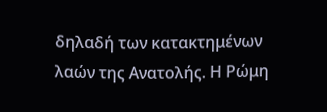δηλαδή των κατακτημένων λαών της Ανατολής. Η Ρώμη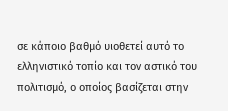σε κάποιο βαθμό υιοθετεί αυτό το ελληνιστικό τοπίο και τον αστικό του πολιτισμό, ο οποίος βασίζεται στην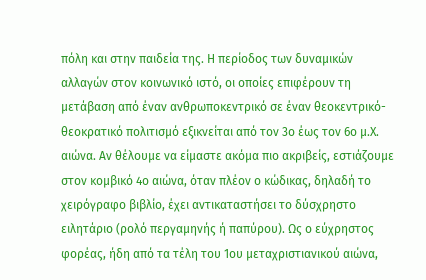πόλη και στην παιδεία της. Η περίοδος των δυναμικών αλλαγών στον κοινωνικό ιστό, οι οποίες επιφέρουν τη μετάβαση από έναν ανθρωποκεντρικό σε έναν θεοκεντρικό-θεοκρατικό πολιτισμό εξικνείται από τον 3ο έως τον 6ο μ.Χ. αιώνα. Αν θέλουμε να είμαστε ακόμα πιο ακριβείς, εστιάζουμε στον κομβικό 4ο αιώνα, όταν πλέον ο κώδικας, δηλαδή το χειρόγραφο βιβλίο, έχει αντικαταστήσει το δύσχρηστο ειλητάριο (ρολό περγαμηνής ή παπύρου). Ως ο εύχρηστος φορέας, ήδη από τα τέλη του 1ου μεταχριστιανικού αιώνα,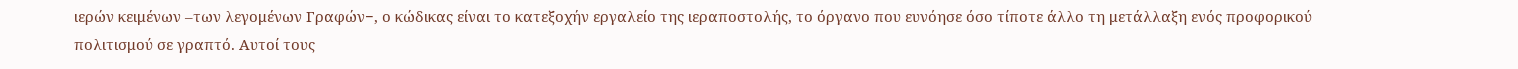ιερών κειμένων –των λεγομένων Γραφών−, ο κώδικας είναι το κατεξοχήν εργαλείο της ιεραποστολής, το όργανο που ευνόησε όσο τίποτε άλλο τη μετάλλαξη ενός προφορικού πολιτισμού σε γραπτό. Αυτοί τους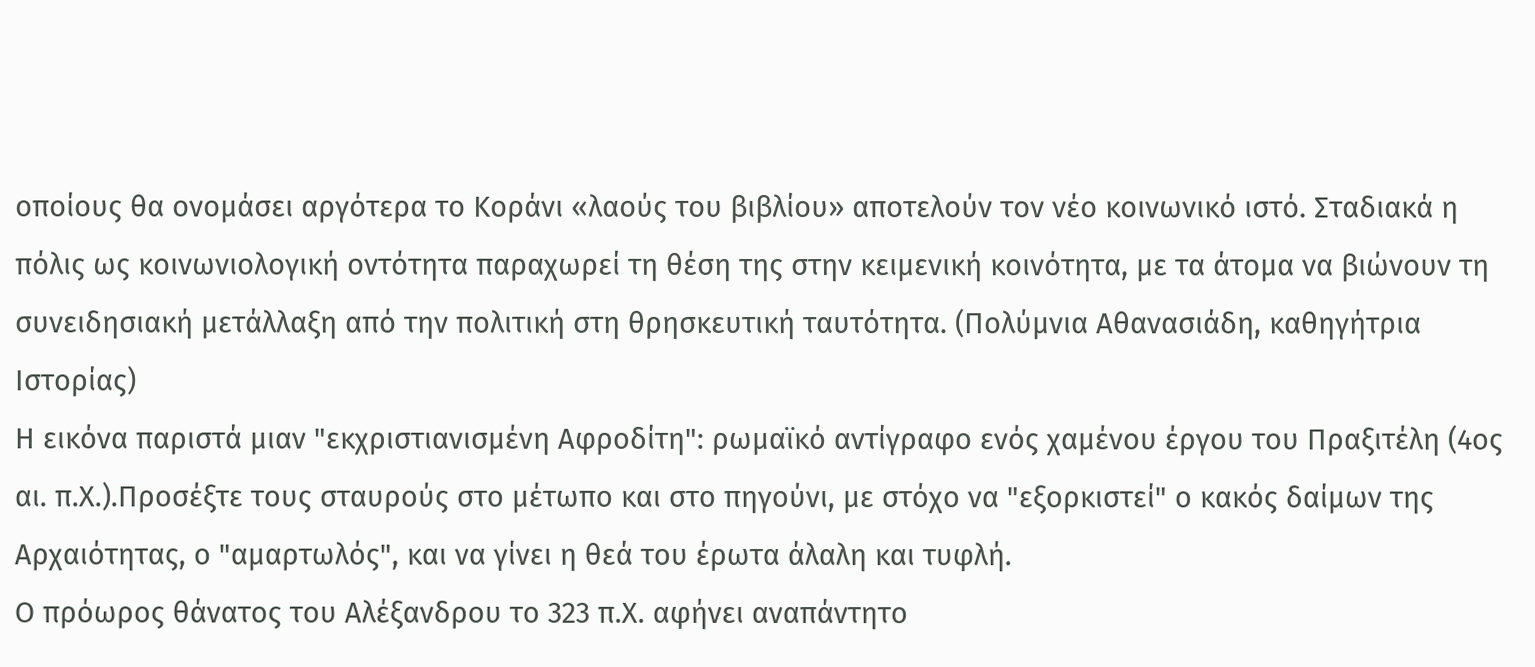οποίους θα ονομάσει αργότερα το Κοράνι «λαούς του βιβλίου» αποτελούν τον νέο κοινωνικό ιστό. Σταδιακά η πόλις ως κοινωνιολογική οντότητα παραχωρεί τη θέση της στην κειμενική κοινότητα, με τα άτομα να βιώνουν τη συνειδησιακή μετάλλαξη από την πολιτική στη θρησκευτική ταυτότητα. (Πολύμνια Αθανασιάδη, καθηγήτρια Ιστορίας)
Η εικόνα παριστά μιαν "εκχριστιανισμένη Αφροδίτη": ρωμαϊκό αντίγραφο ενός χαμένου έργου του Πραξιτέλη (4ος αι. π.Χ.).Προσέξτε τους σταυρούς στο μέτωπο και στο πηγούνι, με στόχο να "εξορκιστεί" ο κακός δαίμων της Αρχαιότητας, ο "αμαρτωλός", και να γίνει η θεά του έρωτα άλαλη και τυφλή.
Ο πρόωρος θάνατος του Αλέξανδρου το 323 π.Χ. αφήνει αναπάντητο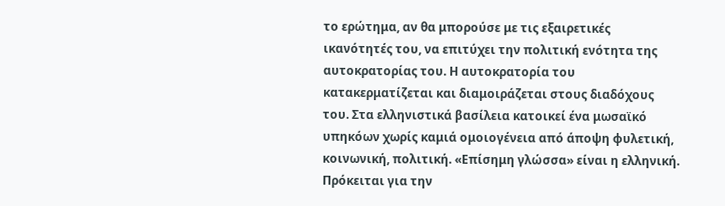το ερώτημα, αν θα μπορούσε με τις εξαιρετικές ικανότητές του, να επιτύχει την πολιτική ενότητα της αυτοκρατορίας του. Η αυτοκρατορία του κατακερματίζεται και διαμοιράζεται στους διαδόχους του. Στα ελληνιστικά βασίλεια κατοικεί ένα μωσαϊκό υπηκόων χωρίς καμιά ομοιογένεια από άποψη φυλετική, κοινωνική, πολιτική. «Επίσημη γλώσσα» είναι η ελληνική. Πρόκειται για την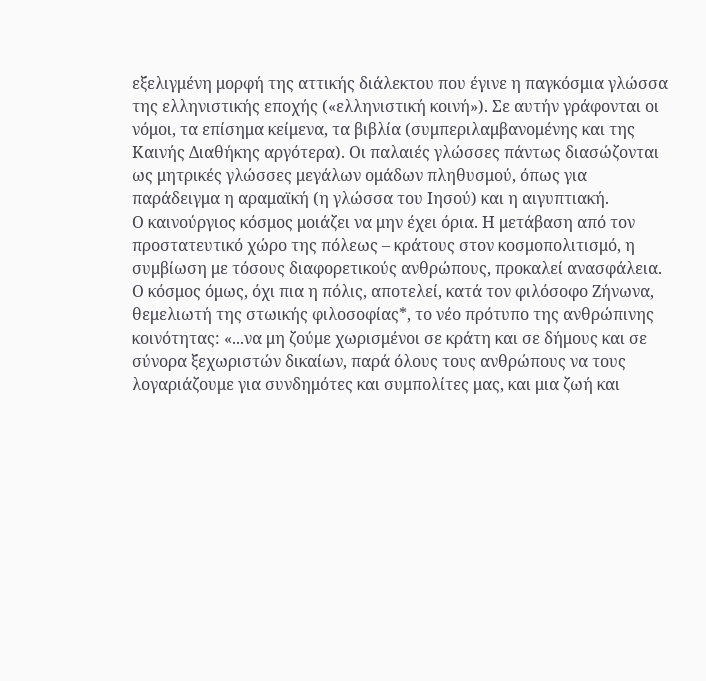εξελιγμένη μορφή της αττικής διάλεκτου που έγινε η παγκόσμια γλώσσα της ελληνιστικής εποχής («ελληνιστική κοινή»). Σε αυτήν γράφονται οι νόμοι, τα επίσημα κείμενα, τα βιβλία (συμπεριλαμβανομένης και της Καινής Διαθήκης αργότερα). Οι παλαιές γλώσσες πάντως διασώζονται ως μητρικές γλώσσες μεγάλων ομάδων πληθυσμού, όπως για παράδειγμα η αραμαϊκή (η γλώσσα του Ιησού) και η αιγυπτιακή.
Ο καινούργιος κόσμος μοιάζει να μην έχει όρια. Η μετάβαση από τον προστατευτικό χώρο της πόλεως – κράτους στον κοσμοπολιτισμό, η συμβίωση με τόσους διαφορετικούς ανθρώπους, προκαλεί ανασφάλεια. Ο κόσμος όμως, όχι πια η πόλις, αποτελεί, κατά τον φιλόσοφο Ζήνωνα, θεμελιωτή της στωικής φιλοσοφίας*, το νέο πρότυπο της ανθρώπινης κοινότητας: «...να μη ζούμε χωρισμένοι σε κράτη και σε δήμους και σε σύνορα ξεχωριστών δικαίων, παρά όλους τους ανθρώπους να τους λογαριάζουμε για συνδημότες και συμπολίτες μας, και μια ζωή και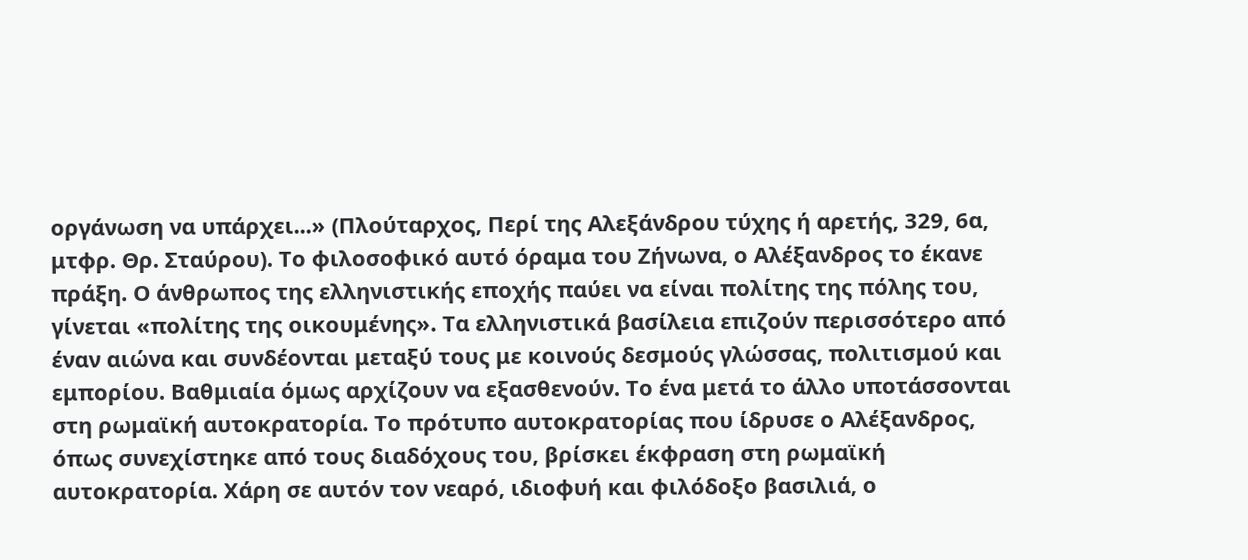οργάνωση να υπάρχει...» (Πλούταρχος, Περί της Αλεξάνδρου τύχης ή αρετής, 329, 6α, μτφρ. Θρ. Σταύρου). Το φιλοσοφικό αυτό όραμα του Ζήνωνα, ο Αλέξανδρος το έκανε πράξη. Ο άνθρωπος της ελληνιστικής εποχής παύει να είναι πολίτης της πόλης του, γίνεται «πολίτης της οικουμένης». Τα ελληνιστικά βασίλεια επιζούν περισσότερο από έναν αιώνα και συνδέονται μεταξύ τους με κοινούς δεσμούς γλώσσας, πολιτισμού και εμπορίου. Βαθμιαία όμως αρχίζουν να εξασθενούν. Το ένα μετά το άλλο υποτάσσονται στη ρωμαϊκή αυτοκρατορία. Το πρότυπο αυτοκρατορίας που ίδρυσε ο Αλέξανδρος, όπως συνεχίστηκε από τους διαδόχους του, βρίσκει έκφραση στη ρωμαϊκή αυτοκρατορία. Χάρη σε αυτόν τον νεαρό, ιδιοφυή και φιλόδοξο βασιλιά, ο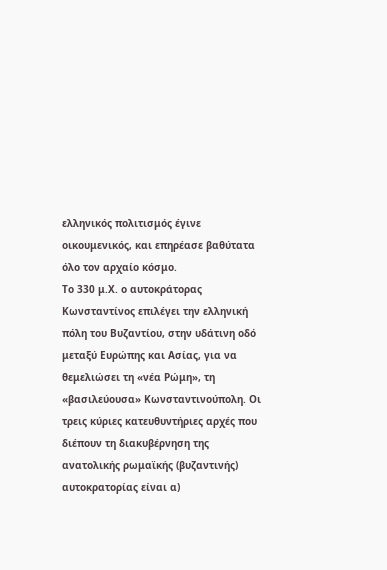ελληνικός πολιτισμός έγινε οικουμενικός, και επηρέασε βαθύτατα όλο τον αρχαίο κόσμο.
Το 330 μ.Χ. ο αυτοκράτορας Κωνσταντίνος επιλέγει την ελληνική πόλη του Βυζαντίου, στην υδάτινη οδό μεταξύ Ευρώπης και Ασίας, για να θεμελιώσει τη «νέα Ρώμη», τη «βασιλεύουσα» Κωνσταντινούπολη. Οι τρεις κύριες κατευθυντήριες αρχές που διέπουν τη διακυβέρνηση της ανατολικής ρωμαϊκής (βυζαντινής) αυτοκρατορίας είναι α)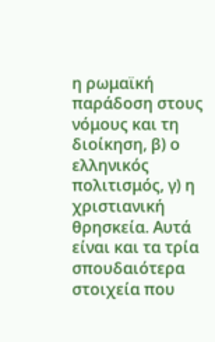η ρωμαϊκή παράδοση στους νόμους και τη διοίκηση, β) ο ελληνικός πολιτισμός, γ) η χριστιανική θρησκεία. Αυτά είναι και τα τρία σπουδαιότερα στοιχεία που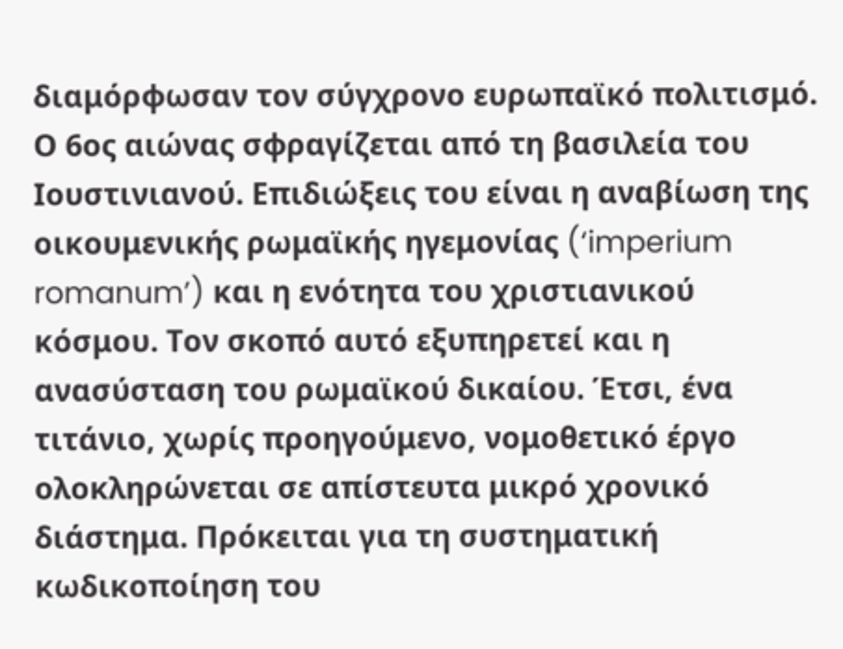διαμόρφωσαν τον σύγχρονο ευρωπαϊκό πολιτισμό.
Ο 6ος αιώνας σφραγίζεται από τη βασιλεία του Ιουστινιανού. Επιδιώξεις του είναι η αναβίωση της οικουμενικής ρωμαϊκής ηγεμονίας (‘imperium romanum’) και η ενότητα του χριστιανικού κόσμου. Τον σκοπό αυτό εξυπηρετεί και η ανασύσταση του ρωμαϊκού δικαίου. Έτσι, ένα τιτάνιο, χωρίς προηγούμενο, νομοθετικό έργο ολοκληρώνεται σε απίστευτα μικρό χρονικό διάστημα. Πρόκειται για τη συστηματική κωδικοποίηση του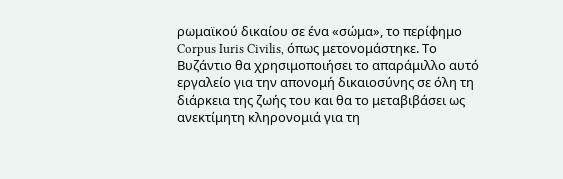ρωμαϊκού δικαίου σε ένα «σώμα», το περίφημο Corpus Iuris Civilis, όπως μετονομάστηκε. Το Βυζάντιο θα χρησιμοποιήσει το απαράμιλλο αυτό εργαλείο για την απονομή δικαιοσύνης σε όλη τη διάρκεια της ζωής του και θα το μεταβιβάσει ως ανεκτίμητη κληρονομιά για τη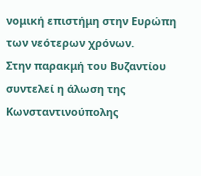νομική επιστήμη στην Ευρώπη των νεότερων χρόνων.
Στην παρακμή του Βυζαντίου συντελεί η άλωση της Κωνσταντινούπολης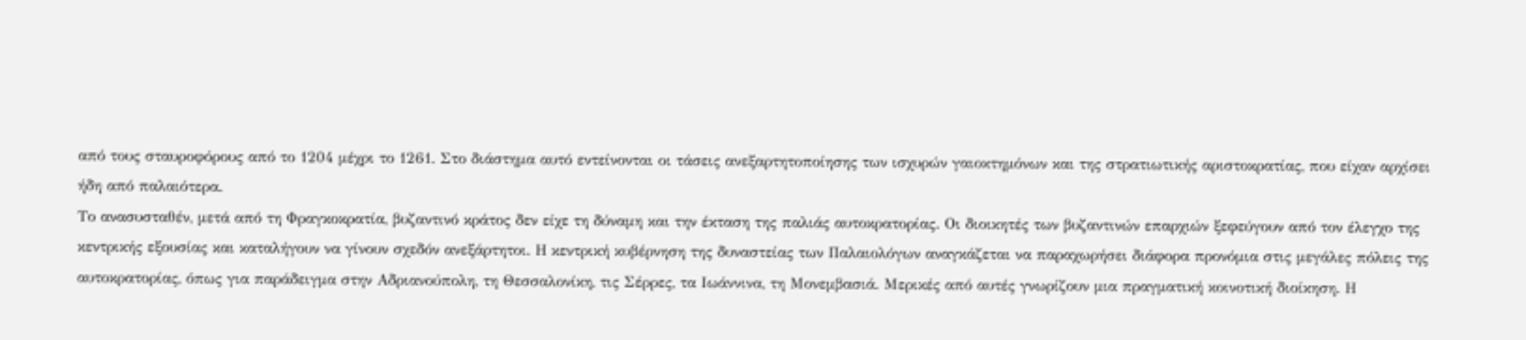από τους σταυροφόρους από το 1204 μέχρι το 1261. Στο διάστημα αυτό εντείνονται οι τάσεις ανεξαρτητοποίησης των ισχυρών γαιοκτημόνων και της στρατιωτικής αριστοκρατίας, που είχαν αρχίσει ήδη από παλαιότερα.
Το ανασυσταθέν, μετά από τη Φραγκοκρατία, βυζαντινό κράτος δεν είχε τη δύναμη και την έκταση της παλιάς αυτοκρατορίας. Οι διοικητές των βυζαντινών επαρχιών ξεφεύγουν από τον έλεγχο της κεντρικής εξουσίας και καταλήγουν να γίνουν σχεδόν ανεξάρτητοι. Η κεντρική κυβέρνηση της δυναστείας των Παλαιολόγων αναγκάζεται να παραχωρήσει διάφορα προνόμια στις μεγάλες πόλεις της αυτοκρατορίας, όπως για παράδειγμα στην Αδριανούπολη, τη Θεσσαλονίκη, τις Σέρρες, τα Ιωάννινα, τη Μονεμβασιά. Μερικές από αυτές γνωρίζουν μια πραγματική κοινοτική διοίκηση. Η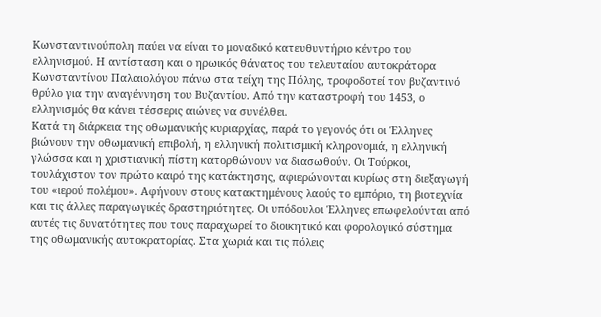Κωνσταντινούπολη παύει να είναι το μοναδικό κατευθυντήριο κέντρο του ελληνισμού. Η αντίσταση και ο ηρωικός θάνατος του τελευταίου αυτοκράτορα Κωνσταντίνου Παλαιολόγου πάνω στα τείχη της Πόλης, τροφοδοτεί τον βυζαντινό θρύλο για την αναγέννηση του Βυζαντίου. Από την καταστροφή του 1453, ο ελληνισμός θα κάνει τέσσερις αιώνες να συνέλθει.
Κατά τη διάρκεια της οθωμανικής κυριαρχίας, παρά το γεγονός ότι οι Έλληνες βιώνουν την οθωμανική επιβολή, η ελληνική πολιτισμική κληρονομιά, η ελληνική γλώσσα και η χριστιανική πίστη κατορθώνουν να διασωθούν. Οι Τούρκοι, τουλάχιστον τον πρώτο καιρό της κατάκτησης, αφιερώνονται κυρίως στη διεξαγωγή του «ιερού πολέμου». Αφήνουν στους κατακτημένους λαούς το εμπόριο, τη βιοτεχνία και τις άλλες παραγωγικές δραστηριότητες. Οι υπόδουλοι Έλληνες επωφελούνται από αυτές τις δυνατότητες που τους παραχωρεί το διοικητικό και φορολογικό σύστημα της οθωμανικής αυτοκρατορίας. Στα χωριά και τις πόλεις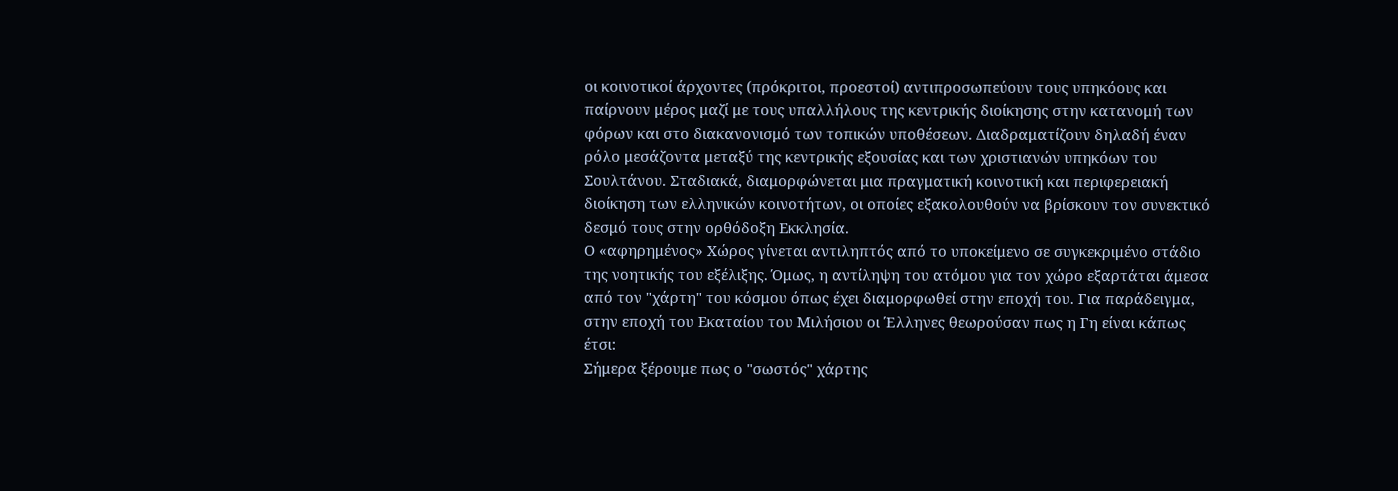οι κοινοτικοί άρχοντες (πρόκριτοι, προεστοί) αντιπροσωπεύουν τους υπηκόους και παίρνουν μέρος μαζί με τους υπαλλήλους της κεντρικής διοίκησης στην κατανομή των φόρων και στο διακανονισμό των τοπικών υποθέσεων. Διαδραματίζουν δηλαδή έναν ρόλο μεσάζοντα μεταξύ της κεντρικής εξουσίας και των χριστιανών υπηκόων του Σουλτάνου. Σταδιακά, διαμορφώνεται μια πραγματική κοινοτική και περιφερειακή διοίκηση των ελληνικών κοινοτήτων, οι οποίες εξακολουθούν να βρίσκουν τον συνεκτικό δεσμό τους στην ορθόδοξη Εκκλησία.
Ο «αφηρημένος» Χώρος γίνεται αντιληπτός από το υποκείμενο σε συγκεκριμένο στάδιο της νοητικής του εξέλιξης. Όμως, η αντίληψη του ατόμου για τον χώρο εξαρτάται άμεσα από τον "χάρτη" του κόσμου όπως έχει διαμορφωθεί στην εποχή του. Για παράδειγμα, στην εποχή του Εκαταίου του Μιλήσιου οι Έλληνες θεωρούσαν πως η Γη είναι κάπως έτσι:
Σήμερα ξέρουμε πως ο "σωστός" χάρτης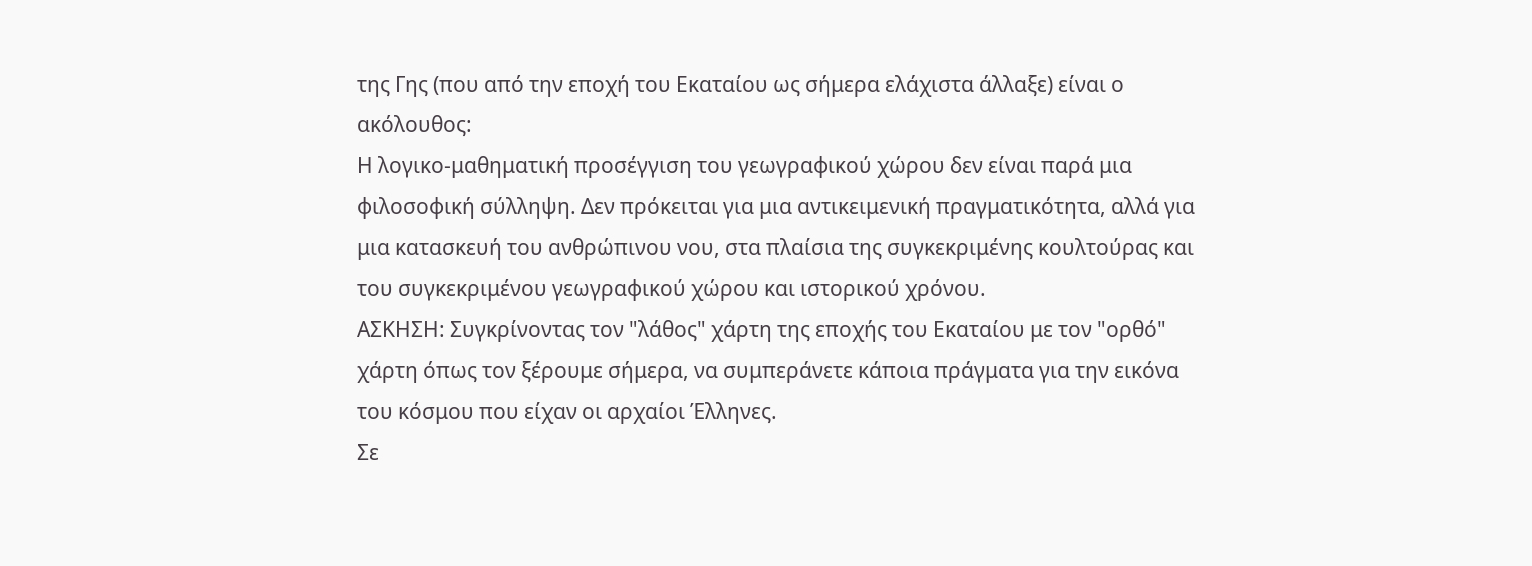της Γης (που από την εποχή του Εκαταίου ως σήμερα ελάχιστα άλλαξε) είναι ο ακόλουθος:
Η λογικο-μαθηματική προσέγγιση του γεωγραφικού χώρου δεν είναι παρά μια φιλοσοφική σύλληψη. Δεν πρόκειται για μια αντικειμενική πραγματικότητα, αλλά για μια κατασκευή του ανθρώπινου νου, στα πλαίσια της συγκεκριμένης κουλτούρας και του συγκεκριμένου γεωγραφικού χώρου και ιστορικού χρόνου.
ΑΣΚΗΣΗ: Συγκρίνοντας τον "λάθος" χάρτη της εποχής του Εκαταίου με τον "ορθό" χάρτη όπως τον ξέρουμε σήμερα, να συμπεράνετε κάποια πράγματα για την εικόνα του κόσμου που είχαν οι αρχαίοι Έλληνες.
Σε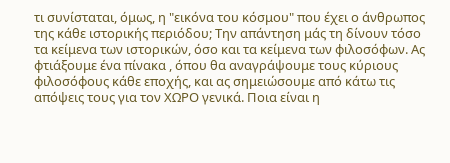τι συνίσταται, όμως, η "εικόνα του κόσμου" που έχει ο άνθρωπος της κάθε ιστορικής περιόδου; Την απάντηση μάς τη δίνουν τόσο τα κείμενα των ιστορικών, όσο και τα κείμενα των φιλοσόφων. Ας φτιάξουμε ένα πίνακα , όπου θα αναγράψουμε τους κύριους φιλοσόφους κάθε εποχής, και ας σημειώσουμε από κάτω τις απόψεις τους για τον ΧΩΡΟ γενικά. Ποια είναι η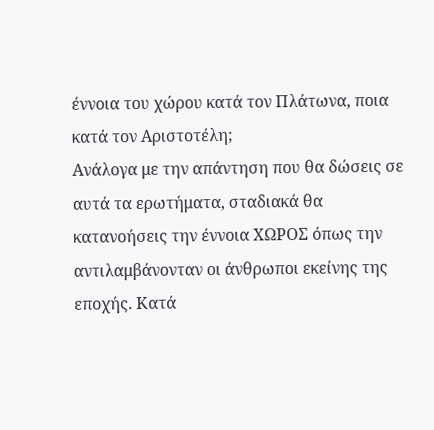έννοια του χώρου κατά τον Πλάτωνα, ποια κατά τον Αριστοτέλη;
Ανάλογα με την απάντηση που θα δώσεις σε αυτά τα ερωτήματα, σταδιακά θα κατανοήσεις την έννοια ΧΩΡΟΣ όπως την αντιλαμβάνονταν οι άνθρωποι εκείνης της εποχής. Κατά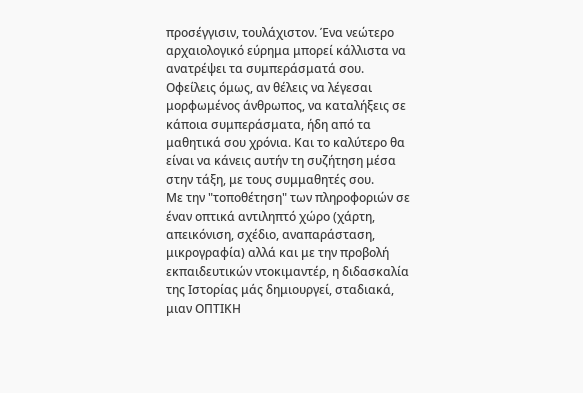προσέγγισιν, τουλάχιστον. Ένα νεώτερο αρχαιολογικό εύρημα μπορεί κάλλιστα να ανατρέψει τα συμπεράσματά σου. Οφείλεις όμως, αν θέλεις να λέγεσαι μορφωμένος άνθρωπος, να καταλήξεις σε κάποια συμπεράσματα, ήδη από τα μαθητικά σου χρόνια. Και το καλύτερο θα είναι να κάνεις αυτήν τη συζήτηση μέσα στην τάξη, με τους συμμαθητές σου.
Με την "τοποθέτηση" των πληροφοριών σε έναν οπτικά αντιληπτό χώρο (χάρτη, απεικόνιση, σχέδιο, αναπαράσταση, μικρογραφία) αλλά και με την προβολή εκπαιδευτικών ντοκιμαντέρ, η διδασκαλία της Ιστορίας μάς δημιουργεί, σταδιακά, μιαν ΟΠΤΙΚΗ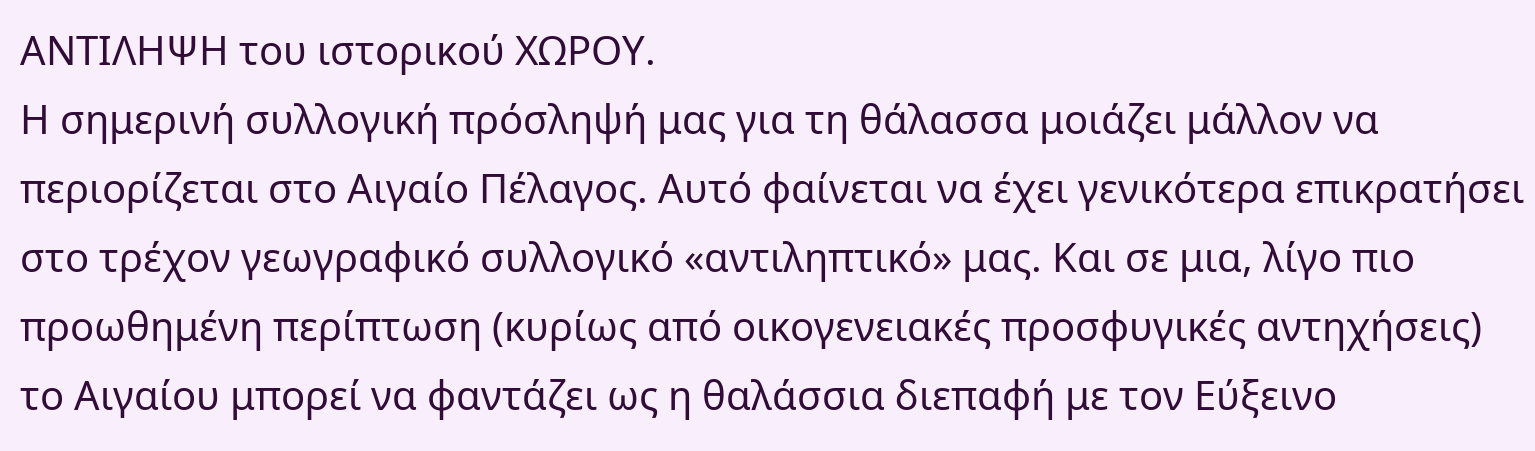ΑΝΤΙΛΗΨΗ του ιστορικού ΧΩΡΟΥ.
H σημερινή συλλογική πρόσληψή μας για τη θάλασσα μοιάζει μάλλον να περιορίζεται στο Αιγαίο Πέλαγος. Αυτό φαίνεται να έχει γενικότερα επικρατήσει στο τρέχον γεωγραφικό συλλογικό «αντιληπτικό» μας. Και σε μια, λίγο πιο προωθημένη περίπτωση (κυρίως από οικογενειακές προσφυγικές αντηχήσεις) το Αιγαίου μπορεί να φαντάζει ως η θαλάσσια διεπαφή με τον Εύξεινο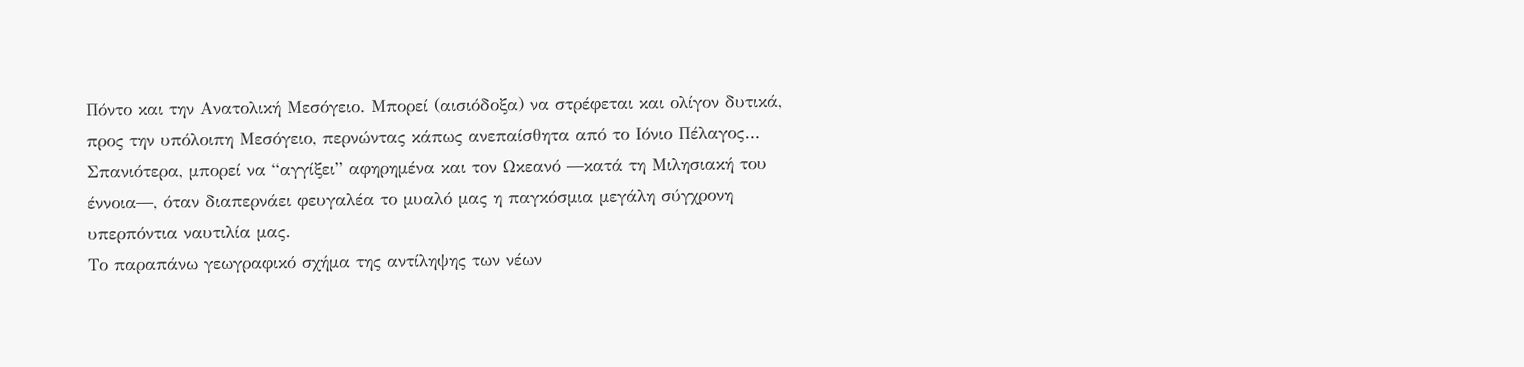Πόντο και την Ανατολική Μεσόγειο. Μπορεί (αισιόδοξα) να στρέφεται και ολίγον δυτικά, προς την υπόλοιπη Μεσόγειο, περνώντας κάπως ανεπαίσθητα από το Ιόνιο Πέλαγος… Σπανιότερα, μπορεί να “αγγίξει” αφηρημένα και τον Ωκεανό ―κατά τη Μιλησιακή του έννοια―, όταν διαπερνάει φευγαλέα το μυαλό μας η παγκόσμια μεγάλη σύγχρονη υπερπόντια ναυτιλία μας.
Το παραπάνω γεωγραφικό σχήμα της αντίληψης των νέων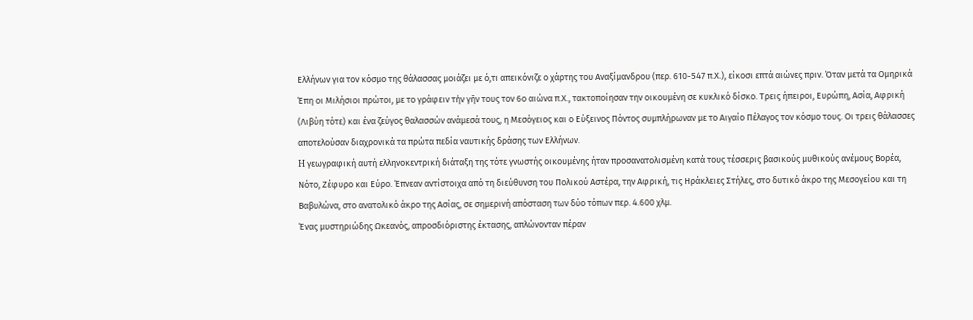Ελλήνων για τον κόσμο της θάλασσας μοιάζει με ό,τι απεικόνιζε ο χάρτης του Αναξίμανδρου (περ. 610-547 π.Χ.), είκοσι επτά αιώνες πριν. Όταν μετά τα Ομηρικά Έπη οι Μιλήσιοι πρώτοι, με το γράφειν τὴν γῆν τους τον 6ο αιώνα π.Χ., τακτοποίησαν την οικουμένη σε κυκλικό δίσκο. Τρεις ήπειροι, Ευρώπη, Ασία, Αφρική (Λιβύη τότε) και ένα ζεύγος θαλασσών ανάμεσά τους, η Μεσόγειος και ο Εύξεινος Πόντος συμπλήρωναν με το Αιγαίο Πέλαγος τον κόσμο τους. Οι τρεις θάλασσες αποτελούσαν διαχρονικά τα πρώτα πεδία ναυτικής δράσης των Ελλήνων.
H γεωγραφική αυτή ελληνοκεντρική διάταξη της τότε γνωστής οικουμένης ήταν προσανατολισμένη κατά τους τέσσερις βασικούς μυθικούς ανέμους Βορέα, Νότο, Ζέφυρο και Εύρο. Έπνεαν αντίστοιχα από τη διεύθυνση του Πολικού Αστέρα, την Αφρική, τις Ηράκλειες Στήλες, στο δυτικό άκρο της Μεσογείου και τη Βαβυλώνα, στο ανατολικό άκρο της Ασίας, σε σημερινή απόσταση των δύο τόπων περ. 4.600 χλμ.
Ένας μυστηριώδης Ωκεανός, απροσδιόριστης έκτασης, απλώνονταν πέραν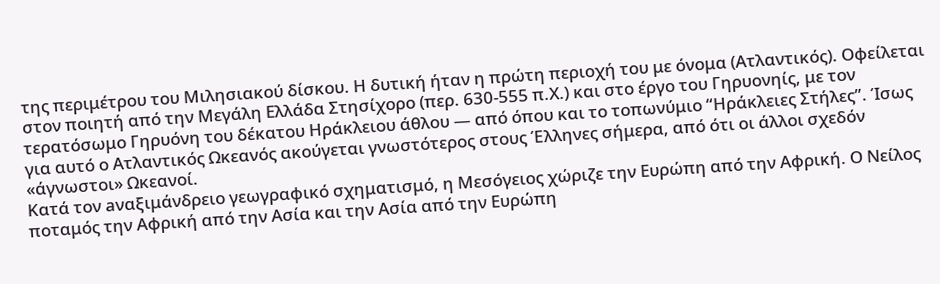της περιμέτρου του Μιλησιακού δίσκου. Η δυτική ήταν η πρώτη περιοχή του με όνομα (Ατλαντικός). Οφείλεται στον ποιητή από την Μεγάλη Ελλάδα Στησίχορο (περ. 630-555 π.Χ.) και στο έργο του Γηρυονηίς, με τον τερατόσωμο Γηρυόνη του δέκατου Ηράκλειου άθλου ― από όπου και το τοπωνύμιο “Ηράκλειες Στήλες”. Ίσως για αυτό ο Ατλαντικός Ωκεανός ακούγεται γνωστότερος στους Έλληνες σήμερα, από ότι οι άλλοι σχεδόν «άγνωστοι» Ωκεανοί.
Κατά τον aναξιμάνδρειο γεωγραφικό σχηματισμό, η Μεσόγειος χώριζε την Ευρώπη από την Αφρική. Ο Νείλος ποταμός την Αφρική από την Ασία και την Ασία από την Ευρώπη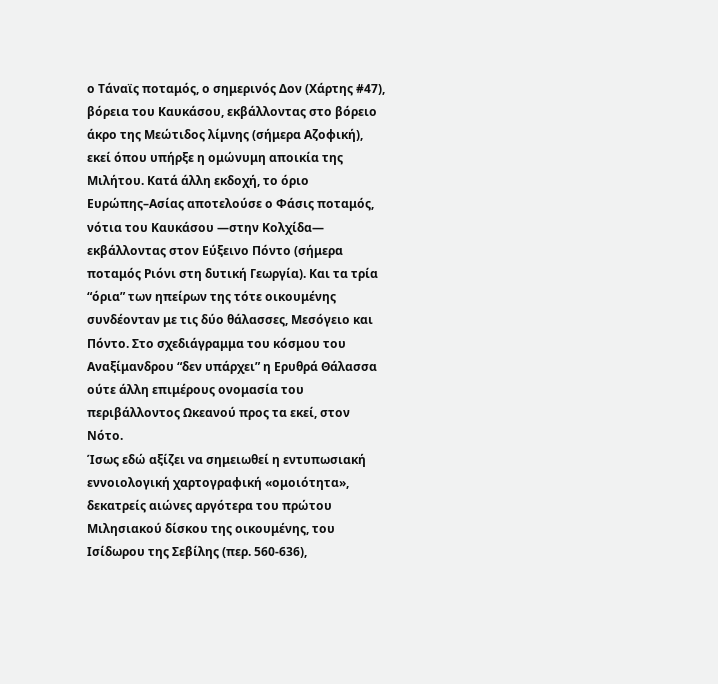ο Τάναϊς ποταμός, ο σημερινός Δον (Χάρτης #47), βόρεια του Καυκάσου, εκβάλλοντας στο βόρειο άκρο της Μεώτιδος λίμνης (σήμερα Αζοφική), εκεί όπου υπήρξε η ομώνυμη αποικία της Μιλήτου. Κατά άλλη εκδοχή, το όριο Ευρώπης–Ασίας αποτελούσε ο Φάσις ποταμός, νότια του Καυκάσου ―στην Κολχίδα― εκβάλλοντας στον Εύξεινο Πόντο (σήμερα ποταμός Ριόνι στη δυτική Γεωργία). Και τα τρία “όρια” των ηπείρων της τότε οικουμένης συνδέονταν με τις δύο θάλασσες, Μεσόγειο και Πόντο. Στο σχεδιάγραμμα του κόσμου του Αναξίμανδρου “δεν υπάρχει” η Ερυθρά Θάλασσα ούτε άλλη επιμέρους ονομασία του περιβάλλοντος Ωκεανού προς τα εκεί, στον Νότο.
Ίσως εδώ αξίζει να σημειωθεί η εντυπωσιακή εννοιολογική χαρτογραφική «ομοιότητα», δεκατρείς αιώνες αργότερα του πρώτου Μιλησιακού δίσκου της οικουμένης, του Ισίδωρου της Σεβίλης (περ. 560-636),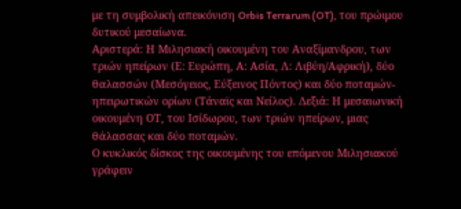με τη συμβολική απεικόνιση Orbis Terrarum (OT), του πρώιμου δυτικού μεσαίωνα.
Αριστερά: Η Μιλησιακή οικουμένη του Αναξίμανδρου, των τριών ηπείρων (Ε: Ευρώπη, Α: Ασία, Λ: Λιβύη/Αφρική), δύο θαλασσών (Μεσόγειος, Εύξεινος Πόντος) και δύο ποταμών-ηπειρωτικών ορίων (Τάναϊς και Νείλος). Δεξιά: Η μεσαιωνική οικουμένη ΟΤ, του Ισίδωρου, των τριών ηπείρων, μιας θάλασσας και δύο ποταμών.
Ο κυκλικός δίσκος της οικουμένης του επόμενου Μιλησιακού γράφειν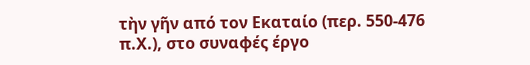τὴν γῆν από τον Εκαταίο (περ. 550-476 π.Χ.), στο συναφές έργο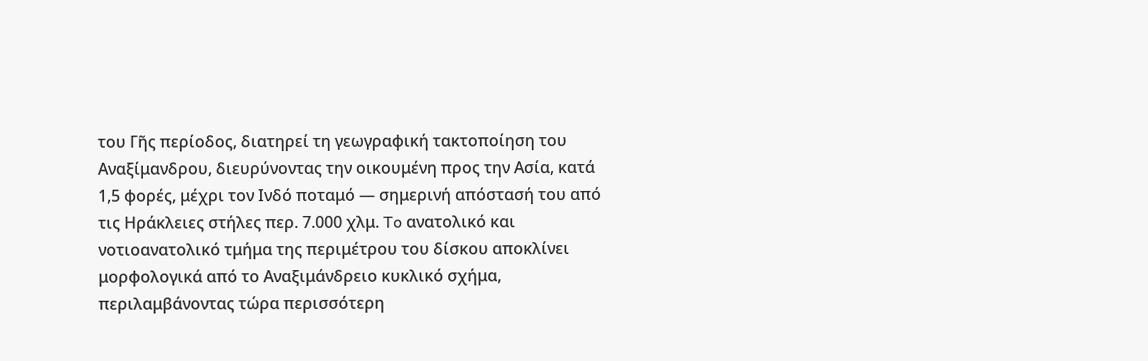του Γῆς περίοδος, διατηρεί τη γεωγραφική τακτοποίηση του Αναξίμανδρου, διευρύνοντας την οικουμένη προς την Ασία, κατά 1,5 φορές, μέχρι τον Ινδό ποταμό ― σημερινή απόστασή του από τις Ηράκλειες στήλες περ. 7.000 χλμ. To ανατολικό και νοτιοανατολικό τμήμα της περιμέτρου του δίσκου αποκλίνει μορφολογικά από το Αναξιμάνδρειο κυκλικό σχήμα, περιλαμβάνοντας τώρα περισσότερη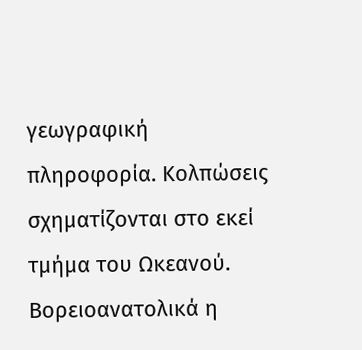γεωγραφική πληροφορία. Κολπώσεις σχηματίζονται στο εκεί τμήμα του Ωκεανού. Βορειοανατολικά η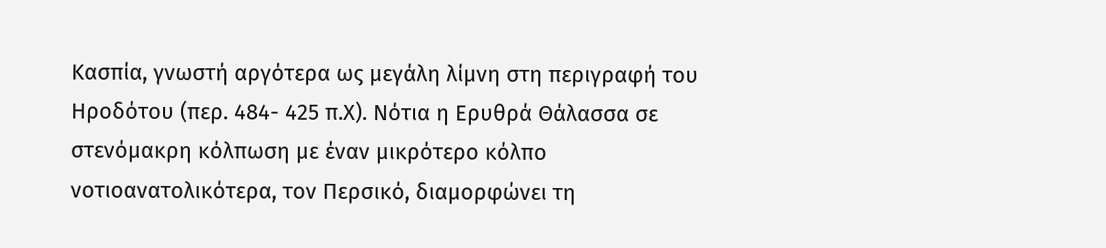Κασπία, γνωστή αργότερα ως μεγάλη λίμνη στη περιγραφή του Ηροδότου (περ. 484- 425 π.Χ). Νότια η Ερυθρά Θάλασσα σε στενόμακρη κόλπωση με έναν μικρότερο κόλπο νοτιοανατολικότερα, τον Περσικό, διαμορφώνει τη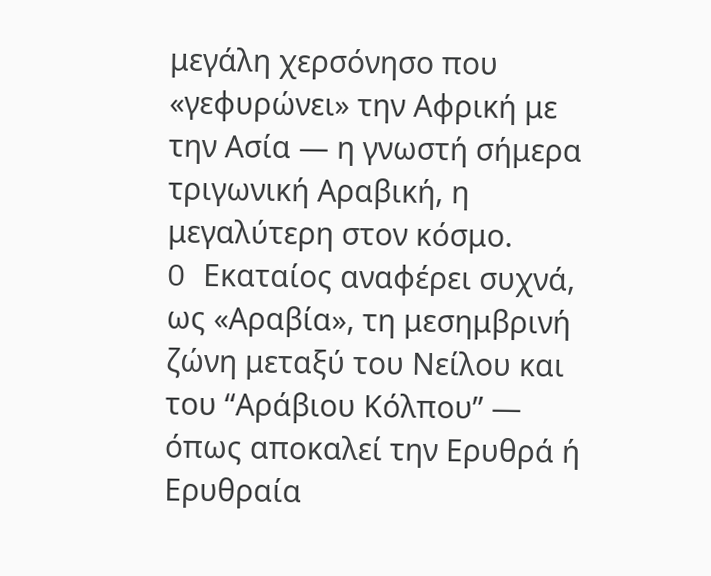μεγάλη χερσόνησο που «γεφυρώνει» την Αφρική με την Ασία ― η γνωστή σήμερα τριγωνική Αραβική, η μεγαλύτερη στον κόσμο.
O Εκαταίος αναφέρει συχνά, ως «Αραβία», τη μεσημβρινή ζώνη μεταξύ του Νείλου και του “Αράβιου Κόλπου” ― όπως αποκαλεί την Ερυθρά ή Ερυθραία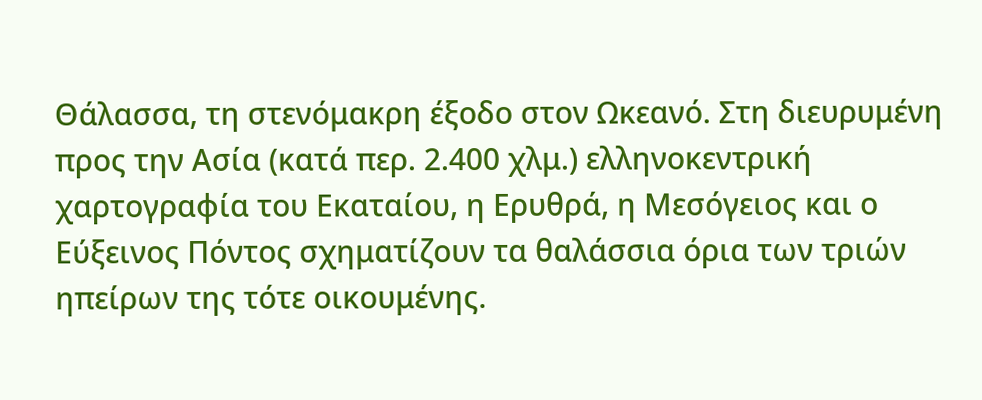Θάλασσα, τη στενόμακρη έξοδο στον Ωκεανό. Στη διευρυμένη προς την Ασία (κατά περ. 2.400 χλμ.) ελληνοκεντρική χαρτογραφία του Εκαταίου, η Ερυθρά, η Μεσόγειος και ο Εύξεινος Πόντος σχηματίζουν τα θαλάσσια όρια των τριών ηπείρων της τότε οικουμένης.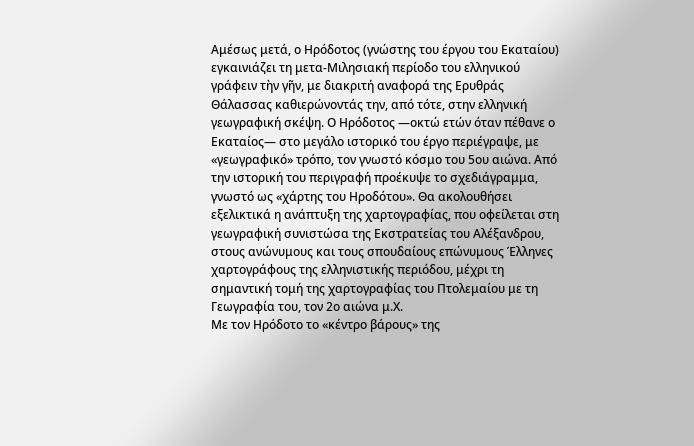Αμέσως μετά, ο Ηρόδοτος (γνώστης του έργου του Εκαταίου) εγκαινιάζει τη μετα-Μιλησιακή περίοδο του ελληνικού γράφειν τὴν γῆν, με διακριτή αναφορά της Ερυθράς Θάλασσας καθιερώνοντάς την, από τότε, στην ελληνική γεωγραφική σκέψη. Ο Ηρόδοτος ―οκτώ ετών όταν πέθανε ο Εκαταίος― στο μεγάλο ιστορικό του έργο περιέγραψε, με «γεωγραφικό» τρόπο, τον γνωστό κόσμο του 5ου αιώνα. Από την ιστορική του περιγραφή προέκυψε το σχεδιάγραμμα, γνωστό ως «χάρτης του Ηροδότου». Θα ακολουθήσει εξελικτικά η ανάπτυξη της χαρτογραφίας, που οφείλεται στη γεωγραφική συνιστώσα της Εκστρατείας του Αλέξανδρου, στους ανώνυμους και τους σπουδαίους επώνυμους Έλληνες χαρτογράφους της ελληνιστικής περιόδου, μέχρι τη σημαντική τομή της χαρτογραφίας του Πτολεμαίου με τη Γεωγραφία του, τον 2ο αιώνα μ.Χ.
Με τον Ηρόδοτο το «κέντρο βάρους» της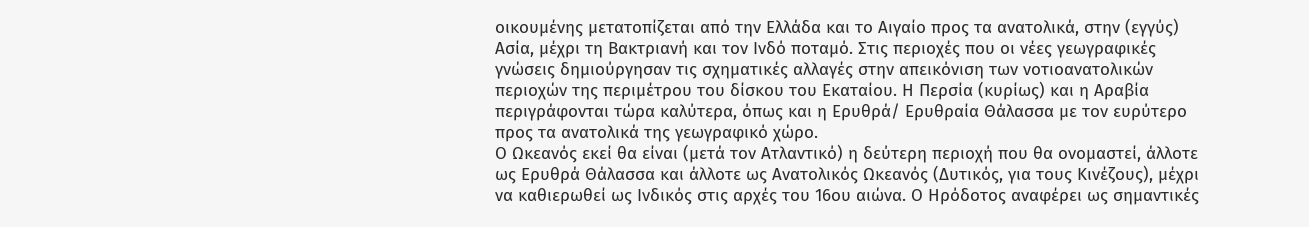οικουμένης μετατοπίζεται από την Ελλάδα και το Αιγαίο προς τα ανατολικά, στην (εγγύς) Ασία, μέχρι τη Βακτριανή και τον Ινδό ποταμό. Στις περιοχές που οι νέες γεωγραφικές γνώσεις δημιούργησαν τις σχηματικές αλλαγές στην απεικόνιση των νοτιοανατολικών περιοχών της περιμέτρου του δίσκου του Εκαταίου. Η Περσία (κυρίως) και η Αραβία περιγράφονται τώρα καλύτερα, όπως και η Ερυθρά/ Ερυθραία Θάλασσα με τον ευρύτερο προς τα ανατολικά της γεωγραφικό χώρο.
Ο Ωκεανός εκεί θα είναι (μετά τον Ατλαντικό) η δεύτερη περιοχή που θα ονομαστεί, άλλοτε ως Ερυθρά Θάλασσα και άλλοτε ως Aνατολικός Ωκεανός (Δυτικός, για τους Κινέζους), μέχρι να καθιερωθεί ως Ινδικός στις αρχές του 16ου αιώνα. Ο Ηρόδοτος αναφέρει ως σημαντικές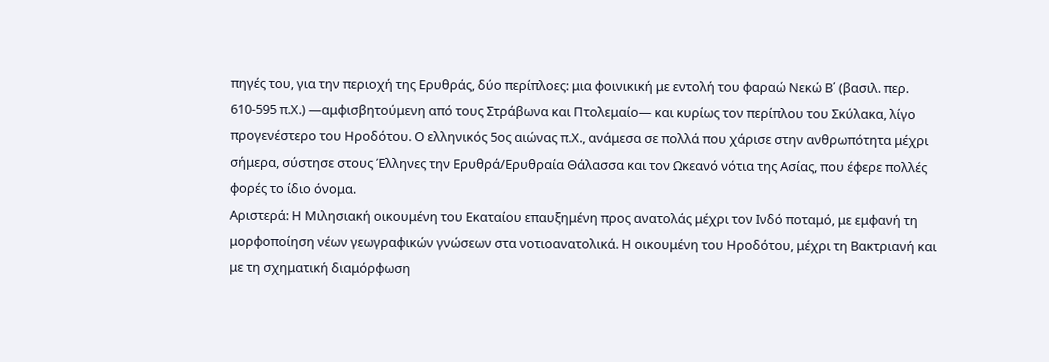πηγές του, για την περιοχή της Ερυθράς, δύο περίπλοες: μια φοινικική με εντολή του φαραώ Νεκώ Β΄ (βασιλ. περ. 610-595 π.Χ.) ―αμφισβητούμενη από τους Στράβωνα και Πτολεμαίο― και κυρίως τον περίπλου του Σκύλακα, λίγο προγενέστερο του Ηροδότου. Ο ελληνικός 5ος αιώνας π.Χ., ανάμεσα σε πολλά που χάρισε στην ανθρωπότητα μέχρι σήμερα, σύστησε στους Έλληνες την Ερυθρά/Ερυθραία Θάλασσα και τον Ωκεανό νότια της Ασίας, που έφερε πολλές φορές το ίδιο όνομα.
Αριστερά: Η Μιλησιακή οικουμένη του Εκαταίου επαυξημένη προς ανατολάς μέχρι τον Ινδό ποταμό, με εμφανή τη μορφοποίηση νέων γεωγραφικών γνώσεων στα νοτιοανατολικά. Η οικουμένη του Ηροδότου, μέχρι τη Βακτριανή και με τη σχηματική διαμόρφωση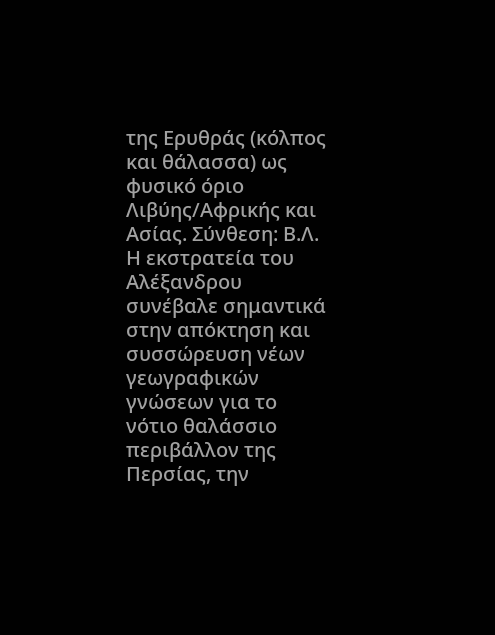της Ερυθράς (κόλπος και θάλασσα) ως φυσικό όριο Λιβύης/Αφρικής και Ασίας. Σύνθεση: Β.Λ.
Η εκστρατεία του Αλέξανδρου συνέβαλε σημαντικά στην απόκτηση και συσσώρευση νέων γεωγραφικών γνώσεων για το νότιο θαλάσσιο περιβάλλον της Περσίας, την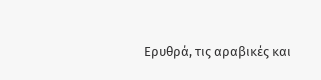Ερυθρά, τις αραβικές και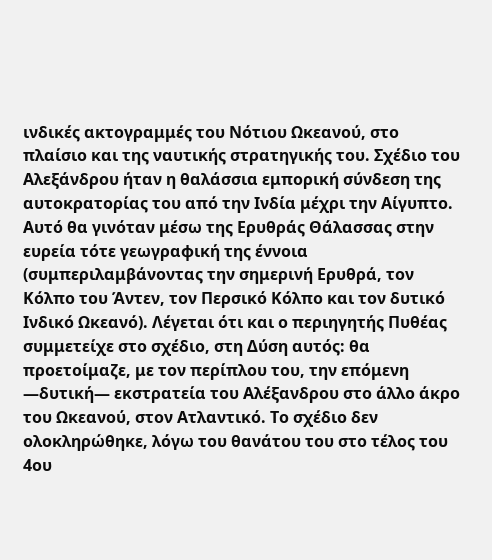ινδικές ακτογραμμές του Νότιου Ωκεανού, στο πλαίσιο και της ναυτικής στρατηγικής του. Σχέδιο του Αλεξάνδρου ήταν η θαλάσσια εμπορική σύνδεση της αυτοκρατορίας του από την Ινδία μέχρι την Αίγυπτο. Αυτό θα γινόταν μέσω της Ερυθράς Θάλασσας στην ευρεία τότε γεωγραφική της έννοια (συμπεριλαμβάνοντας την σημερινή Ερυθρά, τον Κόλπο του Άντεν, τον Περσικό Κόλπο και τον δυτικό Ινδικό Ωκεανό). Λέγεται ότι και ο περιηγητής Πυθέας συμμετείχε στο σχέδιο, στη Δύση αυτός: θα προετοίμαζε, με τον περίπλου του, την επόμενη ―δυτική― εκστρατεία του Αλέξανδρου στο άλλο άκρο του Ωκεανού, στον Ατλαντικό. Το σχέδιο δεν ολοκληρώθηκε, λόγω του θανάτου του στο τέλος του 4ου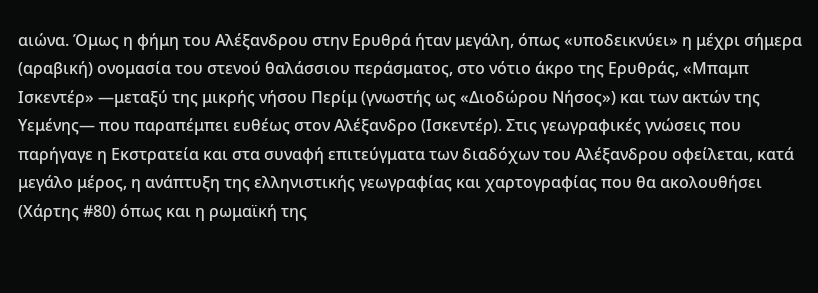αιώνα. Όμως η φήμη του Αλέξανδρου στην Ερυθρά ήταν μεγάλη, όπως «υποδεικνύει» η μέχρι σήμερα (αραβική) ονομασία του στενού θαλάσσιου περάσματος, στο νότιο άκρο της Ερυθράς, «Μπαμπ Ισκεντέρ» ―μεταξύ της μικρής νήσου Περίμ (γνωστής ως «Διοδώρου Νήσος») και των ακτών της Υεμένης― που παραπέμπει ευθέως στον Αλέξανδρο (Ισκεντέρ). Στις γεωγραφικές γνώσεις που παρήγαγε η Εκστρατεία και στα συναφή επιτεύγματα των διαδόχων του Αλέξανδρου οφείλεται, κατά μεγάλο μέρος, η ανάπτυξη της ελληνιστικής γεωγραφίας και χαρτογραφίας που θα ακολουθήσει (Χάρτης #80) όπως και η ρωμαϊκή της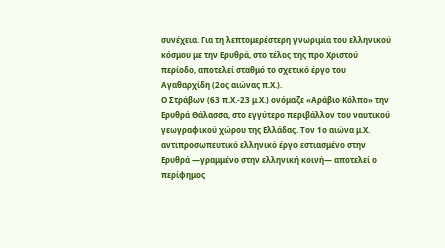συνέχεια. Για τη λεπτομερέστερη γνωριμία του ελληνικού κόσμου με την Ερυθρά, στο τέλος της προ Χριστού περίοδο, αποτελεί σταθμό το σχετικό έργο του Αγαθαρχίδη (2ος αιώνας π.Χ.).
Ο Στράβων (63 π.Χ.-23 μ.Χ.) ονόμαζε «Αράβιο Κόλπο» την Ερυθρά Θάλασσα, στο εγγύτερο περιβάλλον του ναυτικού γεωγραφικού χώρου της Ελλάδας. Τον 1ο αιώνα μ.Χ. αντιπροσωπευτικό ελληνικό έργο εστιασμένο στην Ερυθρά ―γραμμένο στην ελληνική κοινή― αποτελεί ο περίφημος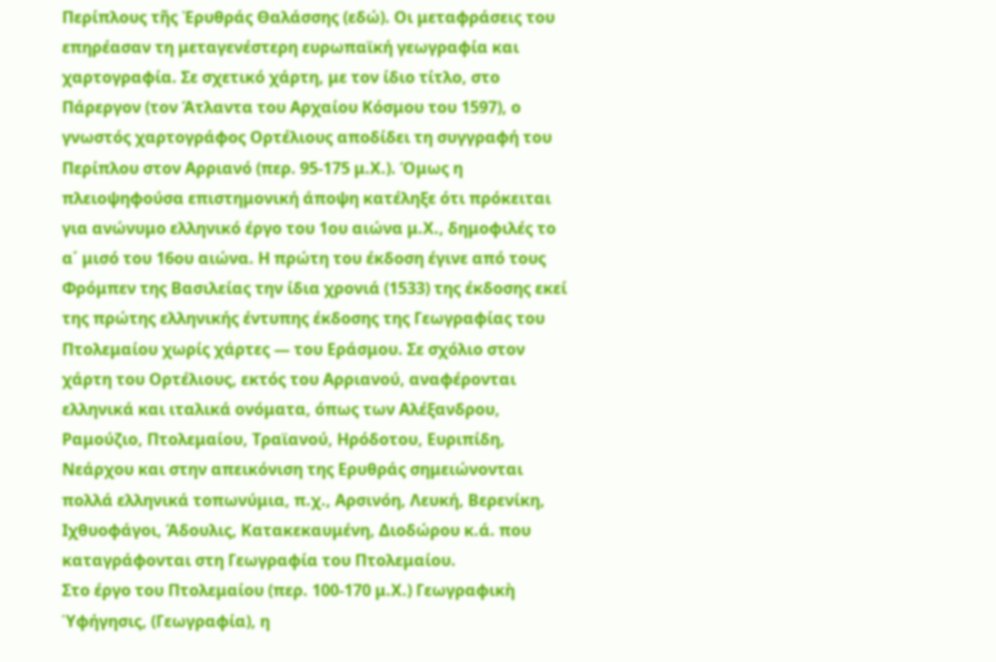Περίπλους τῆς Ἐρυθράς Θαλάσσης (εδώ). Οι μεταφράσεις του επηρέασαν τη μεταγενέστερη ευρωπαϊκή γεωγραφία και χαρτογραφία. Σε σχετικό χάρτη, με τον ίδιο τίτλο, στο Πάρεργον (τον Άτλαντα του Αρχαίου Κόσμου του 1597), ο γνωστός χαρτογράφος Ορτέλιους αποδίδει τη συγγραφή του Περίπλου στον Αρριανό (περ. 95-175 μ.Χ.). Όμως η πλειοψηφούσα επιστημονική άποψη κατέληξε ότι πρόκειται για ανώνυμο ελληνικό έργο του 1ου αιώνα μ.Χ., δημοφιλές το α΄ μισό του 16ου αιώνα. Η πρώτη του έκδοση έγινε από τους Φρόμπεν της Βασιλείας την ίδια χρονιά (1533) της έκδοσης εκεί της πρώτης ελληνικής έντυπης έκδοσης της Γεωγραφίας του Πτολεμαίου χωρίς χάρτες ― του Εράσμου. Σε σχόλιο στον χάρτη του Ορτέλιους, εκτός του Αρριανού, αναφέρονται ελληνικά και ιταλικά ονόματα, όπως των Αλέξανδρου, Ραμούζιο, Πτολεμαίου, Τραϊανού, Ηρόδοτου, Ευριπίδη, Νεάρχου και στην απεικόνιση της Ερυθράς σημειώνονται πολλά ελληνικά τοπωνύμια, π.χ., Αρσινόη, Λευκή, Βερενίκη, Ιχθυοφάγοι, Άδουλις, Κατακεκαυμένη, Διοδώρου κ.ά. που καταγράφονται στη Γεωγραφία του Πτολεμαίου.
Στο έργο του Πτολεμαίου (περ. 100-170 μ.Χ.) Γεωγραφικὴ Ὑφήγησις, (Γεωγραφία), η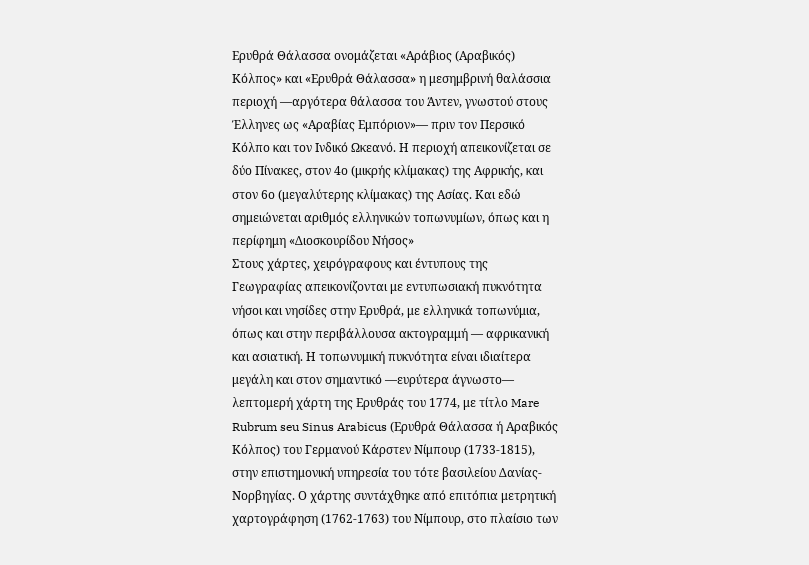Ερυθρά Θάλασσα ονομάζεται «Αράβιος (Αραβικός) Κόλπος» και «Ερυθρά Θάλασσα» η μεσημβρινή θαλάσσια περιοχή ―αργότερα θάλασσα του Άντεν, γνωστού στους Έλληνες ως «Αραβίας Εμπόριον»― πριν τον Περσικό Κόλπο και τον Ινδικό Ωκεανό. Η περιοχή απεικονίζεται σε δύο Πίνακες, στον 4ο (μικρής κλίμακας) της Αφρικής, και στον 6ο (μεγαλύτερης κλίμακας) της Ασίας. Και εδώ σημειώνεται αριθμός ελληνικών τοπωνυμίων, όπως και η περίφημη «Διοσκουρίδου Νήσος»
Στους χάρτες, χειρόγραφους και έντυπους της Γεωγραφίας απεικονίζονται με εντυπωσιακή πυκνότητα νήσοι και νησίδες στην Ερυθρά, με ελληνικά τοπωνύμια, όπως και στην περιβάλλουσα ακτογραμμή ― αφρικανική και ασιατική. Η τοπωνυμική πυκνότητα είναι ιδιαίτερα μεγάλη και στον σημαντικό ―ευρύτερα άγνωστο― λεπτομερή χάρτη της Ερυθράς του 1774, με τίτλο Mare Rubrum seu Sinus Arabicus (Ερυθρά Θάλασσα ή Αραβικός Κόλπος) του Γερμανού Κάρστεν Νίμπουρ (1733-1815), στην επιστημονική υπηρεσία του τότε βασιλείου Δανίας-Νορβηγίας. Ο χάρτης συντάχθηκε από επιτόπια μετρητική χαρτογράφηση (1762-1763) του Νίμπουρ, στο πλαίσιο των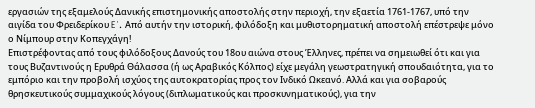εργασιών της εξαμελούς Δανικής επιστημονικής αποστολής στην περιοχή, την εξαετία 1761-1767, υπό την αιγίδα του Φρειδερίκου E΄. Από αυτήν την ιστορική, φιλόδοξη και μυθιστορηματική αποστολή επέστρεψε μόνο ο Νίμπουρ στην Κοπεγχάγη!
Επιστρέφοντας από τους φιλόδοξους Δανούς του 18ου αιώνα στους Έλληνες, πρέπει να σημειωθεί ότι και για τους Βυζαντινούς η Ερυθρά Θάλασσα (ή ως Αραβικός Κόλπος) είχε μεγάλη γεωστρατηγική σπουδαιότητα, για το εμπόριο και την προβολή ισχύος της αυτοκρατορίας προς τον Ινδικό Ωκεανό. Αλλά και για σοβαρούς θρησκευτικούς συμμαχικούς λόγους (διπλωματικούς και προσκυνηματικούς), για την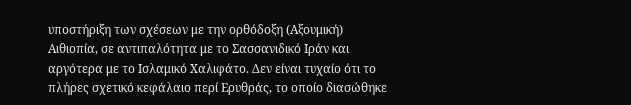υποστήριξη των σχέσεων με την ορθόδοξη (Αξουμική) Αιθιοπία, σε αντιπαλότητα με το Σασσανιδικό Ιράν και αργότερα με το Ισλαμικό Χαλιφάτο. Δεν είναι τυχαίο ότι το πλήρες σχετικό κεφάλαιο περί Ερυθράς, το οποίο διασώθηκε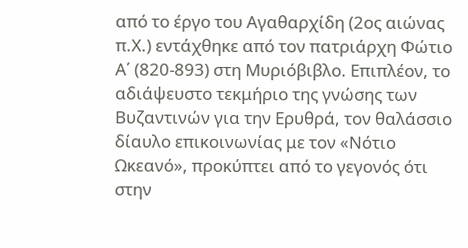από το έργο του Αγαθαρχίδη (2ος αιώνας π.Χ.) εντάχθηκε από τον πατριάρχη Φώτιο Α΄ (820-893) στη Μυριόβιβλο. Επιπλέον, το αδιάψευστο τεκμήριο της γνώσης των Βυζαντινών για την Ερυθρά, τον θαλάσσιο δίαυλο επικοινωνίας με τον «Νότιο Ωκεανό», προκύπτει από το γεγονός ότι στην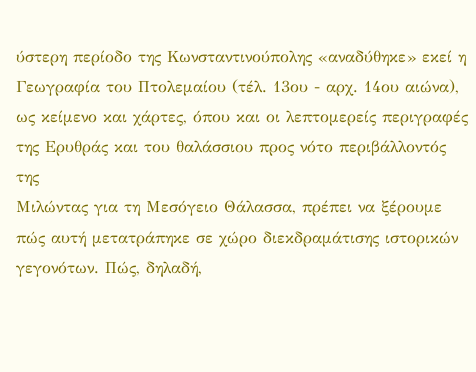ύστερη περίοδο της Κωνσταντινούπολης «αναδύθηκε» εκεί η Γεωγραφία του Πτολεμαίου (τέλ. 13ου - αρχ. 14ου αιώνα), ως κείμενο και χάρτες, όπου και οι λεπτομερείς περιγραφές της Ερυθράς και του θαλάσσιου προς νότο περιβάλλοντός της
Μιλώντας για τη Μεσόγειο Θάλασσα, πρέπει να ξέρουμε πώς αυτή μετατράπηκε σε χώρο διεκδραμάτισης ιστορικών γεγονότων. Πώς, δηλαδή,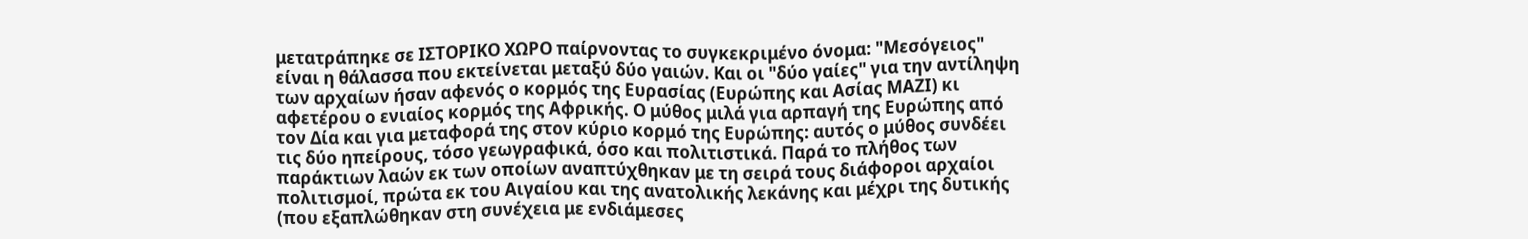μετατράπηκε σε ΙΣΤΟΡΙΚΟ ΧΩΡΟ παίρνοντας το συγκεκριμένο όνομα: "Μεσόγειος" είναι η θάλασσα που εκτείνεται μεταξύ δύο γαιών. Και οι "δύο γαίες" για την αντίληψη των αρχαίων ήσαν αφενός ο κορμός της Ευρασίας (Ευρώπης και Ασίας ΜΑΖΙ) κι αφετέρου ο ενιαίος κορμός της Αφρικής. Ο μύθος μιλά για αρπαγή της Ευρώπης από τον Δία και για μεταφορά της στον κύριο κορμό της Ευρώπης: αυτός ο μύθος συνδέει τις δύο ηπείρους, τόσο γεωγραφικά, όσο και πολιτιστικά. Παρά το πλήθος των παράκτιων λαών εκ των οποίων αναπτύχθηκαν με τη σειρά τους διάφοροι αρχαίοι πολιτισμοί, πρώτα εκ του Αιγαίου και της ανατολικής λεκάνης και μέχρι της δυτικής (που εξαπλώθηκαν στη συνέχεια με ενδιάμεσες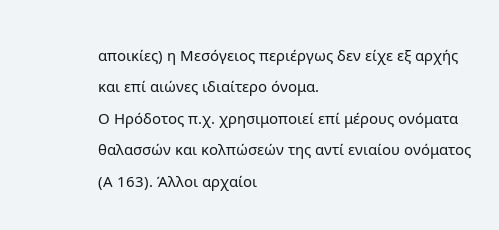αποικίες) η Μεσόγειος περιέργως δεν είχε εξ αρχής και επί αιώνες ιδιαίτερο όνομα.
Ο Ηρόδοτος π.χ. χρησιμοποιεί επί μέρους ονόματα θαλασσών και κολπώσεών της αντί ενιαίου ονόματος (Α 163). Άλλοι αρχαίοι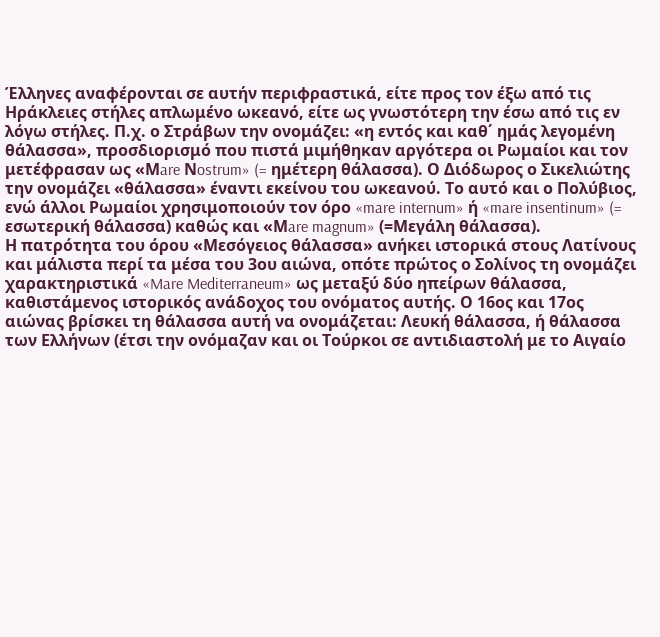Έλληνες αναφέρονται σε αυτήν περιφραστικά, είτε προς τον έξω από τις Ηράκλειες στήλες απλωμένο ωκεανό, είτε ως γνωστότερη την έσω από τις εν λόγω στήλες. Π.χ. ο Στράβων την ονομάζει: «η εντός και καθ΄ ημάς λεγομένη θάλασσα», προσδιορισμό που πιστά μιμήθηκαν αργότερα οι Ρωμαίοι και τον μετέφρασαν ως «Μare Νostrum» (= ημέτερη θάλασσα). Ο Διόδωρος ο Σικελιώτης την ονομάζει «θάλασσα» έναντι εκείνου του ωκεανού. Το αυτό και ο Πολύβιος, ενώ άλλοι Ρωμαίοι χρησιμοποιούν τον όρο «mare internum» ή «mare insentinum» (= εσωτερική θάλασσα) καθώς και «Μare magnum» (=Μεγάλη θάλασσα).
Η πατρότητα του όρου «Μεσόγειος θάλασσα» ανήκει ιστορικά στους Λατίνους και μάλιστα περί τα μέσα του 3ου αιώνα, οπότε πρώτος ο Σολίνος τη ονομάζει χαρακτηριστικά «Mare Mediterraneum» ως μεταξύ δύο ηπείρων θάλασσα, καθιστάμενος ιστορικός ανάδοχος του ονόματος αυτής. Ο 16ος και 17ος αιώνας βρίσκει τη θάλασσα αυτή να ονομάζεται: Λευκή θάλασσα, ή θάλασσα των Ελλήνων (έτσι την ονόμαζαν και οι Τούρκοι σε αντιδιαστολή με το Αιγαίο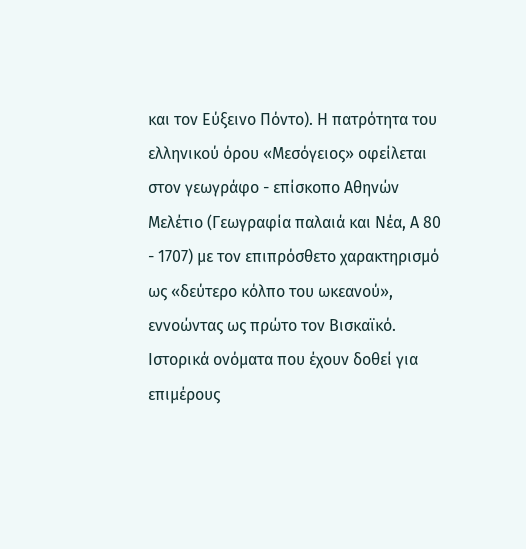και τον Εύξεινο Πόντο). Η πατρότητα του ελληνικού όρου «Μεσόγειος» οφείλεται στον γεωγράφο - επίσκοπο Αθηνών Μελέτιο (Γεωγραφία παλαιά και Νέα, Α 80 - 1707) με τον επιπρόσθετο χαρακτηρισμό ως «δεύτερο κόλπο του ωκεανού», εννοώντας ως πρώτο τον Βισκαϊκό.
Ιστορικά ονόματα που έχουν δοθεί για επιμέρους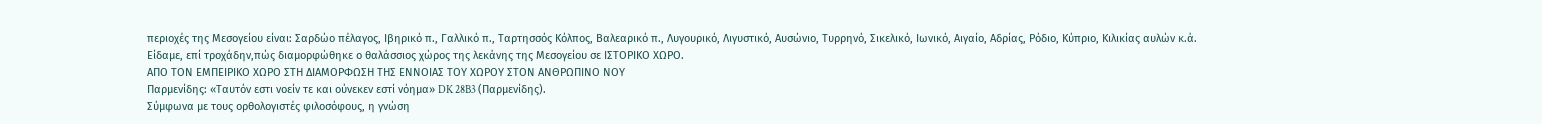περιοχές της Μεσογείου είναι: Σαρδώο πέλαγος, Ιβηρικό π., Γαλλικό π., Ταρτησσός Κόλπος, Βαλεαρικό π., Λυγουρικό, Λιγυστικό, Αυσώνιο, Τυρρηνό, Σικελικό, Ιωνικό, Αιγαίο, Αδρίας, Ρόδιο, Κύπριο, Κιλικίας αυλών κ.ά.
Είδαμε, επί τροχάδην,πώς διαμορφώθηκε ο θαλάσσιος χώρος της λεκάνης της Μεσογείου σε ΙΣΤΟΡΙΚΟ ΧΩΡΟ.
ΑΠΟ ΤΟΝ ΕΜΠΕΙΡΙΚΟ ΧΩΡΟ ΣΤΗ ΔΙΑΜΟΡΦΩΣΗ ΤΗΣ ΕΝΝΟΙΑΣ ΤΟΥ ΧΩΡΟΥ ΣΤΟΝ ΑΝΘΡΩΠΙΝΟ ΝΟΥ
Παρμενίδης: «Ταυτόν εστι νοείν τε και ούνεκεν εστί νόημα» DK 28B3 (Παρμενίδης).
Σύμφωνα με τους ορθολογιστές φιλοσόφους, η γνώση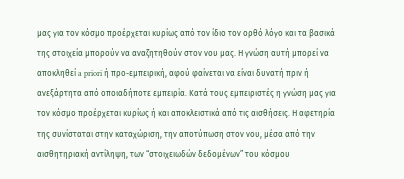μας για τον κόσμο προέρχεται κυρίως από τον ίδιο τον ορθό λόγο και τα βασικά της στοιχεία μπορούν να αναζητηθούν στον νου μας. Η γνώση αυτή μπορεί να αποκληθεί a priori ή προ-εμπειρική, αφού φαίνεται να είναι δυνατή πριν ή ανεξάρτητα από οποιαδήποτε εμπειρία. Κατά τους εμπειριστές η γνώση μας για τον κόσμο προέρχεται κυρίως ή και αποκλειστικά από τις αισθήσεις. Η αφετηρία της συνίσταται στην καταχώριση, την αποτύπωση στον νου, μέσα από την αισθητηριακή αντίληψη, των “στοιχειωδών δεδομένων” του κόσμου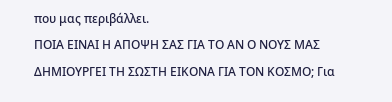που μας περιβάλλει.
ΠΟΙΑ ΕΙΝΑΙ Η ΑΠΟΨΗ ΣΑΣ ΓΙΑ ΤΟ ΑΝ Ο ΝΟΥΣ ΜΑΣ ΔΗΜΙΟΥΡΓΕΙ ΤΗ ΣΩΣΤΗ ΕΙΚΟΝΑ ΓΙΑ ΤΟΝ ΚΟΣΜΟ; Για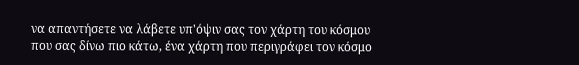να απαντήσετε να λάβετε υπ'όψιν σας τον χάρτη του κόσμου που σας δίνω πιο κάτω, ένα χάρτη που περιγράφει τον κόσμο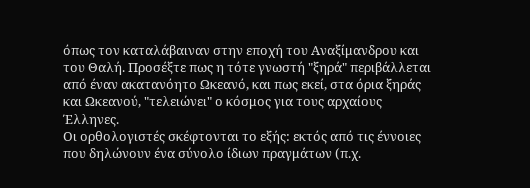όπως τον καταλάβαιναν στην εποχή του Αναξίμανδρου και του Θαλή. Προσέξτε πως η τότε γνωστή "ξηρά" περιβάλλεται από έναν ακατανόητο Ωκεανό, και πως εκεί, στα όρια ξηράς και Ωκεανού, "τελειώνει" ο κόσμος για τους αρχαίους Έλληνες.
Οι ορθολογιστές σκέφτονται το εξής: εκτός από τις έννοιες που δηλώνουν ένα σύνολο ίδιων πραγμάτων (π.χ.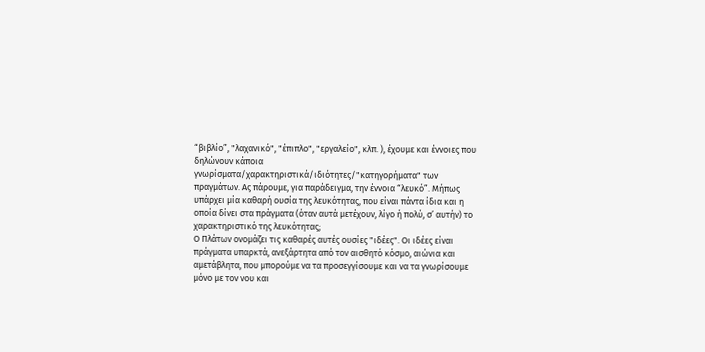“βιβλίο”, "λαχανικό", "έπιπλο", "εργαλείο", κλπ. ), έχουμε και έννοιες που δηλώνουν κάποια γνωρίσματα/χαρακτηριστικά/ιδιότητες/"κατηγορήματα" των πραγμάτων. Ας πάρουμε, για παράδειγμα, την έννοια “λευκό”. Μήπως υπάρχει μία καθαρή ουσία της λευκότητας, που είναι πάντα ίδια και η οποία δίνει στα πράγματα (όταν αυτά μετέχουν, λίγο ή πολύ, σ’ αυτήν) το χαρακτηριστικό της λευκότητας;
Ο Πλάτων ονομάζει τις καθαρές αυτές ουσίες "ιδέες". Οι ιδέες είναι πράγματα υπαρκτά, ανεξάρτητα από τον αισθητό κόσμο, αιώνια και αμετάβλητα, που μπορούμε να τα προσεγγίσουμε και να τα γνωρίσουμε μόνο με τον νου και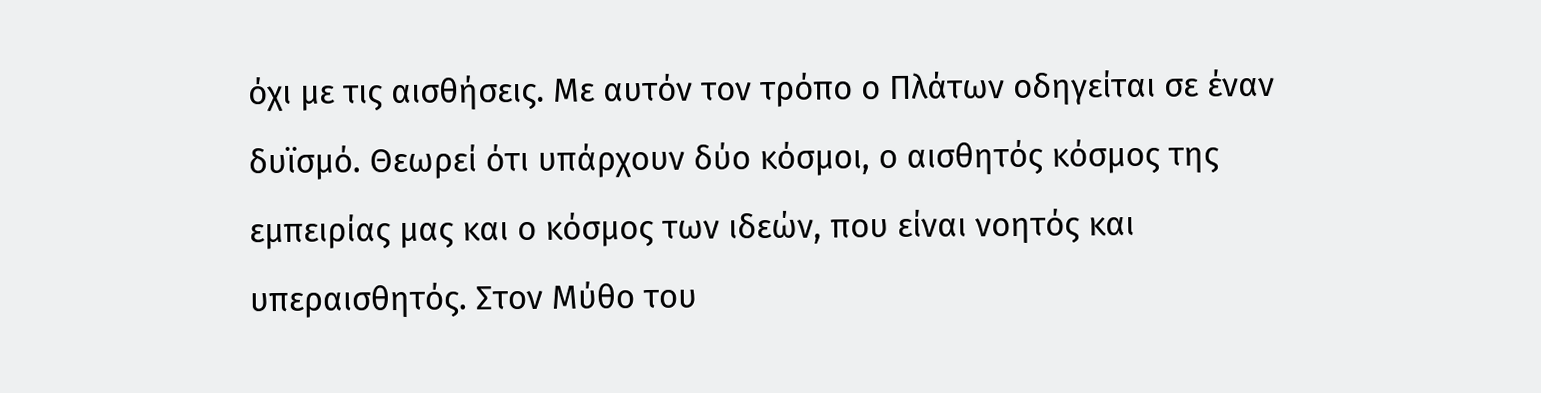όχι με τις αισθήσεις. Με αυτόν τον τρόπο ο Πλάτων οδηγείται σε έναν δυϊσμό. Θεωρεί ότι υπάρχουν δύο κόσμοι, ο αισθητός κόσμος της εμπειρίας μας και ο κόσμος των ιδεών, που είναι νοητός και υπεραισθητός. Στον Μύθο του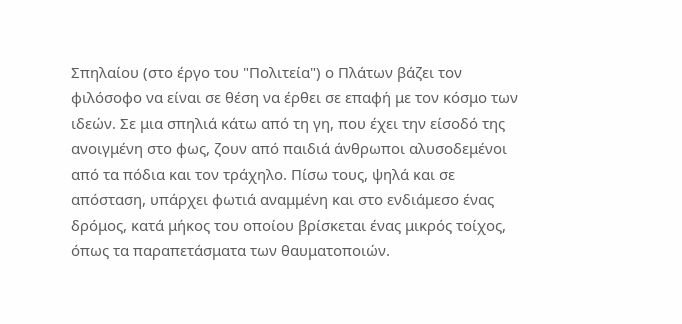Σπηλαίου (στο έργο του "Πολιτεία") ο Πλάτων βάζει τον φιλόσοφο να είναι σε θέση να έρθει σε επαφή με τον κόσμο των ιδεών. Σε μια σπηλιά κάτω από τη γη, που έχει την είσοδό της ανοιγμένη στο φως, ζουν από παιδιά άνθρωποι αλυσοδεμένοι από τα πόδια και τον τράχηλο. Πίσω τους, ψηλά και σε απόσταση, υπάρχει φωτιά αναμμένη και στο ενδιάμεσο ένας δρόμος, κατά μήκος του οποίου βρίσκεται ένας μικρός τοίχος, όπως τα παραπετάσματα των θαυματοποιών.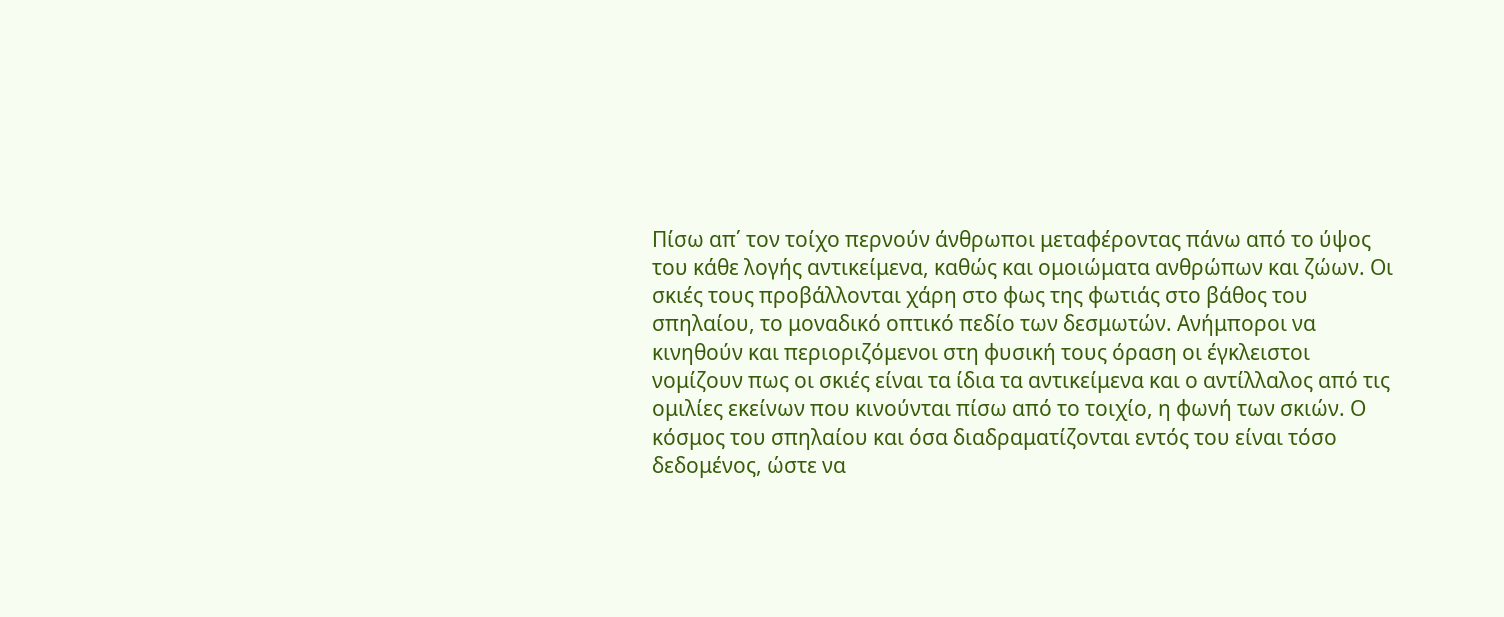Πίσω απ΄ τον τοίχο περνούν άνθρωποι μεταφέροντας πάνω από το ύψος του κάθε λογής αντικείμενα, καθώς και ομοιώματα ανθρώπων και ζώων. Οι σκιές τους προβάλλονται χάρη στο φως της φωτιάς στο βάθος του σπηλαίου, το μοναδικό οπτικό πεδίο των δεσμωτών. Ανήμποροι να κινηθούν και περιοριζόμενοι στη φυσική τους όραση οι έγκλειστοι νομίζουν πως οι σκιές είναι τα ίδια τα αντικείμενα και ο αντίλλαλος από τις ομιλίες εκείνων που κινούνται πίσω από το τοιχίο, η φωνή των σκιών. Ο κόσμος του σπηλαίου και όσα διαδραματίζονται εντός του είναι τόσο δεδομένος, ώστε να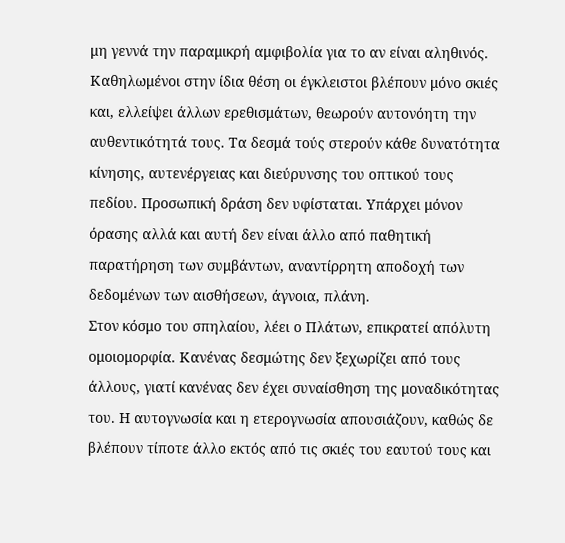μη γεννά την παραμικρή αμφιβολία για το αν είναι αληθινός. Καθηλωμένοι στην ίδια θέση οι έγκλειστοι βλέπουν μόνο σκιές και, ελλείψει άλλων ερεθισμάτων, θεωρούν αυτονόητη την αυθεντικότητά τους. Τα δεσμά τούς στερούν κάθε δυνατότητα κίνησης, αυτενέργειας και διεύρυνσης του οπτικού τους πεδίου. Προσωπική δράση δεν υφίσταται. Υπάρχει μόνον όρασης αλλά και αυτή δεν είναι άλλο από παθητική παρατήρηση των συμβάντων, αναντίρρητη αποδοχή των δεδομένων των αισθήσεων, άγνοια, πλάνη.
Στον κόσμο του σπηλαίου, λέει ο Πλάτων, επικρατεί απόλυτη ομοιομορφία. Κανένας δεσμώτης δεν ξεχωρίζει από τους άλλους, γιατί κανένας δεν έχει συναίσθηση της μοναδικότητας του. Η αυτογνωσία και η ετερογνωσία απουσιάζουν, καθώς δε βλέπουν τίποτε άλλο εκτός από τις σκιές του εαυτού τους και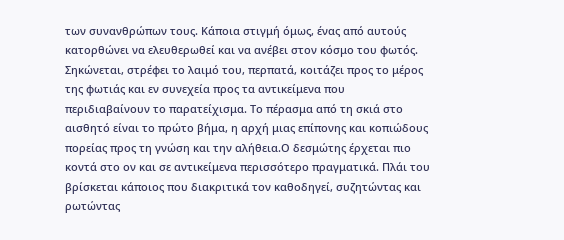των συνανθρώπων τους. Κάποια στιγμή όμως, ένας από αυτούς κατορθώνει να ελευθερωθεί και να ανέβει στον κόσμο του φωτός. Σηκώνεται, στρέφει το λαιμό του, περπατά, κοιτάζει προς το μέρος της φωτιάς και εν συνεχεία προς τα αντικείμενα που περιδιαβαίνουν το παρατείχισμα. Το πέρασμα από τη σκιά στο αισθητό είναι το πρώτο βήμα, η αρχή μιας επίπονης και κοπιώδους πορείας προς τη γνώση και την αλήθεια.Ο δεσμώτης έρχεται πιο κοντά στο ον και σε αντικείμενα περισσότερο πραγματικά. Πλάι του βρίσκεται κάποιος που διακριτικά τον καθοδηγεί, συζητώντας και ρωτώντας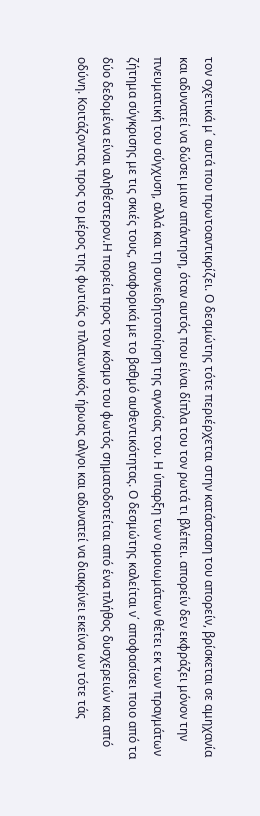τον σχετικά μ΄ αυτά που πρωτοαντικρίζει. Ο δεσμώτης τότε περιέρχεται στην κατάσταση του απορείν, βρίσκεται σε αμηχανία και αδυνατεί να δώσει μιαν απάντηση, όταν αυτός που είναι δίπλα του τον ρωτά τι βλέπει. απορείν δεν εκφράζει μόνον την πνευματική του σύγχυση, αλλά και τη συνειδητοποίηση της αγνοίας του. Η ύπαρξη των ομοιωμάτων θέτει εκ των πραγμάτων ζήτημα σύγκρισης με τις σκιές τους, αναφορικά με το βαθμό αυθεντικότητας. Ο δεσμώτης καλείται ν΄ αποφασίσει ποιο από τα δύο δεδομένα είναι αληθέστερον.Η πορεία προς τον κόσμο του φωτός σηματοδοτείται από ένα πλήθος δυσχερειών και από οδύνη. Κοιτάζοντας προς το μέρος της φωτιάς ο πλατωνικός ήρωας αλγοι και αδυνατεί να διακρίνει εκείνα ων τότε τάς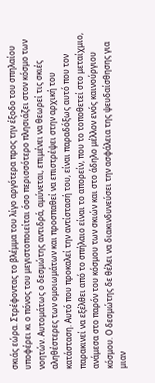σκιάς εώρα. Στρέφοντας το βλέμμα του λίγο αργότερα προς την έξοδο του σπηλαίου υποφέρει κι ο πόνος του μεγιστοποιείται όσο περισσότερο πλησιάζει στον κόσμο των νοητών. Αυτομάτως ο δεσμώτης αντιδρά, αμύνεται, επιμένει να θεωρεί τις σκιές αληθέστερες των ομοιωμάτων και προσπαθεί να επιστρέψει στην αρχική του κατάσταση. Αυτό που προκαλεί την αντίστασή του, είναι παραδόξως αυτό που τον παρακινεί να εξέλθει από το σπήλαιο είναι το απορείν, που το τοποθετεί στο μεταίχμιο, ανάμεσα στο παρόν του κόσμου των σκιών και στο άδηλο μέλλον ενός καινούργιου κόσμου. Ο δεσμώτης δε θέλει να διακινδυνεύσει την ασφάλεια της ψευδαίσθησης για μιαν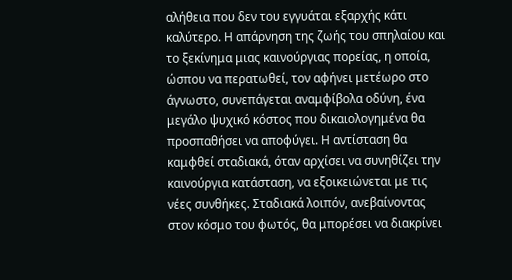αλήθεια που δεν του εγγυάται εξαρχής κάτι καλύτερο. Η απάρνηση της ζωής του σπηλαίου και το ξεκίνημα μιας καινούργιας πορείας, η οποία, ώσπου να περατωθεί, τον αφήνει μετέωρο στο άγνωστο, συνεπάγεται αναμφίβολα οδύνη, ένα μεγάλο ψυχικό κόστος που δικαιολογημένα θα προσπαθήσει να αποφύγει. Η αντίσταση θα καμφθεί σταδιακά, όταν αρχίσει να συνηθίζει την καινούργια κατάσταση, να εξοικειώνεται με τις νέες συνθήκες. Σταδιακά λοιπόν, ανεβαίνοντας στον κόσμο του φωτός, θα μπορέσει να διακρίνει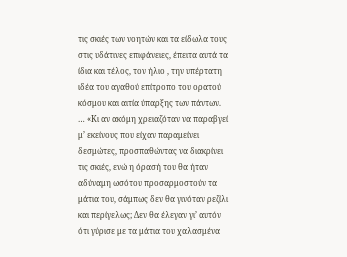τις σκιές των νοητών και τα είδωλα τους στις υδάτινες επιφάνειες, έπειτα αυτά τα ίδια και τέλος, τον ήλιο , την υπέρτατη ιδέα του αγαθού επίτροπο του ορατού κόσμου και αιτία ύπαρξης των πάντων.
… «Κι αν ακόμη χρειαζόταν να παραβγεί μ’ εκείνους που είχαν παραμείνει δεσμώτες, προσπαθώντας να διακρίνει τις σκιές, ενώ η όρασή του θα ήταν αδύναμη ωσότου προσαρμοστούν τα μάτια του, σάμπως δεν θα γινόταν ρεζίλι και περίγελως; Δεν θα έλεγαν γι’ αυτόν ότι γύρισε με τα μάτια του χαλασμένα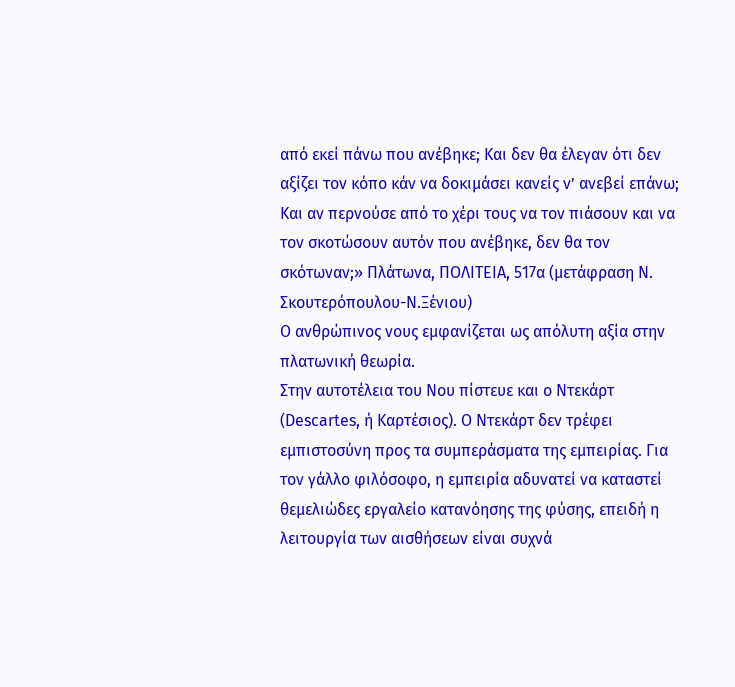από εκεί πάνω που ανέβηκε; Και δεν θα έλεγαν ότι δεν αξίζει τον κόπο κάν να δοκιμάσει κανείς ν’ ανεβεί επάνω; Και αν περνούσε από το χέρι τους να τον πιάσουν και να τον σκοτώσουν αυτόν που ανέβηκε, δεν θα τον σκότωναν;» Πλάτωνα, ΠΟΛΙΤΕΙΑ, 517α (μετάφραση Ν. Σκουτερόπουλου-Ν.Ξένιου)
Ο ανθρώπινος νους εμφανίζεται ως απόλυτη αξία στην πλατωνική θεωρία.
Στην αυτοτέλεια του Νου πίστευε και ο Ντεκάρτ (Descartes, ή Καρτέσιος). Ο Ντεκάρτ δεν τρέφει εμπιστοσύνη προς τα συμπεράσματα της εμπειρίας. Για τον γάλλο φιλόσοφο, η εμπειρία αδυνατεί να καταστεί θεμελιώδες εργαλείο κατανόησης της φύσης, επειδή η λειτουργία των αισθήσεων είναι συχνά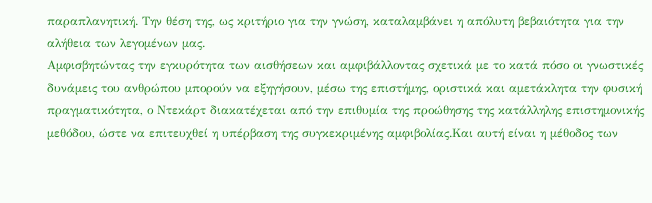παραπλανητική. Την θέση της, ως κριτήριο για την γνώση, καταλαμβάνει η απόλυτη βεβαιότητα για την αλήθεια των λεγομένων μας.
Αμφισβητώντας την εγκυρότητα των αισθήσεων και αμφιβάλλοντας σχετικά με το κατά πόσο οι γνωστικές δυνάμεις του ανθρώπου μπορούν να εξηγήσουν, μέσω της επιστήμης, οριστικά και αμετάκλητα την φυσική πραγματικότητα, ο Ντεκάρτ διακατέχεται από την επιθυμία της προώθησης της κατάλληλης επιστημονικής μεθόδου, ώστε να επιτευχθεί η υπέρβαση της συγκεκριμένης αμφιβολίας.Και αυτή είναι η μέθοδος των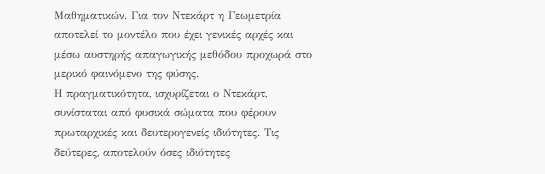Μαθηματικών. Για τον Ντεκάρτ η Γεωμετρία αποτελεί το μοντέλο που έχει γενικές αρχές και μέσω αυστηρής απαγωγικής μεθόδου προχωρά στο μερικό φαινόμενο της φύσης.
Η πραγματικότητα, ισχυρίζεται ο Ντεκάρτ, συνίσταται από φυσικά σώματα που φέρουν πρωταρχικές και δευτερογενείς ιδιότητες. Τις δεύτερες, αποτελούν όσες ιδιότητες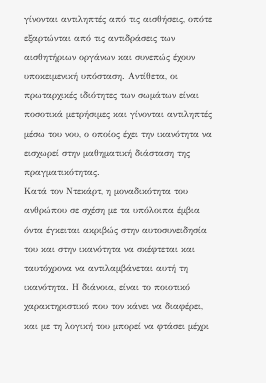γίνονται αντιληπτές από τις αισθήσεις, οπότε εξαρτώνται από τις αντιδράσεις των αισθητήριων οργάνων και συνεπώς έχουν υποκειμενική υπόσταση. Αντίθετα, οι πρωταρχικές ιδιότητες των σωμάτων είναι ποσοτικά μετρήσιμες και γίνονται αντιληπτές μέσω του νου, ο οποίος έχει την ικανότητα να εισχωρεί στην μαθηματική διάσταση της πραγματικότητας.
Κατά τον Ντεκάρτ, η μοναδικότητα του ανθρώπου σε σχέση με τα υπόλοιπα έμβια όντα έγκειται ακριβώς στην αυτοσυνειδησία του και στην ικανότητα να σκέφτεται και ταυτόχρονα να αντιλαμβάνεται αυτή τη ικανότητα. Η διάνοια, είναι το ποιοτικό χαρακτηριστικό που τον κάνει να διαφέρει, και με τη λογική του μπορεί να φτάσει μέχρι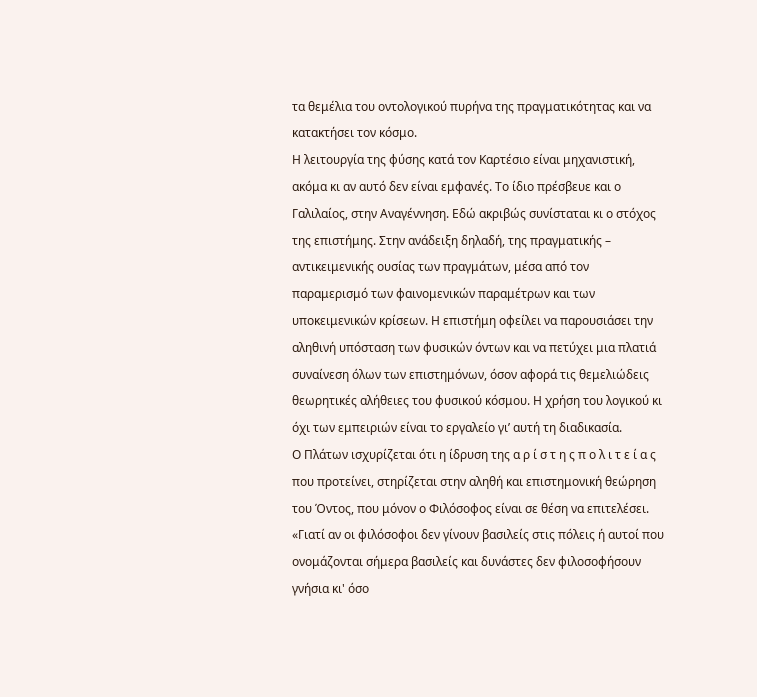τα θεμέλια του οντολογικού πυρήνα της πραγματικότητας και να κατακτήσει τον κόσμο.
Η λειτουργία της φύσης κατά τον Καρτέσιο είναι μηχανιστική, ακόμα κι αν αυτό δεν είναι εμφανές. Το ίδιο πρέσβευε και ο Γαλιλαίος, στην Αναγέννηση. Εδώ ακριβώς συνίσταται κι ο στόχος της επιστήμης. Στην ανάδειξη δηλαδή, της πραγματικής – αντικειμενικής ουσίας των πραγμάτων, μέσα από τον παραμερισμό των φαινομενικών παραμέτρων και των υποκειμενικών κρίσεων. Η επιστήμη οφείλει να παρουσιάσει την αληθινή υπόσταση των φυσικών όντων και να πετύχει μια πλατιά συναίνεση όλων των επιστημόνων, όσον αφορά τις θεμελιώδεις θεωρητικές αλήθειες του φυσικού κόσμου. Η χρήση του λογικού κι όχι των εμπειριών είναι το εργαλείο γι’ αυτή τη διαδικασία.
Ο Πλάτων ισχυρίζεται ότι η ίδρυση της α ρ ί σ τ η ς π ο λ ι τ ε ί α ς που προτείνει, στηρίζεται στην αληθή και επιστημονική θεώρηση του Όντος, που μόνον ο Φιλόσοφος είναι σε θέση να επιτελέσει. «Γιατί αν οι φιλόσοφοι δεν γίνουν βασιλείς στις πόλεις ή αυτοί που ονομάζονται σήμερα βασιλείς και δυνάστες δεν φιλοσοφήσουν γνήσια κι' όσο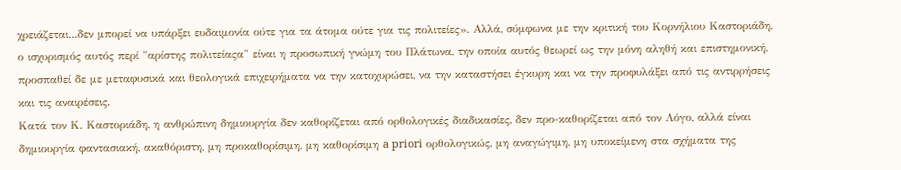χρειάζεται...δεν μπορεί να υπάρξει ευδαιμονία ούτε για τα άτομα ούτε για τις πολιτείες». Αλλά, σύμφωνα με την κριτική του Κορνήλιου Καστοριάδη, ο ισχυρισμός αυτός περί "αρίστης πολιτείαςα" είναι η προσωπική γνώμη του Πλάτωνα, την οποία αυτός θεωρεί ως την μόνη αληθή και επιστημονική, προσπαθεί δε με μεταφυσικά και θεολογικά επιχειρήματα να την κατοχυρώσει, να την καταστήσει έγκυρη και να την προφυλάξει από τις αντιρρήσεις και τις αναιρέσεις.
Κατά τον Κ. Καστοριάδη, η ανθρώπινη δημιουργία δεν καθορίζεται από ορθολογικές διαδικασίες, δεν προ-καθορίζεται από τον Λόγο, αλλά είναι δημιουργία φαντασιακή, ακαθόριστη, μη προκαθορίσιμη, μη καθορίσιμη a priori ορθολογικώς, μη αναγώγιμη, μη υποκείμενη στα σχήματα της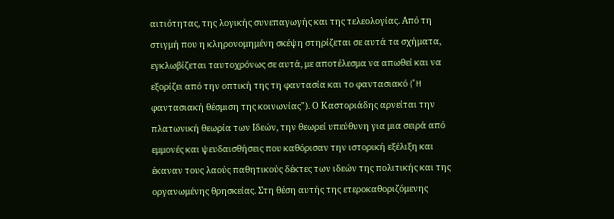αιτιότητας, της λογικής συνεπαγωγής και της τελεολογίας. Από τη στιγμή που η κληρονομημένη σκέψη στηρίζεται σε αυτά τα σχήματα, εγκλωβίζεται ταυτοχρόνως σε αυτά, με αποτέλεσμα να απωθεί και να εξορίζει από την οπτική της τη φαντασία και το φαντασιακό ("H φαντασιακή θέσμιση της κοινωνίας"). Ο Καστοριάδης αρνείται την πλατωνική θεωρία των Ιδεών, την θεωρεί υπεύθυνη για μια σειρά από εμμονές και ψευδαισθήσεις που καθόρισαν την ιστορική εξέλιξη και έκαναν τους λαούς παθητικούς δέκτες των ιδεών της πολιτικής και της οργανωμένης θρησκείας. Στη θέση αυτής της ετεροκαθοριζόμενης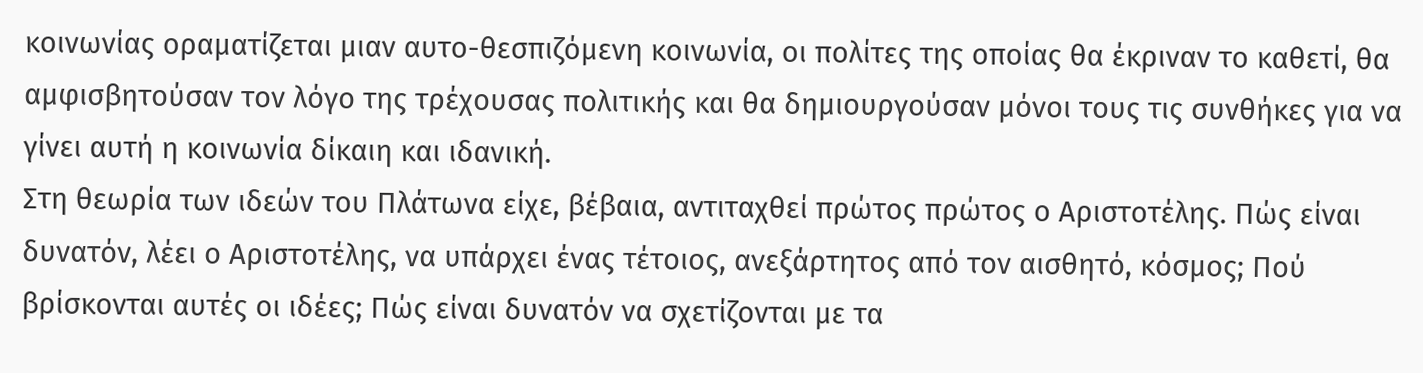κοινωνίας οραματίζεται μιαν αυτο-θεσπιζόμενη κοινωνία, οι πολίτες της οποίας θα έκριναν το καθετί, θα αμφισβητούσαν τον λόγο της τρέχουσας πολιτικής και θα δημιουργούσαν μόνοι τους τις συνθήκες για να γίνει αυτή η κοινωνία δίκαιη και ιδανική.
Στη θεωρία των ιδεών του Πλάτωνα είχε, βέβαια, αντιταχθεί πρώτος πρώτος ο Αριστοτέλης. Πώς είναι δυνατόν, λέει ο Αριστοτέλης, να υπάρχει ένας τέτοιος, ανεξάρτητος από τον αισθητό, κόσμος; Πού βρίσκονται αυτές οι ιδέες; Πώς είναι δυνατόν να σχετίζονται με τα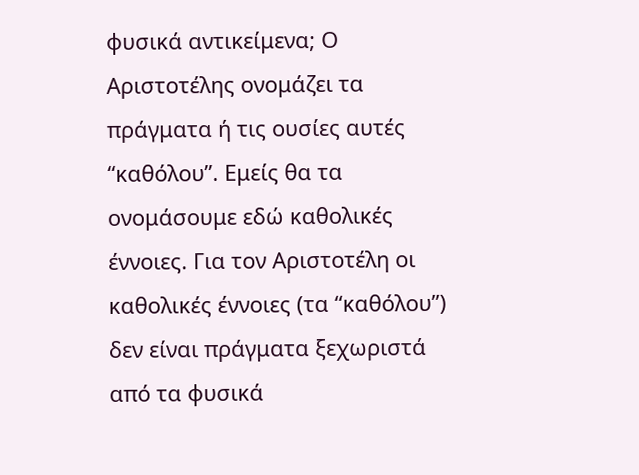φυσικά αντικείμενα; Ο Αριστοτέλης ονομάζει τα πράγματα ή τις ουσίες αυτές “καθόλου”. Εμείς θα τα ονομάσουμε εδώ καθολικές έννοιες. Για τον Αριστοτέλη οι καθολικές έννοιες (τα “καθόλου”) δεν είναι πράγματα ξεχωριστά από τα φυσικά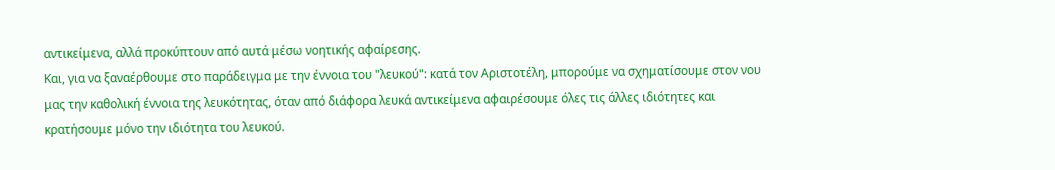αντικείμενα, αλλά προκύπτουν από αυτά μέσω νοητικής αφαίρεσης.
Και, για να ξαναέρθουμε στο παράδειγμα με την έννοια του "λευκού": κατά τον Αριστοτέλη, μπορούμε να σχηματίσουμε στον νου μας την καθολική έννοια της λευκότητας, όταν από διάφορα λευκά αντικείμενα αφαιρέσουμε όλες τις άλλες ιδιότητες και κρατήσουμε μόνο την ιδιότητα του λευκού.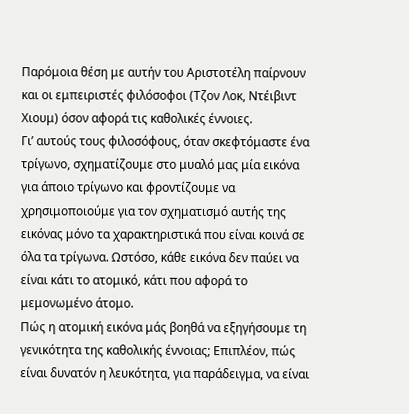Παρόμοια θέση με αυτήν του Αριστοτέλη παίρνουν και οι εμπειριστές φιλόσοφοι (Τζον Λοκ, Ντέιβιντ Χιουμ) όσον αφορά τις καθολικές έννοιες.
Γι’ αυτούς τους φιλοσόφους, όταν σκεφτόμαστε ένα τρίγωνο, σχηματίζουμε στο μυαλό μας μία εικόνα για άποιο τρίγωνο και φροντίζουμε να χρησιμοποιούμε για τον σχηματισμό αυτής της εικόνας μόνο τα χαρακτηριστικά που είναι κοινά σε όλα τα τρίγωνα. Ωστόσο, κάθε εικόνα δεν παύει να είναι κάτι το ατομικό, κάτι που αφορά το μεμονωμένο άτομο.
Πώς η ατομική εικόνα μάς βοηθά να εξηγήσουμε τη γενικότητα της καθολικής έννοιας; Επιπλέον, πώς είναι δυνατόν η λευκότητα, για παράδειγμα, να είναι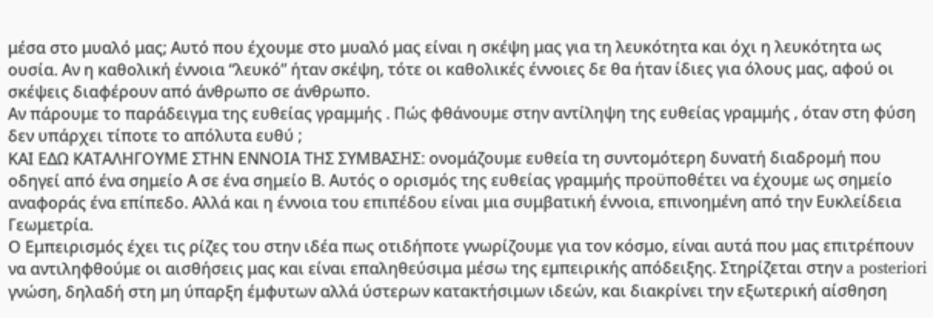μέσα στο μυαλό μας; Αυτό που έχουμε στο μυαλό μας είναι η σκέψη μας για τη λευκότητα και όχι η λευκότητα ως ουσία. Αν η καθολική έννοια “λευκό” ήταν σκέψη, τότε οι καθολικές έννοιες δε θα ήταν ίδιες για όλους μας, αφού οι σκέψεις διαφέρουν από άνθρωπο σε άνθρωπο.
Aν πάρουμε το παράδειγμα της ευθείας γραμμής . Πώς φθάνουμε στην αντίληψη της ευθείας γραμμής , όταν στη φύση δεν υπάρχει τίποτε το απόλυτα ευθύ ;
ΚΑΙ ΕΔΩ ΚΑΤΑΛΗΓΟΥΜΕ ΣΤΗΝ ΕΝΝΟΙΑ ΤΗΣ ΣΥΜΒΑΣΗΣ: ονομάζουμε ευθεία τη συντομότερη δυνατή διαδρομή που οδηγεί από ένα σημείο Α σε ένα σημείο Β. Αυτός ο ορισμός της ευθείας γραμμής προϋποθέτει να έχουμε ως σημείο αναφοράς ένα επίπεδο. Αλλά και η έννοια του επιπέδου είναι μια συμβατική έννοια, επινοημένη από την Ευκλείδεια Γεωμετρία.
Ο Εμπειρισμός έχει τις ρίζες του στην ιδέα πως οτιδήποτε γνωρίζουμε για τον κόσμο, είναι αυτά που μας επιτρέπουν να αντιληφθούμε οι αισθήσεις μας και είναι επαληθεύσιμα μέσω της εμπειρικής απόδειξης. Στηρίζεται στην a posteriori γνώση, δηλαδή στη μη ύπαρξη έμφυτων αλλά ύστερων κατακτήσιμων ιδεών, και διακρίνει την εξωτερική αίσθηση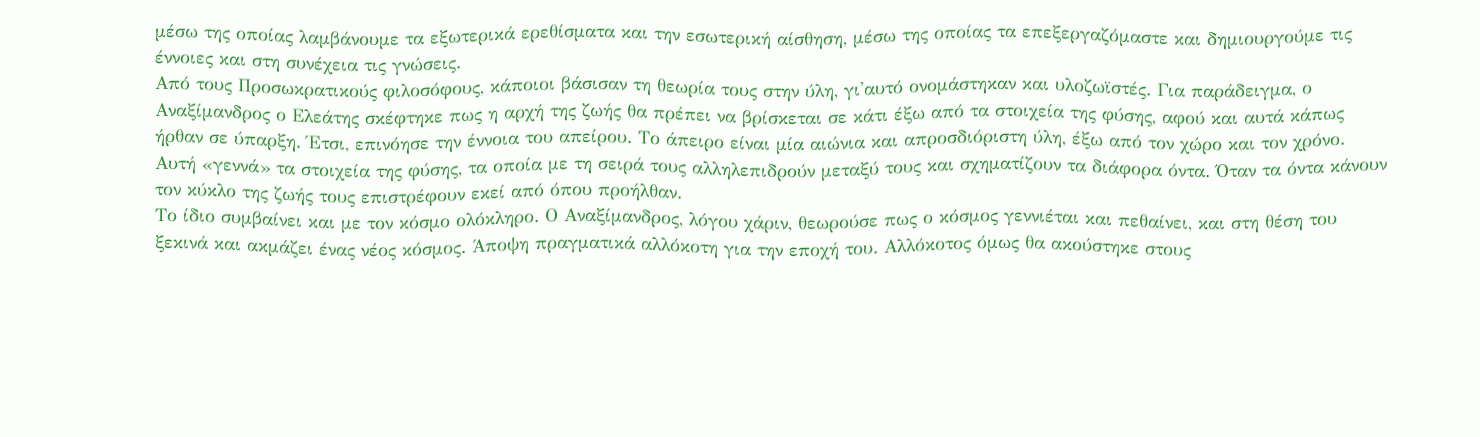μέσω της οποίας λαμβάνουμε τα εξωτερικά ερεθίσματα και την εσωτερική αίσθηση, μέσω της οποίας τα επεξεργαζόμαστε και δημιουργούμε τις έννοιες και στη συνέχεια τις γνώσεις.
Από τους Προσωκρατικούς φιλοσόφους, κάποιοι βάσισαν τη θεωρία τους στην ύλη, γι'αυτό ονομάστηκαν και υλοζωϊστές. Για παράδειγμα, ο Αναξίμανδρος ο Ελεάτης σκέφτηκε πως η αρχή της ζωής θα πρέπει να βρίσκεται σε κάτι έξω από τα στοιχεία της φύσης, αφού και αυτά κάπως ήρθαν σε ύπαρξη. Έτσι, επινόησε την έννοια του απείρου. Το άπειρο είναι μία αιώνια και απροσδιόριστη ύλη, έξω από τον χώρο και τον χρόνο. Αυτή «γεννά» τα στοιχεία της φύσης, τα οποία με τη σειρά τους αλληλεπιδρούν μεταξύ τους και σχηματίζουν τα διάφορα όντα. Όταν τα όντα κάνουν τον κύκλο της ζωής τους επιστρέφουν εκεί από όπου προήλθαν.
Το ίδιο συμβαίνει και με τον κόσμο ολόκληρο. Ο Αναξίμανδρος, λόγου χάριν, θεωρούσε πως ο κόσμος γεννιέται και πεθαίνει, και στη θέση του ξεκινά και ακμάζει ένας νέος κόσμος. Άποψη πραγματικά αλλόκοτη για την εποχή του. Αλλόκοτος όμως θα ακούστηκε στους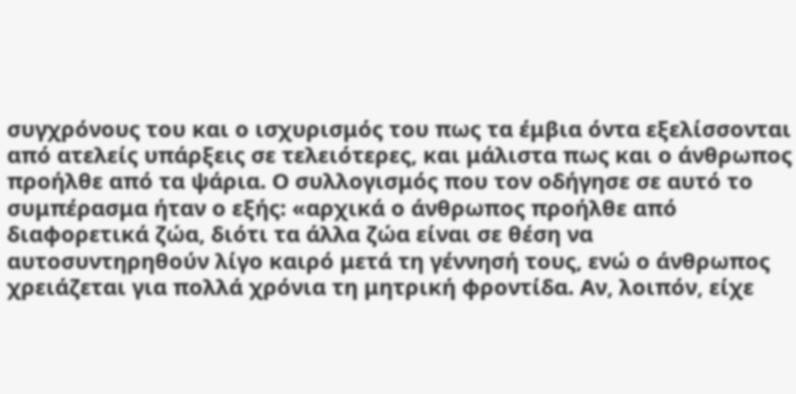συγχρόνους του και ο ισχυρισμός του πως τα έμβια όντα εξελίσσονται από ατελείς υπάρξεις σε τελειότερες, και μάλιστα πως και ο άνθρωπος προήλθε από τα ψάρια. Ο συλλογισμός που τον οδήγησε σε αυτό το συμπέρασμα ήταν ο εξής: «αρχικά ο άνθρωπος προήλθε από διαφορετικά ζώα, διότι τα άλλα ζώα είναι σε θέση να αυτοσυντηρηθούν λίγο καιρό μετά τη γέννησή τους, ενώ ο άνθρωπος χρειάζεται για πολλά χρόνια τη μητρική φροντίδα. Αν, λοιπόν, είχε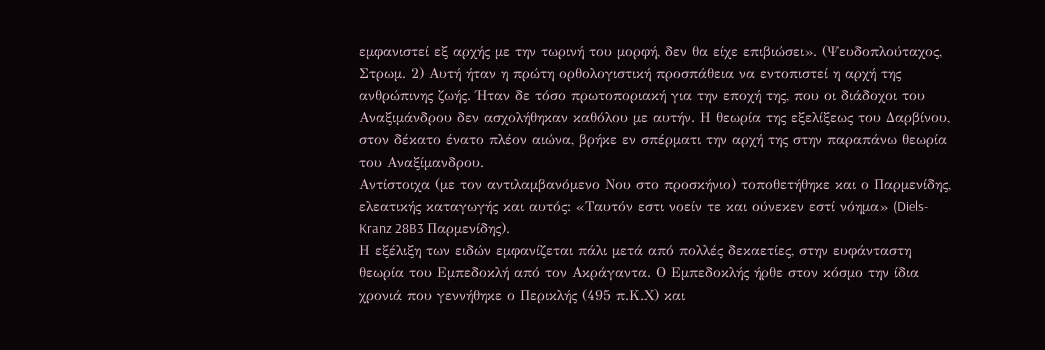εμφανιστεί εξ αρχής με την τωρινή του μορφή, δεν θα είχε επιβιώσει». (Ψευδοπλούταχος, Στρωμ. 2) Αυτή ήταν η πρώτη ορθολογιστική προσπάθεια να εντοπιστεί η αρχή της ανθρώπινης ζωής. Ήταν δε τόσο πρωτοποριακή για την εποχή της, που οι διάδοχοι του Αναξιμάνδρου δεν ασχολήθηκαν καθόλου με αυτήν. Η θεωρία της εξελίξεως του Δαρβίνου, στον δέκατο ένατο πλέον αιώνα, βρήκε εν σπέρματι την αρχή της στην παραπάνω θεωρία του Αναξίμανδρου.
Αντίστοιχα (με τον αντιλαμβανόμενο Νου στο προσκήνιο) τοποθετήθηκε και ο Παρμενίδης, ελεατικής καταγωγής και αυτός: «Ταυτόν εστι νοείν τε και ούνεκεν εστί νόημα» (Diels-Kranz 28B3 Παρμενίδης).
Η εξέλιξη των ειδών εμφανίζεται πάλι μετά από πολλές δεκαετίες, στην ευφάνταστη θεωρία του Εμπεδοκλή από τον Ακράγαντα. Ο Εμπεδοκλής ήρθε στον κόσμο την ίδια χρονιά που γεννήθηκε ο Περικλής (495 π.Κ.Χ) και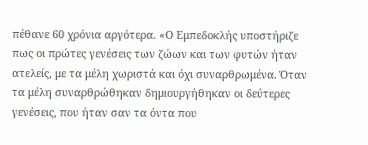πέθανε 60 χρόνια αργότερα. «Ο Εμπεδοκλής υποστήριζε πως οι πρώτες γενέσεις των ζώων και των φυτών ήταν ατελείς, με τα μέλη χωριστά και όχι συναρθρωμένα. Όταν τα μέλη συναρθρώθηκαν δημιουργήθηκαν οι δεύτερες γενέσεις, που ήταν σαν τα όντα που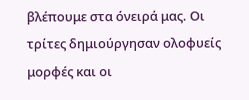βλέπουμε στα όνειρά μας. Οι τρίτες δημιούργησαν ολοφυείς μορφές και οι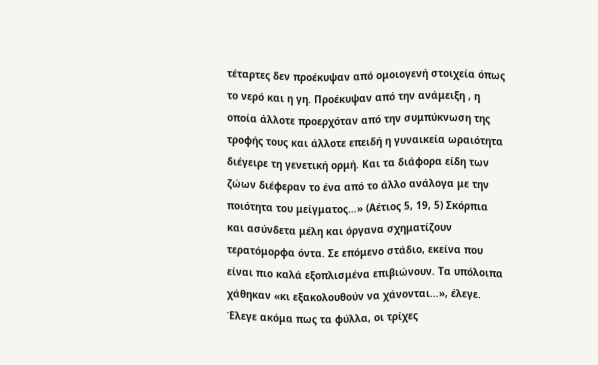τέταρτες δεν προέκυψαν από ομοιογενή στοιχεία όπως το νερό και η γη. Προέκυψαν από την ανάμειξη , η οποία άλλοτε προερχόταν από την συμπύκνωση της τροφής τους και άλλοτε επειδή η γυναικεία ωραιότητα διέγειρε τη γενετική ορμή. Και τα διάφορα είδη των ζώων διέφεραν το ένα από το άλλο ανάλογα με την ποιότητα του μείγματος…» (Αέτιος 5, 19, 5) Σκόρπια και ασύνδετα μέλη και όργανα σχηματίζουν τερατόμορφα όντα. Σε επόμενο στάδιο, εκείνα που είναι πιο καλά εξοπλισμένα επιβιώνουν. Τα υπόλοιπα χάθηκαν «κι εξακολουθούν να χάνονται…», έλεγε. Έλεγε ακόμα πως τα φύλλα, οι τρίχες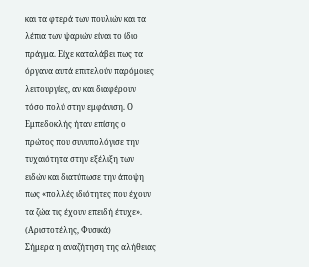και τα φτερά των πουλιών και τα λέπια των ψαριών είναι το ίδιο πράγμα. Είχε καταλάβει πως τα όργανα αυτά επιτελούν παρόμοιες λειτουργίες, αν και διαφέρουν τόσο πολύ στην εμφάνιση. Ο Εμπεδοκλής ήταν επίσης ο πρώτος που συνυπολόγισε την τυχαιότητα στην εξέλιξη των ειδών και διατύπωσε την άποψη πως «πολλές ιδιότητες που έχουν τα ζώα τις έχουν επειδή έτυχε». (Αριστοτέλης, Φυσικά)
Σήμερα η αναζήτηση της αλήθειας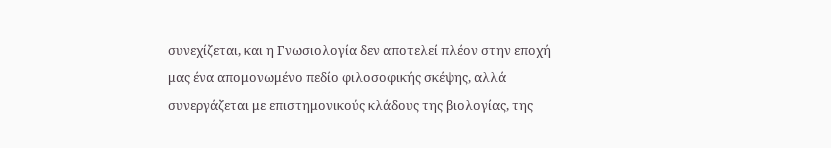συνεχίζεται, και η Γνωσιολογία δεν αποτελεί πλέον στην εποχή μας ένα απομονωμένο πεδίο φιλοσοφικής σκέψης, αλλά συνεργάζεται με επιστημονικούς κλάδους της βιολογίας, της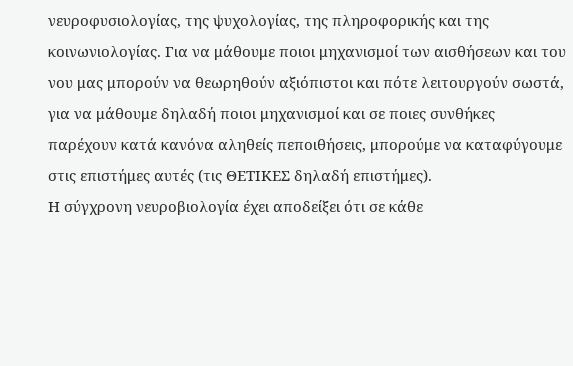νευροφυσιολογίας, της ψυχολογίας, της πληροφορικής και της κοινωνιολογίας. Για να μάθουμε ποιοι μηχανισμοί των αισθήσεων και του νου μας μπορούν να θεωρηθούν αξιόπιστοι και πότε λειτουργούν σωστά, για να μάθουμε δηλαδή ποιοι μηχανισμοί και σε ποιες συνθήκες παρέχουν κατά κανόνα αληθείς πεποιθήσεις, μπορούμε να καταφύγουμε στις επιστήμες αυτές (τις ΘΕΤΙΚΕΣ δηλαδή επιστήμες).
Η σύγχρονη νευροβιολογία έχει αποδείξει ότι σε κάθε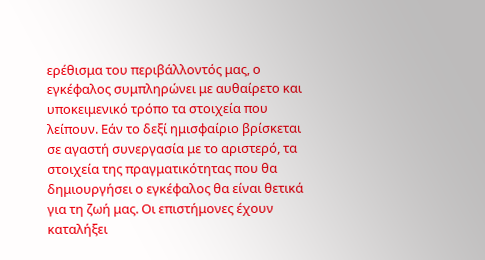ερέθισμα του περιβάλλοντός μας, ο εγκέφαλος συμπληρώνει με αυθαίρετο και υποκειμενικό τρόπο τα στοιχεία που λείπουν. Εάν το δεξί ημισφαίριο βρίσκεται σε αγαστή συνεργασία με το αριστερό, τα στοιχεία της πραγματικότητας που θα δημιουργήσει ο εγκέφαλος θα είναι θετικά για τη ζωή μας. Οι επιστήμονες έχουν καταλήξει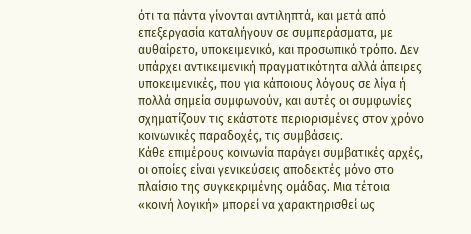ότι τα πάντα γίνονται αντιληπτά, και μετά από επεξεργασία καταλήγουν σε συμπεράσματα, με αυθαίρετο, υποκειμενικό, και προσωπικό τρόπο. Δεν υπάρχει αντικειμενική πραγματικότητα αλλά άπειρες υποκειμενικές, που για κάποιους λόγους σε λίγα ή πολλά σημεία συμφωνούν, και αυτές οι συμφωνίες σχηματίζουν τις εκάστοτε περιορισμένες στον χρόνο κοινωνικές παραδοχές, τις συμβάσεις.
Κάθε επιμέρους κοινωνία παράγει συμβατικές αρχές, οι οποίες είναι γενικεύσεις αποδεκτές μόνο στο πλαίσιο της συγκεκριμένης ομάδας. Μια τέτοια «κοινή λογική» μπορεί να χαρακτηρισθεί ως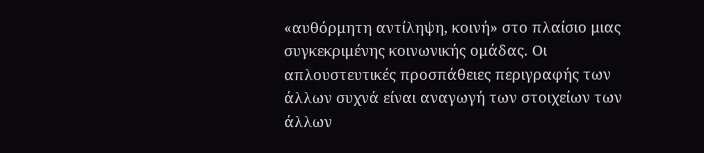«αυθόρμητη αντίληψη, κοινή» στο πλαίσιο μιας συγκεκριμένης κοινωνικής ομάδας. Οι απλουστευτικές προσπάθειες περιγραφής των άλλων συχνά είναι αναγωγή των στοιχείων των άλλων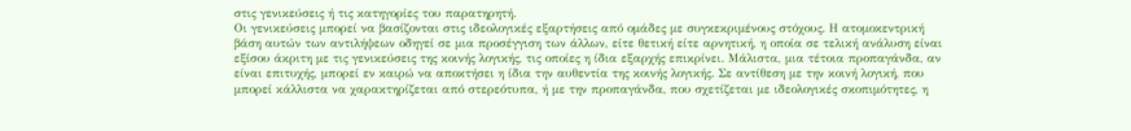στις γενικεύσεις ή τις κατηγορίες του παρατηρητή.
Οι γενικεύσεις μπορεί να βασίζονται στις ιδεολογικές εξαρτήσεις από ομάδες με συγκεκριμένους στόχους. Η ατομοκεντρική βάση αυτών των αντιλήψεων οδηγεί σε μια προσέγγιση των άλλων, είτε θετική είτε αρνητική, η οποία σε τελική ανάλυση είναι εξίσου άκριτη με τις γενικεύσεις της κοινής λογικής, τις οποίες η ίδια εξαρχής επικρίνει. Μάλιστα, μια τέτοια προπαγάνδα, αν είναι επιτυχής, μπορεί εν καιρώ να αποκτήσει η ίδια την αυθεντία της κοινής λογικής. Σε αντίθεση με την κοινή λογική, που μπορεί κάλλιστα να χαρακτηρίζεται από στερεότυπα, ή με την προπαγάνδα, που σχετίζεται με ιδεολογικές σκοπιμότητες, η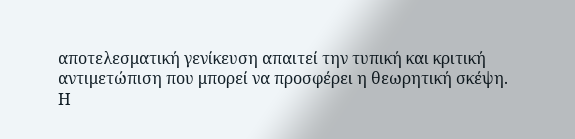αποτελεσματική γενίκευση απαιτεί την τυπική και κριτική αντιμετώπιση που μπορεί να προσφέρει η θεωρητική σκέψη.
Η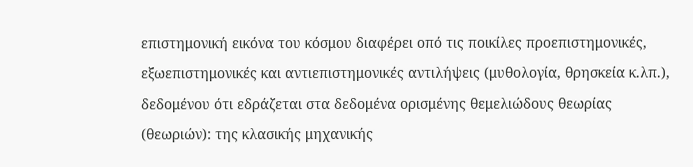επιστημονική εικόνα του κόσμου διαφέρει οπό τις ποικίλες προεπιστημονικές, εξωεπιστημονικές και αντιεπιστημονικές αντιλήψεις (μυθολογία, θρησκεία κ.λπ.), δεδομένου ότι εδράζεται στα δεδομένα ορισμένης θεμελιώδους θεωρίας (θεωριών): της κλασικής μηχανικής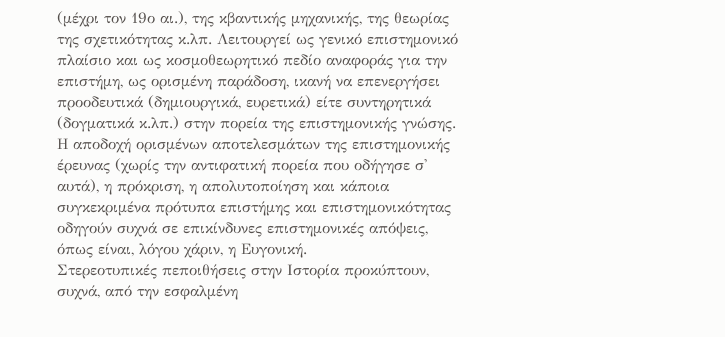(μέχρι τον 19ο αι.), της κβαντικής μηχανικής, της θεωρίας της σχετικότητας κ.λπ. Λειτουργεί ως γενικό επιστημονικό πλαίσιο και ως κοσμοθεωρητικό πεδίο αναφοράς για την επιστήμη, ως ορισμένη παράδοση, ικανή να επενεργήσει προοδευτικά (δημιουργικά, ευρετικά) είτε συντηρητικά (δογματικά κ.λπ.) στην πορεία της επιστημονικής γνώσης. Η αποδοχή ορισμένων αποτελεσμάτων της επιστημονικής έρευνας (χωρίς την αντιφατική πορεία που οδήγησε σ' αυτά), η πρόκριση, η απολυτοποίηση και κάποια συγκεκριμένα πρότυπα επιστήμης και επιστημονικότητας οδηγούν συχνά σε επικίνδυνες επιστημονικές απόψεις, όπως είναι, λόγου χάριν, η Ευγονική.
Στερεοτυπικές πεποιθήσεις στην Ιστορία προκύπτουν, συχνά, από την εσφαλμένη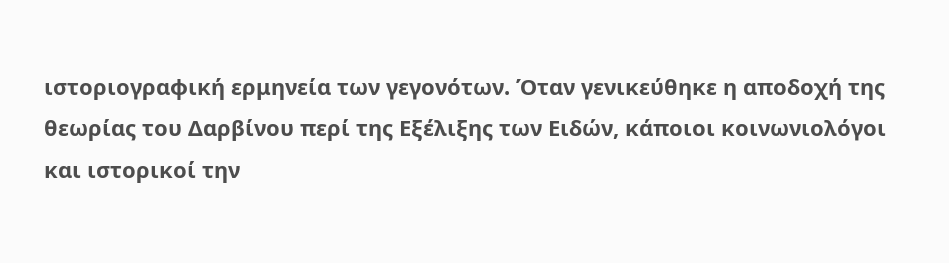ιστοριογραφική ερμηνεία των γεγονότων. Όταν γενικεύθηκε η αποδοχή της θεωρίας του Δαρβίνου περί της Εξέλιξης των Ειδών, κάποιοι κοινωνιολόγοι και ιστορικοί την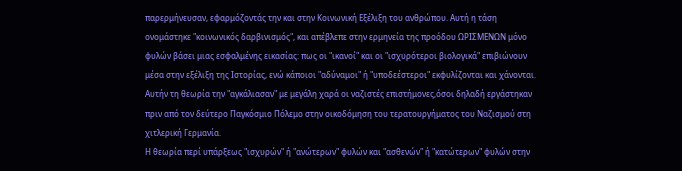παρερμήνευσαν, εφαρμόζοντάς την και στην Κοινωνική Εξέλιξη του ανθρώπου. Αυτή η τάση ονομάστηκε "κοινωνικός δαρβινισμός", και απέβλεπε στην ερμηνεία της προόδου ΩΡΙΣΜΕΝΩΝ μόνο φυλών βάσει μιας εσφαλμένης εικασίας: πως οι "ικανοί" και οι "ισχυρότεροι βιολογικά" επιβιώνουν μέσα στην εξέλιξη της Ιστορίας, ενώ κάποιοι "αδύναμοι" ή "υποδεέστεροι" εκφυλίζονται και χάνονται. Αυτήν τη θεωρία την "αγκάλιασαν" με μεγάλη χαρά οι ναζιστές επιστήμονες,όσοι δηλαδή εργάστηκαν πριν από τον δεύτερο Παγκόσμιο Πόλεμο στην οικοδόμηση του τερατουργήματος του Ναζισμού στη χιτλερική Γερμανία.
Η θεωρία περί υπάρξεως "ισχυρών" ή "ανώτερων" φυλών και "ασθενών" ή "κατώτερων" φυλών στην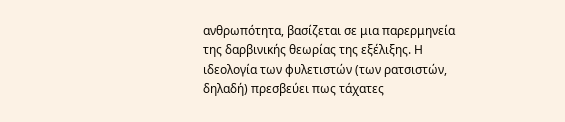ανθρωπότητα, βασίζεται σε μια παρερμηνεία της δαρβινικής θεωρίας της εξέλιξης. Η ιδεολογία των φυλετιστών (των ρατσιστών, δηλαδή) πρεσβεύει πως τάχατες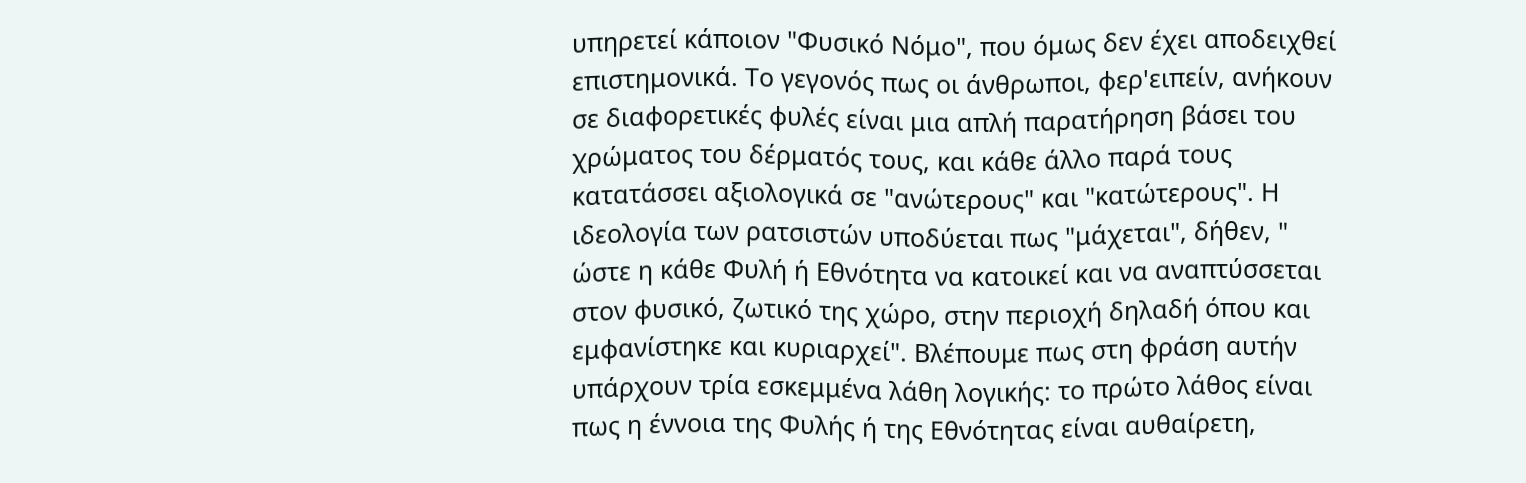υπηρετεί κάποιον "Φυσικό Νόμο", που όμως δεν έχει αποδειχθεί επιστημονικά. Το γεγονός πως οι άνθρωποι, φερ'ειπείν, ανήκουν σε διαφορετικές φυλές είναι μια απλή παρατήρηση βάσει του χρώματος του δέρματός τους, και κάθε άλλο παρά τους κατατάσσει αξιολογικά σε "ανώτερους" και "κατώτερους". Η ιδεολογία των ρατσιστών υποδύεται πως "μάχεται", δήθεν, " ώστε η κάθε Φυλή ή Εθνότητα να κατοικεί και να αναπτύσσεται στον φυσικό, ζωτικό της χώρο, στην περιοχή δηλαδή όπου και εμφανίστηκε και κυριαρχεί". Βλέπουμε πως στη φράση αυτήν υπάρχουν τρία εσκεμμένα λάθη λογικής: το πρώτο λάθος είναι πως η έννοια της Φυλής ή της Εθνότητας είναι αυθαίρετη,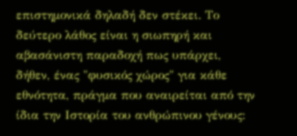επιστημονικά δηλαδή δεν στέκει. Το δεύτερο λάθος είναι η σιωπηρή και αβασάνιστη παραδοχή πως υπάρχει, δήθεν, ένας "φυσικός χώρος" για κάθε εθνότητα, πράγμα που αναιρείται από την ίδια την Ιστορία του ανθρώπινου γένους: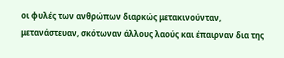οι φυλές των ανθρώπων διαρκώς μετακινούνταν, μετανάστευαν, σκότωναν άλλους λαούς και έπαιρναν δια της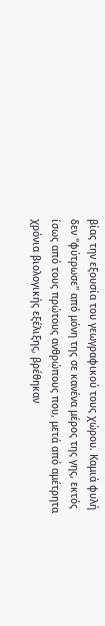βίας την εξουσία του γεωγραφικού τους χώρου. Καμιά φυλή δεν "φύτρωσε" από μόνη της σε κανένα μέρος της γης, εκτός ίσως από τους πρώτους ανθρώπους που, μετά από αμέτρητα χρόνια βιολογικής εξέλιξης, βρέθηκαν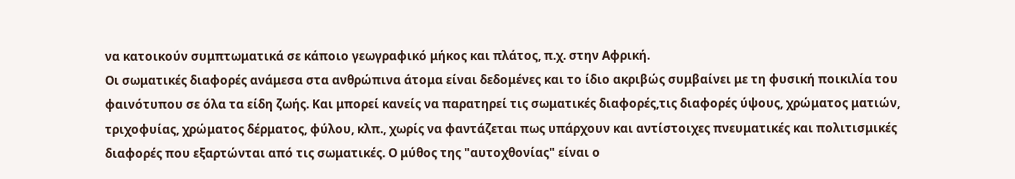να κατοικούν συμπτωματικά σε κάποιο γεωγραφικό μήκος και πλάτος, π.χ. στην Αφρική.
Οι σωματικές διαφορές ανάμεσα στα ανθρώπινα άτομα είναι δεδομένες και το ίδιο ακριβώς συμβαίνει με τη φυσική ποικιλία του φαινότυπου σε όλα τα είδη ζωής. Και μπορεί κανείς να παρατηρεί τις σωματικές διαφορές,τις διαφορές ύψους, χρώματος ματιών, τριχοφυίας, χρώματος δέρματος, φύλου, κλπ., χωρίς να φαντάζεται πως υπάρχουν και αντίστοιχες πνευματικές και πολιτισμικές διαφορές που εξαρτώνται από τις σωματικές. Ο μύθος της "αυτοχθονίας" είναι ο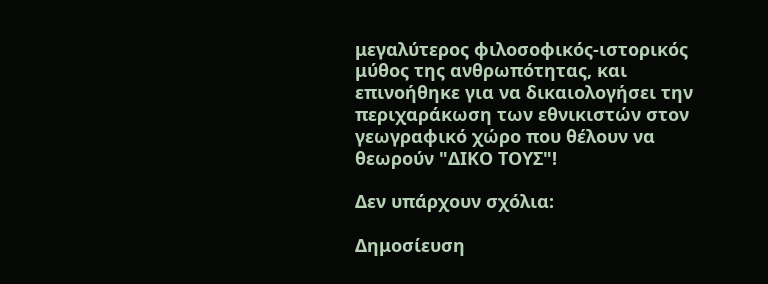μεγαλύτερος φιλοσοφικός-ιστορικός μύθος της ανθρωπότητας, και επινοήθηκε για να δικαιολογήσει την περιχαράκωση των εθνικιστών στον γεωγραφικό χώρο που θέλουν να θεωρούν "ΔΙΚΟ ΤΟΥΣ"!

Δεν υπάρχουν σχόλια:

Δημοσίευση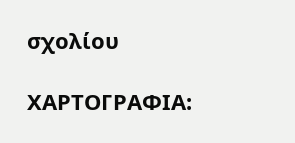σχολίου

ΧΑΡΤΟΓΡΑΦΙΑ: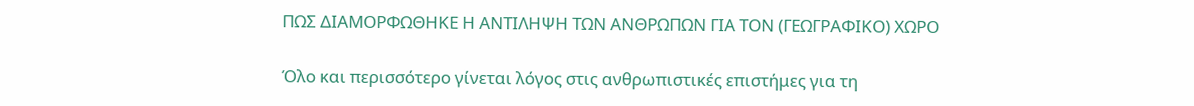ΠΩΣ ΔΙΑΜΟΡΦΩΘΗΚΕ Η ΑΝΤΙΛΗΨΗ ΤΩΝ ΑΝΘΡΩΠΩΝ ΓΙΑ ΤΟΝ (ΓΕΩΓΡΑΦΙΚΟ) ΧΩΡΟ

Όλο και περισσότερο γίνεται λόγος στις ανθρωπιστικές επιστήμες για τη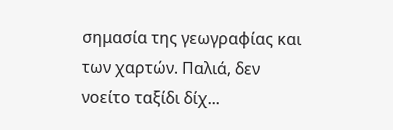σημασία της γεωγραφίας και των χαρτών. Παλιά, δεν νοείτο ταξίδι δίχ...